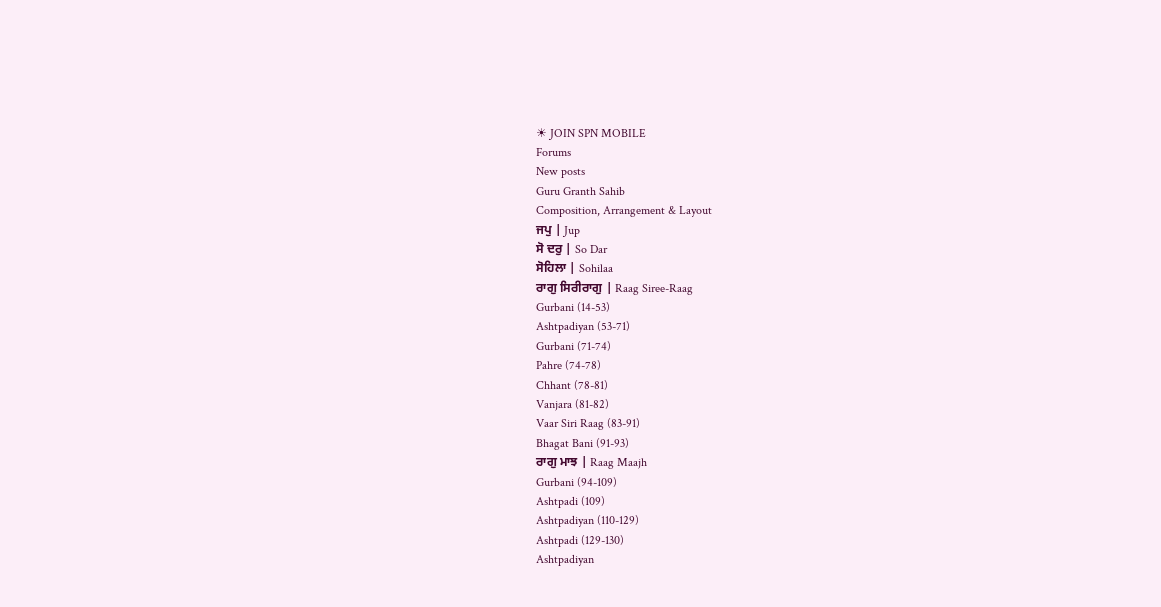☀ JOIN SPN MOBILE
Forums
New posts
Guru Granth Sahib
Composition, Arrangement & Layout
ਜਪੁ | Jup
ਸੋ ਦਰੁ | So Dar
ਸੋਹਿਲਾ | Sohilaa
ਰਾਗੁ ਸਿਰੀਰਾਗੁ | Raag Siree-Raag
Gurbani (14-53)
Ashtpadiyan (53-71)
Gurbani (71-74)
Pahre (74-78)
Chhant (78-81)
Vanjara (81-82)
Vaar Siri Raag (83-91)
Bhagat Bani (91-93)
ਰਾਗੁ ਮਾਝ | Raag Maajh
Gurbani (94-109)
Ashtpadi (109)
Ashtpadiyan (110-129)
Ashtpadi (129-130)
Ashtpadiyan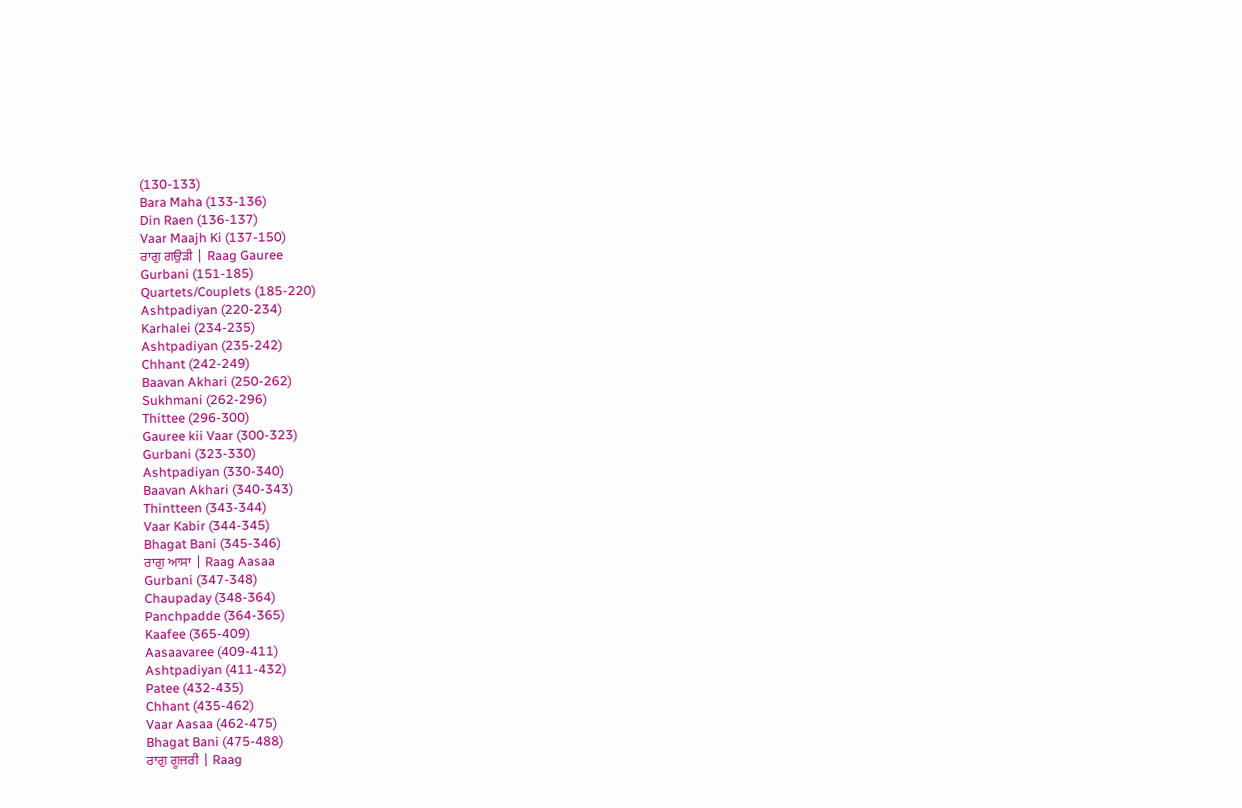(130-133)
Bara Maha (133-136)
Din Raen (136-137)
Vaar Maajh Ki (137-150)
ਰਾਗੁ ਗਉੜੀ | Raag Gauree
Gurbani (151-185)
Quartets/Couplets (185-220)
Ashtpadiyan (220-234)
Karhalei (234-235)
Ashtpadiyan (235-242)
Chhant (242-249)
Baavan Akhari (250-262)
Sukhmani (262-296)
Thittee (296-300)
Gauree kii Vaar (300-323)
Gurbani (323-330)
Ashtpadiyan (330-340)
Baavan Akhari (340-343)
Thintteen (343-344)
Vaar Kabir (344-345)
Bhagat Bani (345-346)
ਰਾਗੁ ਆਸਾ | Raag Aasaa
Gurbani (347-348)
Chaupaday (348-364)
Panchpadde (364-365)
Kaafee (365-409)
Aasaavaree (409-411)
Ashtpadiyan (411-432)
Patee (432-435)
Chhant (435-462)
Vaar Aasaa (462-475)
Bhagat Bani (475-488)
ਰਾਗੁ ਗੂਜਰੀ | Raag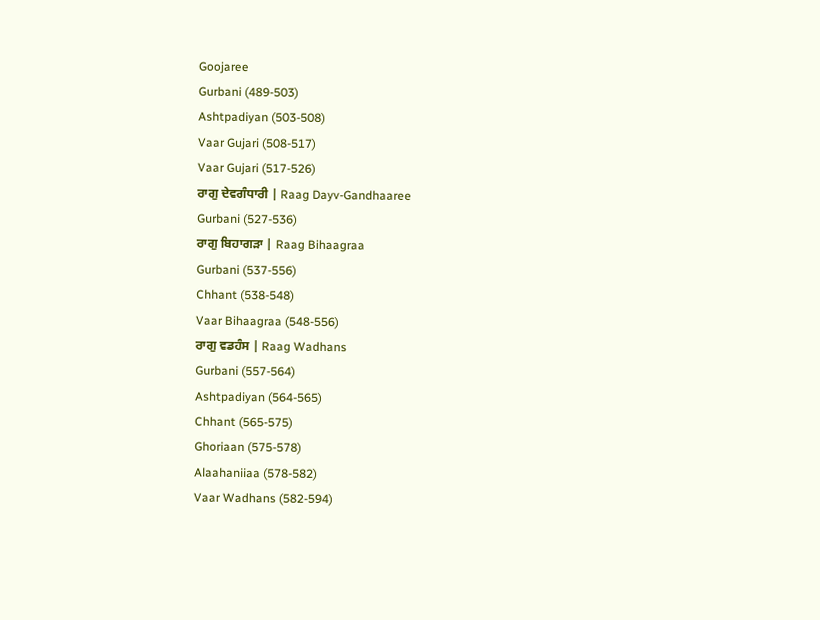Goojaree
Gurbani (489-503)
Ashtpadiyan (503-508)
Vaar Gujari (508-517)
Vaar Gujari (517-526)
ਰਾਗੁ ਦੇਵਗੰਧਾਰੀ | Raag Dayv-Gandhaaree
Gurbani (527-536)
ਰਾਗੁ ਬਿਹਾਗੜਾ | Raag Bihaagraa
Gurbani (537-556)
Chhant (538-548)
Vaar Bihaagraa (548-556)
ਰਾਗੁ ਵਡਹੰਸ | Raag Wadhans
Gurbani (557-564)
Ashtpadiyan (564-565)
Chhant (565-575)
Ghoriaan (575-578)
Alaahaniiaa (578-582)
Vaar Wadhans (582-594)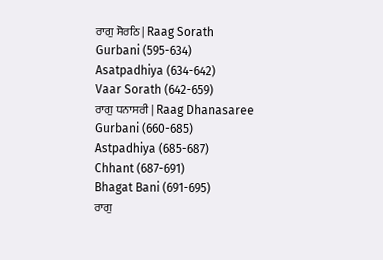ਰਾਗੁ ਸੋਰਠਿ | Raag Sorath
Gurbani (595-634)
Asatpadhiya (634-642)
Vaar Sorath (642-659)
ਰਾਗੁ ਧਨਾਸਰੀ | Raag Dhanasaree
Gurbani (660-685)
Astpadhiya (685-687)
Chhant (687-691)
Bhagat Bani (691-695)
ਰਾਗੁ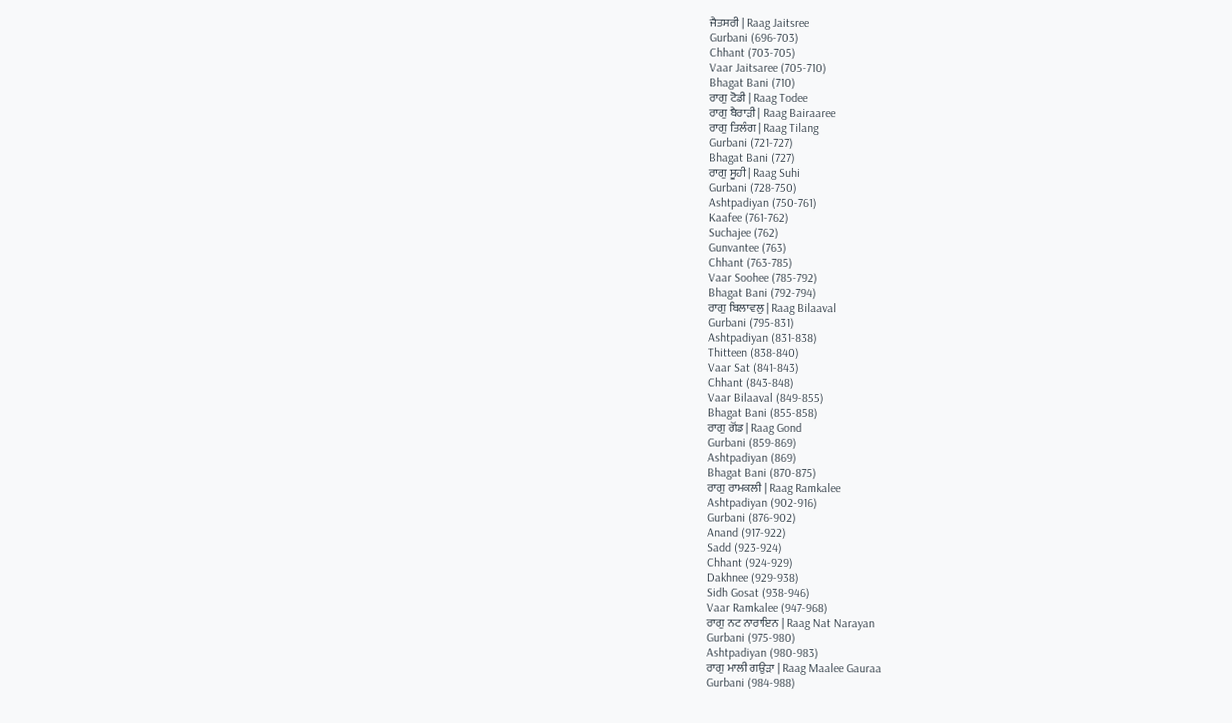ਜੈਤਸਰੀ | Raag Jaitsree
Gurbani (696-703)
Chhant (703-705)
Vaar Jaitsaree (705-710)
Bhagat Bani (710)
ਰਾਗੁ ਟੋਡੀ | Raag Todee
ਰਾਗੁ ਬੈਰਾੜੀ | Raag Bairaaree
ਰਾਗੁ ਤਿਲੰਗ | Raag Tilang
Gurbani (721-727)
Bhagat Bani (727)
ਰਾਗੁ ਸੂਹੀ | Raag Suhi
Gurbani (728-750)
Ashtpadiyan (750-761)
Kaafee (761-762)
Suchajee (762)
Gunvantee (763)
Chhant (763-785)
Vaar Soohee (785-792)
Bhagat Bani (792-794)
ਰਾਗੁ ਬਿਲਾਵਲੁ | Raag Bilaaval
Gurbani (795-831)
Ashtpadiyan (831-838)
Thitteen (838-840)
Vaar Sat (841-843)
Chhant (843-848)
Vaar Bilaaval (849-855)
Bhagat Bani (855-858)
ਰਾਗੁ ਗੋਂਡ | Raag Gond
Gurbani (859-869)
Ashtpadiyan (869)
Bhagat Bani (870-875)
ਰਾਗੁ ਰਾਮਕਲੀ | Raag Ramkalee
Ashtpadiyan (902-916)
Gurbani (876-902)
Anand (917-922)
Sadd (923-924)
Chhant (924-929)
Dakhnee (929-938)
Sidh Gosat (938-946)
Vaar Ramkalee (947-968)
ਰਾਗੁ ਨਟ ਨਾਰਾਇਨ | Raag Nat Narayan
Gurbani (975-980)
Ashtpadiyan (980-983)
ਰਾਗੁ ਮਾਲੀ ਗਉੜਾ | Raag Maalee Gauraa
Gurbani (984-988)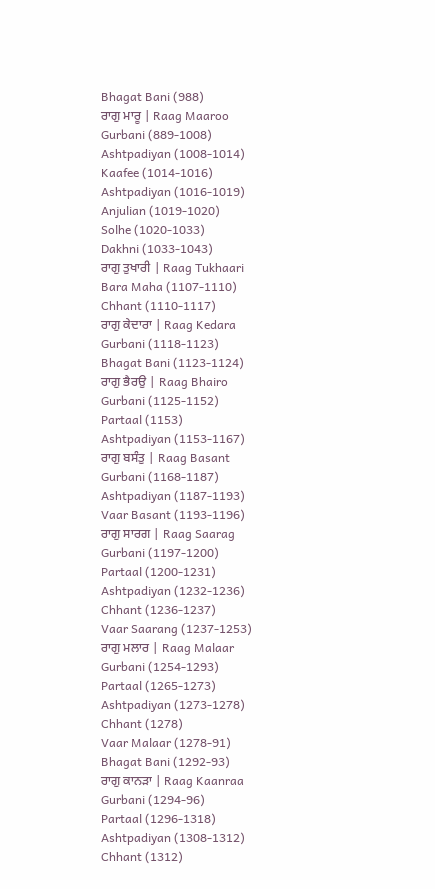Bhagat Bani (988)
ਰਾਗੁ ਮਾਰੂ | Raag Maaroo
Gurbani (889-1008)
Ashtpadiyan (1008-1014)
Kaafee (1014-1016)
Ashtpadiyan (1016-1019)
Anjulian (1019-1020)
Solhe (1020-1033)
Dakhni (1033-1043)
ਰਾਗੁ ਤੁਖਾਰੀ | Raag Tukhaari
Bara Maha (1107-1110)
Chhant (1110-1117)
ਰਾਗੁ ਕੇਦਾਰਾ | Raag Kedara
Gurbani (1118-1123)
Bhagat Bani (1123-1124)
ਰਾਗੁ ਭੈਰਉ | Raag Bhairo
Gurbani (1125-1152)
Partaal (1153)
Ashtpadiyan (1153-1167)
ਰਾਗੁ ਬਸੰਤੁ | Raag Basant
Gurbani (1168-1187)
Ashtpadiyan (1187-1193)
Vaar Basant (1193-1196)
ਰਾਗੁ ਸਾਰਗ | Raag Saarag
Gurbani (1197-1200)
Partaal (1200-1231)
Ashtpadiyan (1232-1236)
Chhant (1236-1237)
Vaar Saarang (1237-1253)
ਰਾਗੁ ਮਲਾਰ | Raag Malaar
Gurbani (1254-1293)
Partaal (1265-1273)
Ashtpadiyan (1273-1278)
Chhant (1278)
Vaar Malaar (1278-91)
Bhagat Bani (1292-93)
ਰਾਗੁ ਕਾਨੜਾ | Raag Kaanraa
Gurbani (1294-96)
Partaal (1296-1318)
Ashtpadiyan (1308-1312)
Chhant (1312)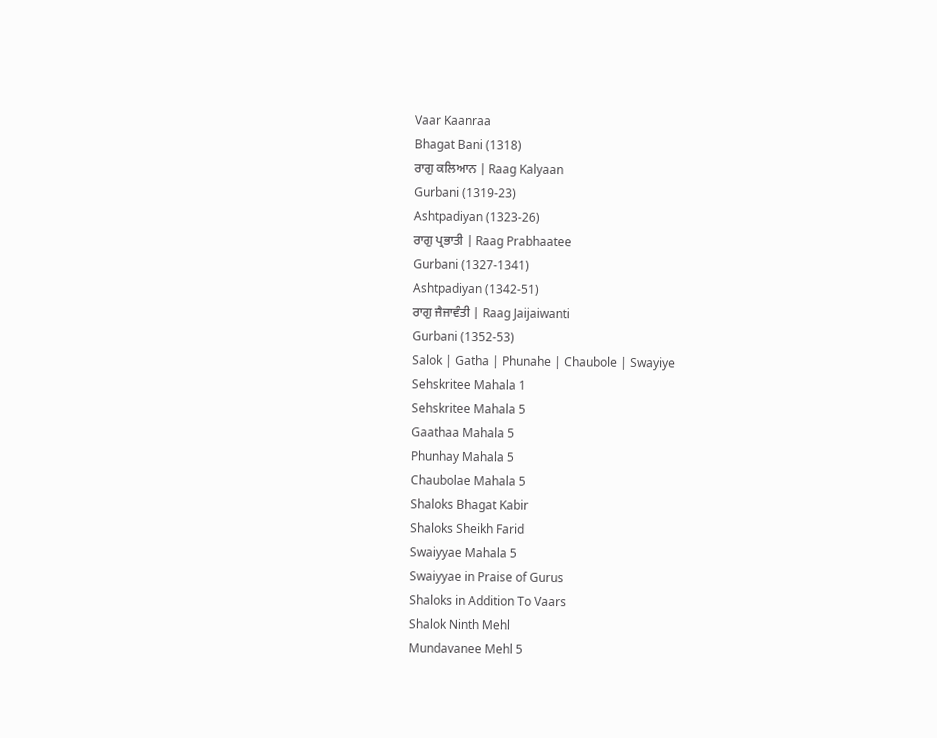Vaar Kaanraa
Bhagat Bani (1318)
ਰਾਗੁ ਕਲਿਆਨ | Raag Kalyaan
Gurbani (1319-23)
Ashtpadiyan (1323-26)
ਰਾਗੁ ਪ੍ਰਭਾਤੀ | Raag Prabhaatee
Gurbani (1327-1341)
Ashtpadiyan (1342-51)
ਰਾਗੁ ਜੈਜਾਵੰਤੀ | Raag Jaijaiwanti
Gurbani (1352-53)
Salok | Gatha | Phunahe | Chaubole | Swayiye
Sehskritee Mahala 1
Sehskritee Mahala 5
Gaathaa Mahala 5
Phunhay Mahala 5
Chaubolae Mahala 5
Shaloks Bhagat Kabir
Shaloks Sheikh Farid
Swaiyyae Mahala 5
Swaiyyae in Praise of Gurus
Shaloks in Addition To Vaars
Shalok Ninth Mehl
Mundavanee Mehl 5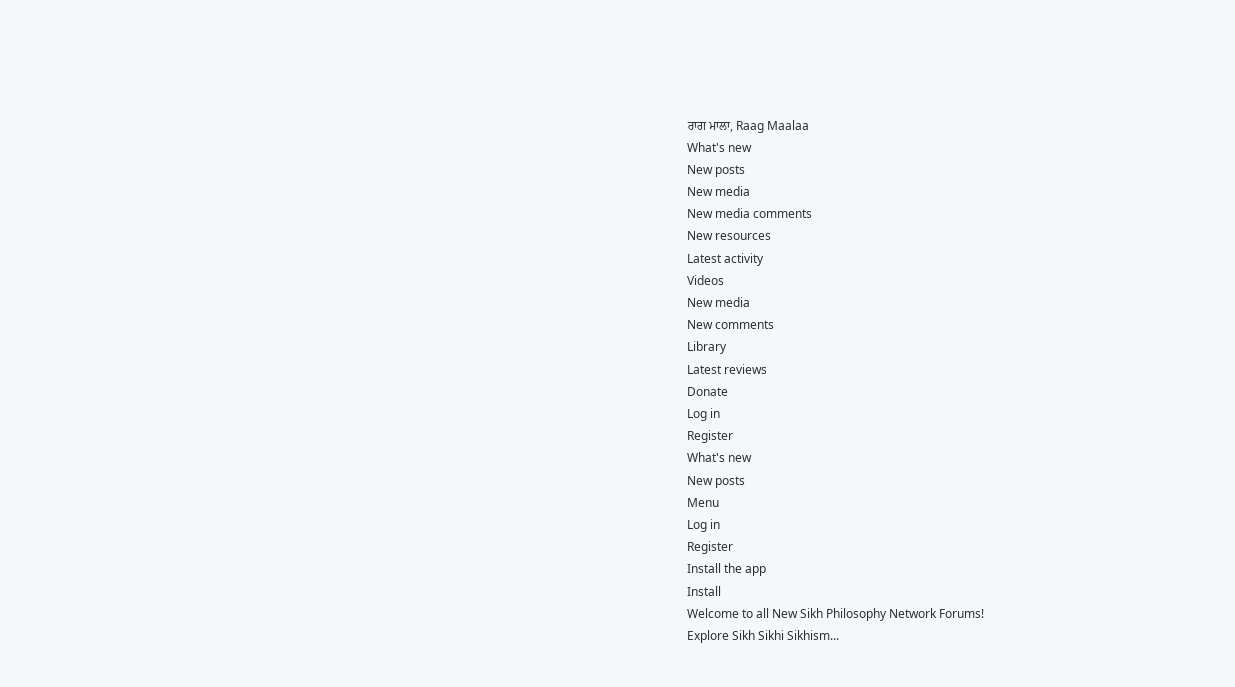ਰਾਗ ਮਾਲਾ, Raag Maalaa
What's new
New posts
New media
New media comments
New resources
Latest activity
Videos
New media
New comments
Library
Latest reviews
Donate
Log in
Register
What's new
New posts
Menu
Log in
Register
Install the app
Install
Welcome to all New Sikh Philosophy Network Forums!
Explore Sikh Sikhi Sikhism...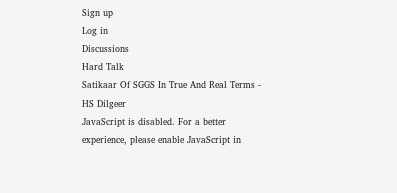Sign up
Log in
Discussions
Hard Talk
Satikaar Of SGGS In True And Real Terms - HS Dilgeer
JavaScript is disabled. For a better experience, please enable JavaScript in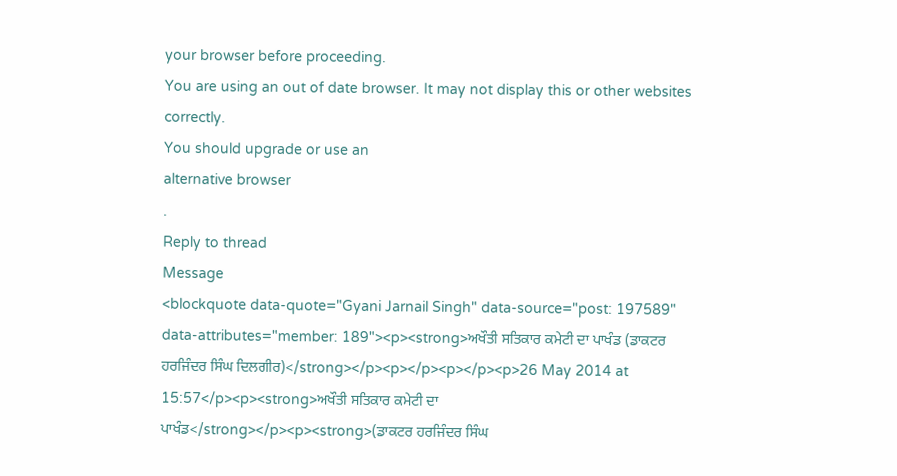your browser before proceeding.
You are using an out of date browser. It may not display this or other websites correctly.
You should upgrade or use an
alternative browser
.
Reply to thread
Message
<blockquote data-quote="Gyani Jarnail Singh" data-source="post: 197589" data-attributes="member: 189"><p><strong>ਅਖੌਤੀ ਸਤਿਕਾਰ ਕਮੇਟੀ ਦਾ ਪਾਖੰਡ (ਡਾਕਟਰ ਹਰਜਿੰਦਰ ਸਿੰਘ ਦਿਲਗੀਰ)</strong></p><p></p><p></p><p>26 May 2014 at 15:57</p><p><strong>ਅਖੌਤੀ ਸਤਿਕਾਰ ਕਮੇਟੀ ਦਾ ਪਾਖੰਡ</strong></p><p><strong>(ਡਾਕਟਰ ਹਰਜਿੰਦਰ ਸਿੰਘ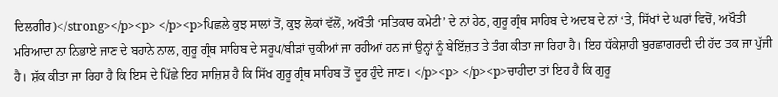ਦਿਲਗੀਰ)</strong></p><p> </p><p>ਪਿਛਲੇ ਕੁਝ ਸਾਲਾਂ ਤੋਂ, ਕੁਝ ਲੋਕਾਂ ਵੱਲੋਂ, ਅਖੌਤੀ ‘ਸਤਿਕਾਰ ਕਮੇਟੀ’ ਦੇ ਨਾਂ ਹੇਠ, ਗੁਰੂ ਗ੍ਰੰਥ ਸਾਹਿਬ ਦੇ ਅਦਬ ਦੇ ਨਾਂ ‘ਤੇ, ਸਿੱਖਾਂ ਦੇ ਘਰਾਂ ਵਿਚੋਂ, ਅਖੌਤੀ ਮਰਿਆਦਾ ਨਾ ਨਿਭਾਏ ਜਾਣ ਦੇ ਬਹਾਨੇ ਨਾਲ, ਗੁਰੂ ਗ੍ਰੰਥ ਸਾਹਿਬ ਦੇ ਸਰੂਪ/ਬੀੜਾਂ ਚੁਕੀਆਂ ਜਾ ਰਹੀਆਂ ਹਨ ਜਾਂ ਉਨ੍ਹਾਂ ਨੂੰ ਬੇਇੱਜ਼ਤ ਤੇ ਤੰਗ ਕੀਤਾ ਜਾ ਰਿਹਾ ਹੈ। ਇਹ ਧੱਕੇਸ਼ਾਹੀ ਬੁਰਛਾਗਰਦੀ ਦੀ ਹੱਦ ਤਕ ਜਾ ਪੁੱਜੀ ਹੈ। ਸ਼ੱਕ ਕੀਤਾ ਜਾ ਰਿਹਾ ਹੈ ਕਿ ਇਸ ਦੇ ਪਿੱਛੇ ਇਹ ਸਾਜ਼ਿਸ਼ ਹੈ ਕਿ ਸਿੱਖ ਗੁਰੂ ਗ੍ਰੰਥ ਸਾਹਿਬ ਤੋਂ ਦੂਰ ਹੁੰਦੇ ਜਾਣ। </p><p> </p><p>ਚਾਹੀਦਾ ਤਾਂ ਇਹ ਹੈ ਕਿ ਗੁਰੂ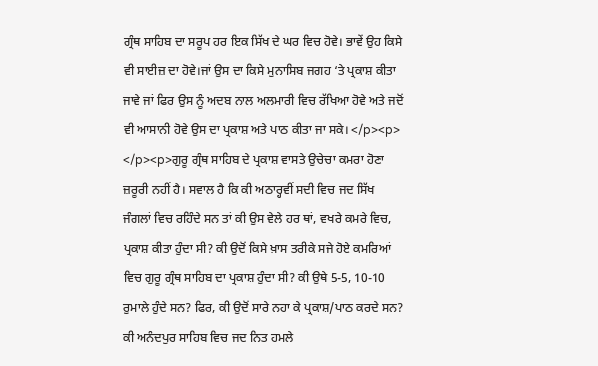ਗ੍ਰੰਥ ਸਾਹਿਬ ਦਾ ਸਰੂਪ ਹਰ ਇਕ ਸਿੱਖ ਦੇ ਘਰ ਵਿਚ ਹੋਵੇ। ਭਾਵੇਂ ਉਹ ਕਿਸੇ ਵੀ ਸਾਈਜ਼ ਦਾ ਹੋਵੇ।ਜਾਂ ਉਸ ਦਾ ਕਿਸੇ ਮੁਨਾਸਿਬ ਜਗਹ ‘ਤੇ ਪ੍ਰਕਾਸ਼ ਕੀਤਾ ਜਾਵੇ ਜਾਂ ਫਿਰ ਉਸ ਨੂੰ ਅਦਬ ਨਾਲ ਅਲਮਾਰੀ ਵਿਚ ਰੱਖਿਆ ਹੋਵੇ ਅਤੇ ਜਦੋਂ ਵੀ ਆਸਾਨੀ ਹੋਵੇ ਉਸ ਦਾ ਪ੍ਰਕਾਸ਼ ਅਤੇ ਪਾਠ ਕੀਤਾ ਜਾ ਸਕੇ। </p><p> </p><p>ਗੁਰੂ ਗ੍ਰੰਥ ਸਾਹਿਬ ਦੇ ਪ੍ਰਕਾਸ਼ ਵਾਸਤੇ ਉਚੇਚਾ ਕਮਰਾ ਹੋਣਾ ਜ਼ਰੂਰੀ ਨਹੀਂ ਹੈ। ਸਵਾਲ ਹੈ ਕਿ ਕੀ ਅਠਾਰ੍ਹਵੀਂ ਸਦੀ ਵਿਚ ਜਦ ਸਿੱਖ ਜੰਗਲਾਂ ਵਿਚ ਰਹਿੰਦੇ ਸਨ ਤਾਂ ਕੀ ਉਸ ਵੇਲੇ ਹਰ ਥਾਂ, ਵਖਰੇ ਕਮਰੇ ਵਿਚ, ਪ੍ਰਕਾਸ਼ ਕੀਤਾ ਹੁੰਦਾ ਸੀ? ਕੀ ਉਦੋਂ ਕਿਸੇ ਖ਼ਾਸ ਤਰੀਕੇ ਸਜੇ ਹੋਏ ਕਮਰਿਆਂ ਵਿਚ ਗੁਰੂ ਗ੍ਰੰਥ ਸਾਹਿਬ ਦਾ ਪ੍ਰਕਾਸ਼ ਹੁੰਦਾ ਸੀ? ਕੀ ਉਥੇ 5-5, 10-10 ਰੁਮਾਲੇ ਹੁੰਦੇ ਸਨ? ਫਿਰ, ਕੀ ਉਦੋਂ ਸਾਰੇ ਨਹਾ ਕੇ ਪ੍ਰਕਾਸ਼/ਪਾਠ ਕਰਦੇ ਸਨ? ਕੀ ਅਨੰਦਪੁਰ ਸਾਹਿਬ ਵਿਚ ਜਦ ਨਿਤ ਹਮਲੇ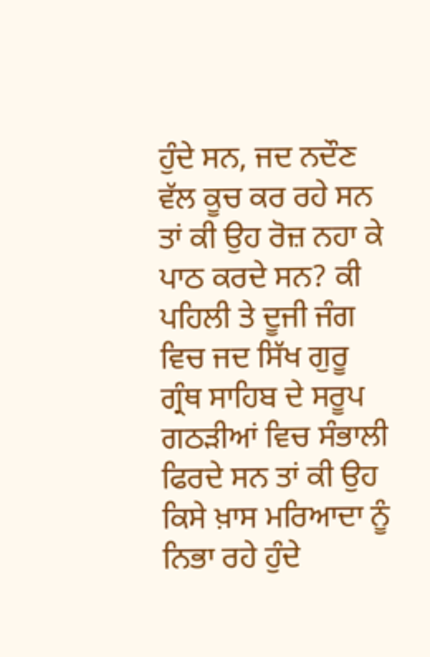ਹੁੰਦੇ ਸਨ, ਜਦ ਨਦੌਣ ਵੱਲ ਕੂਚ ਕਰ ਰਹੇ ਸਨ ਤਾਂ ਕੀ ਉਹ ਰੋਜ਼ ਨਹਾ ਕੇ ਪਾਠ ਕਰਦੇ ਸਨ? ਕੀ ਪਹਿਲੀ ਤੇ ਦੂਜੀ ਜੰਗ ਵਿਚ ਜਦ ਸਿੱਖ ਗੁਰੂ ਗ੍ਰੰਥ ਸਾਹਿਬ ਦੇ ਸਰੂਪ ਗਠੜੀਆਂ ਵਿਚ ਸੰਭਾਲੀ ਫਿਰਦੇ ਸਨ ਤਾਂ ਕੀ ਉਹ ਕਿਸੇ ਖ਼ਾਸ ਮਰਿਆਦਾ ਨੂੰ ਨਿਭਾ ਰਹੇ ਹੁੰਦੇ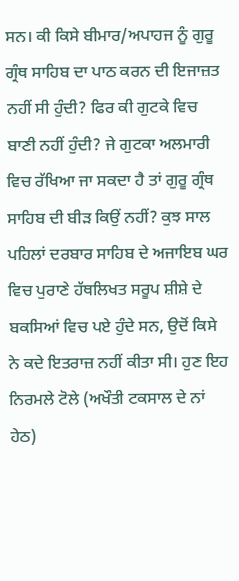ਸਨ। ਕੀ ਕਿਸੇ ਬੀਮਾਰ/ਅਪਾਹਜ ਨੂੰ ਗੁਰੂ ਗ੍ਰੰਥ ਸਾਹਿਬ ਦਾ ਪਾਠ ਕਰਨ ਦੀ ਇਜਾਜ਼ਤ ਨਹੀਂ ਸੀ ਹੁੰਦੀ? ਫਿਰ ਕੀ ਗੁਟਕੇ ਵਿਚ ਬਾਣੀ ਨਹੀਂ ਹੁੰਦੀ? ਜੇ ਗੁਟਕਾ ਅਲਮਾਰੀ ਵਿਚ ਰੱਖਿਆ ਜਾ ਸਕਦਾ ਹੈ ਤਾਂ ਗੁਰੂ ਗ੍ਰੰਥ ਸਾਹਿਬ ਦੀ ਬੀੜ ਕਿਉਂ ਨਹੀਂ? ਕੁਝ ਸਾਲ ਪਹਿਲਾਂ ਦਰਬਾਰ ਸਾਹਿਬ ਦੇ ਅਜਾਇਬ ਘਰ ਵਿਚ ਪੁਰਾਣੇ ਹੱਥਲਿਖਤ ਸਰੂਪ ਸ਼ੀਸ਼ੇ ਦੇ ਬਕਸਿਆਂ ਵਿਚ ਪਏ ਹੁੰਦੇ ਸਨ, ਉਦੋਂ ਕਿਸੇ ਨੇ ਕਦੇ ਇਤਰਾਜ਼ ਨਹੀਂ ਕੀਤਾ ਸੀ। ਹੁਣ ਇਹ ਨਿਰਮਲੇ ਟੋਲੇ (ਅਖੌਤੀ ਟਕਸਾਲ ਦੇ ਨਾਂ ਹੇਠ)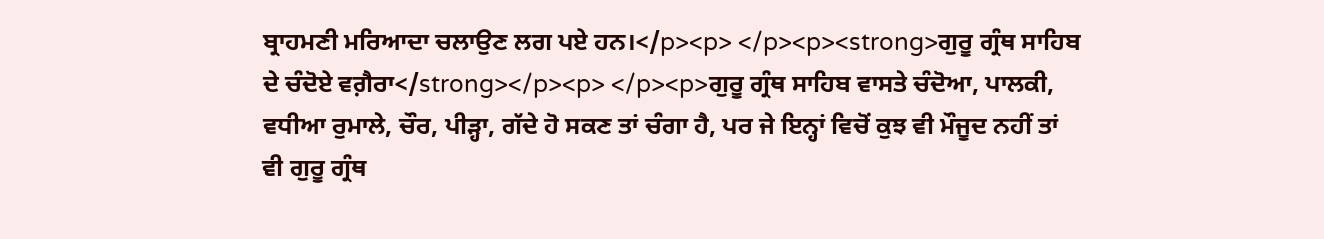ਬ੍ਰਾਹਮਣੀ ਮਰਿਆਦਾ ਚਲਾਉਣ ਲਗ ਪਏ ਹਨ।</p><p> </p><p><strong>ਗੁਰੂ ਗ੍ਰੰਥ ਸਾਹਿਬ ਦੇ ਚੰਦੋਏ ਵਗ਼ੈਰਾ</strong></p><p> </p><p>ਗੁਰੂ ਗ੍ਰੰਥ ਸਾਹਿਬ ਵਾਸਤੇ ਚੰਦੋਆ, ਪਾਲਕੀ, ਵਧੀਆ ਰੁਮਾਲੇ, ਚੌਰ, ਪੀੜ੍ਹਾ, ਗੱਦੇ ਹੋ ਸਕਣ ਤਾਂ ਚੰਗਾ ਹੈ, ਪਰ ਜੇ ਇਨ੍ਹਾਂ ਵਿਚੋਂ ਕੁਝ ਵੀ ਮੌਜੂਦ ਨਹੀਂ ਤਾਂ ਵੀ ਗੁਰੂ ਗ੍ਰੰਥ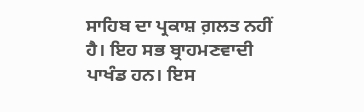ਸਾਹਿਬ ਦਾ ਪ੍ਰਕਾਸ਼ ਗ਼ਲਤ ਨਹੀਂ ਹੈ। ਇਹ ਸਭ ਬ੍ਰਾਹਮਣਵਾਦੀ ਪਾਖੰਡ ਹਨ। ਇਸ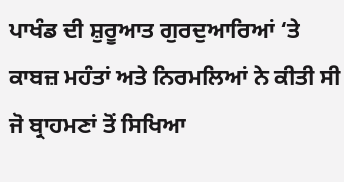ਪਾਖੰਡ ਦੀ ਸ਼ੁਰੂਆਤ ਗੁਰਦੁਆਰਿਆਂ ‘ਤੇ ਕਾਬਜ਼ ਮਹੰਤਾਂ ਅਤੇ ਨਿਰਮਲਿਆਂ ਨੇ ਕੀਤੀ ਸੀ ਜੋ ਬ੍ਰਾਹਮਣਾਂ ਤੋਂ ਸਿਖਿਆ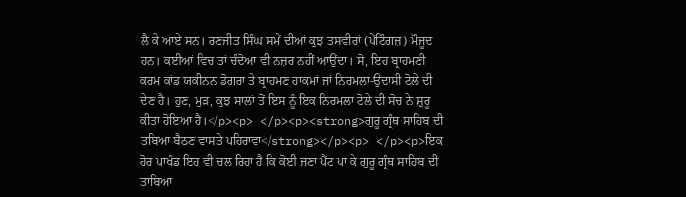ਲੈ ਕੇ ਆਏ ਸਨ। ਰਣਜੀਤ ਸਿੰਘ ਸਮੇਂ ਦੀਆਂ ਕੁਝ ਤਸਵੀਰਾਂ (ਪੇਂਟਿੰਗਜ਼) ਮੌਜੂਦ ਹਨ। ਕਈਆਂ ਵਿਚ ਤਾਂ ਚੰਦੋਆ ਵੀ ਨਜ਼ਰ ਨਹੀਂ ਆਉਂਦਾ। ਸੋ, ਇਹ ਬ੍ਰਾਹਮਣੀ ਕਰਮ ਕਾਂਡ ਯਕੀਨਨ ਡੋਗਰਾ ਤੇ ਬ੍ਰਾਹਮਣ ਹਾਕਮਾਂ ਜਾਂ ਨਿਰਮਲਾ-ਉਦਾਸੀ ਟੋਲੇ ਦੀ ਦੇਣ ਹੈ। ਹੁਣ, ਮੁੜ, ਕੁਝ ਸਾਲਾਂ ਤੋਂ ਇਸ ਨੂੰ ਇਕ ਨਿਰਮਲਾ ਟੋਲੇ ਦੀ ਸੋਚ ਨੇ ਸ਼ੁਰੂ ਕੀਤਾ ਹੋਇਆ ਹੈ।</p><p> </p><p><strong>ਗੁਰੂ ਗ੍ਰੰਥ ਸਾਹਿਬ ਦੀ ਤਬਿਆ ਬੈਠਣ ਵਾਸਤੇ ਪਹਿਰਾਵਾ</strong></p><p> </p><p>ਇਕ ਹੋਰ ਪਾਖੰਡ ਇਹ ਵੀ ਚਲ ਰਿਹਾ ਹੈ ਕਿ ਕੋਈ ਜਣਾ ਪੈਂਟ ਪਾ ਕੇ ਗੁਰੂ ਗ੍ਰੰਥ ਸਾਹਿਬ ਦੀ ਤਾਬਿਆ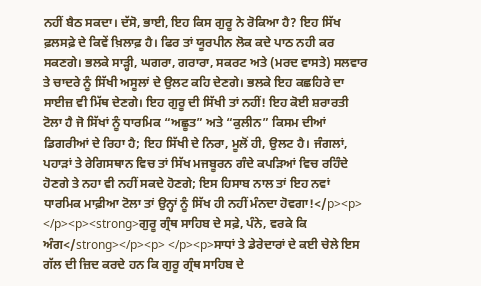ਨਹੀਂ ਬੈਠ ਸਕਦਾ। ਦੱਸੋ, ਭਾਈ, ਇਹ ਕਿਸ ਗੁਰੂ ਨੇ ਰੋਕਿਆ ਹੈ? ਇਹ ਸਿੱਖ ਫ਼ਲਸਫ਼ੇ ਦੇ ਕਿਵੇਂ ਖ਼ਿਲਾਫ਼ ਹੈ। ਫਿਰ ਤਾਂ ਯੂਰਪੀਨ ਲੋਕ ਕਦੇ ਪਾਠ ਨਹੀ ਕਰ ਸਕਣਗੇ। ਭਲਕੇ ਸਾੜ੍ਹੀ, ਘਗਰਾ, ਗਰਾਰਾ, ਸਕਰਟ ਅਤੇ (ਮਰਦ ਵਾਸਤੇ) ਸਲਵਾਰ ਤੇ ਚਾਦਰੇ ਨੂੰ ਸਿੱਖੀ ਅਸੂਲਾਂ ਦੇ ਉਲਟ ਕਹਿ ਦੇਣਗੇ। ਭਲਕੇ ਇਹ ਕਛਹਿਰੇ ਦਾ ਸਾਈਜ਼ ਵੀ ਮਿੱਥ ਦੇਣਗੇ। ਇਹ ਗੁਰੂ ਦੀ ਸਿੱਖੀ ਤਾਂ ਨਹੀਂ! ਇਹ ਕੋਈ ਸ਼ਰਾਰਤੀ ਟੋਲਾ ਹੈ ਜੋ ਸਿੱਖਾਂ ਨੂੰ ਧਾਰਮਿਕ “ਅਛੂਤ” ਅਤੇ “ਕੁਲੀਨ” ਕਿਸਮ ਦੀਆਂ ਡਿਗਰੀਆਂ ਦੇ ਰਿਹਾ ਹੈ; ਇਹ ਸਿੱਖੀ ਦੇ ਨਿਰਾ, ਮੂਲੋਂ ਹੀ, ਉਲਟ ਹੈ। ਜੰਗਲਾਂ, ਪਹਾੜਾਂ ਤੇ ਰੇਗਿਸਥਾਨ ਵਿਚ ਤਾਂ ਸਿੱਖ ਮਜਬੂਰਨ ਗੰਦੇ ਕਪੜਿਆਂ ਵਿਚ ਰਹਿੰਦੇ ਹੋਣਗੇ ਤੇ ਨਹਾ ਵੀ ਨਹੀਂ ਸਕਦੇ ਹੋਣਗੇ; ਇਸ ਹਿਸਾਬ ਨਾਲ ਤਾਂ ਇਹ ਨਵਾਂ ਧਾਰਮਿਕ ਮਾਫ਼ੀਆ ਟੋਲਾ ਤਾਂ ਉਨ੍ਹਾਂ ਨੂੰ ਸਿੱਖ ਹੀ ਨਹੀਂ ਮੰਨਦਾ ਹੋਵਗਾ!</p><p> </p><p><strong>ਗੁਰੂ ਗ੍ਰੰਥ ਸਾਹਿਬ ਦੇ ਸਫ਼ੇ, ਪੰਨੇ, ਵਰਕੇ ਕਿ ਅੰਗ</strong></p><p> </p><p>ਸਾਧਾਂ ਤੇ ਡੇਰੇਦਾਰਾਂ ਦੇ ਕਈ ਚੇਲੇ ਇਸ ਗੱਲ ਦੀ ਜ਼ਿਦ ਕਰਦੇ ਹਨ ਕਿ ਗੁਰੂ ਗ੍ਰੰਥ ਸਾਹਿਬ ਦੇ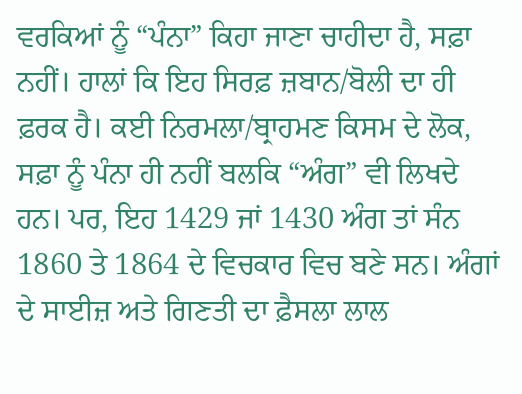ਵਰਕਿਆਂ ਨੂੰ “ਪੰਨਾ” ਕਿਹਾ ਜਾਣਾ ਚਾਹੀਦਾ ਹੈ, ਸਫ਼ਾ ਨਹੀਂ। ਹਾਲਾਂ ਕਿ ਇਹ ਸਿਰਫ਼ ਜ਼ਬਾਨ/ਬੋਲੀ ਦਾ ਹੀ ਫ਼ਰਕ ਹੈ। ਕਈ ਨਿਰਮਲਾ/ਬ੍ਰਾਹਮਣ ਕਿਸਮ ਦੇ ਲੋਕ, ਸਫ਼ਾ ਨੂੰ ਪੰਨਾ ਹੀ ਨਹੀਂ ਬਲਕਿ “ਅੰਗ” ਵੀ ਲਿਖਦੇ ਹਨ। ਪਰ, ਇਹ 1429 ਜਾਂ 1430 ਅੰਗ ਤਾਂ ਸੰਨ 1860 ਤੇ 1864 ਦੇ ਵਿਚਕਾਰ ਵਿਚ ਬਣੇ ਸਨ। ਅੰਗਾਂ ਦੇ ਸਾਈਜ਼ ਅਤੇ ਗਿਣਤੀ ਦਾ ਫ਼ੈਸਲਾ ਲਾਲ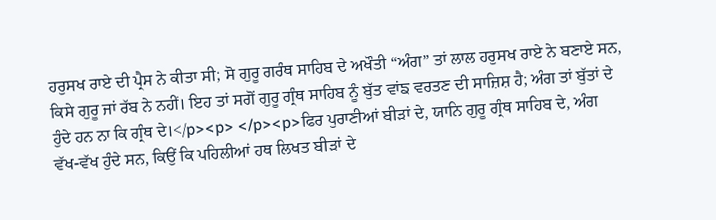ਹਰੁਸਖ ਰਾਏ ਦੀ ਪ੍ਰੈਸ ਨੇ ਕੀਤਾ ਸੀ; ਸੋ ਗੁਰੂ ਗਰੰਥ ਸਾਹਿਬ ਦੇ ਅਖੌਤੀ “ਅੰਗ” ਤਾਂ ਲਾਲ ਹਰੁਸਖ ਰਾਏ ਨੇ ਬਣਾਏ ਸਨ, ਕਿਸੇ ਗੁਰੂ ਜਾਂ ਰੱਬ ਨੇ ਨਹੀਂ। ਇਹ ਤਾਂ ਸਗੋਂ ਗੁਰੂ ਗ੍ਰੰਥ ਸਾਹਿਬ ਨੂੰ ਬੁੱਤ ਵਾਂਙ ਵਰਤਣ ਦੀ ਸਾਜ਼ਿਸ਼ ਹੈ; ਅੰਗ ਤਾਂ ਬੁੱਤਾਂ ਦੇ ਹੁੰਦੇ ਹਨ ਨਾ ਕਿ ਗ੍ਰੰਥ ਦੇ।</p><p> </p><p>ਫਿਰ ਪੁਰਾਣੀਆਂ ਬੀੜਾਂ ਦੇ, ਯਾਨਿ ਗੁਰੂ ਗ੍ਰੰਥ ਸਾਹਿਬ ਦੇ, ਅੰਗ ਵੱਖ-ਵੱਖ ਹੁੰਦੇ ਸਨ, ਕਿਉਂ ਕਿ ਪਹਿਲੀਆਂ ਹਥ ਲਿਖਤ ਬੀੜਾਂ ਦੇ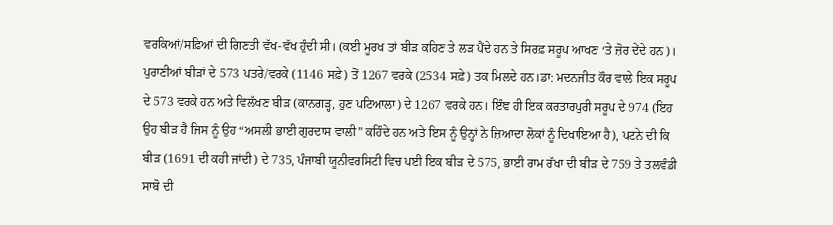ਵਰਕਿਆਂ/ਸਫ਼ਿਆਂ ਦੀ ਗਿਣਤੀ ਵੱਖ-ਵੱਖ ਹੁੰਦੀ ਸੀ। (ਕਈ ਮੂਰਖ ਤਾਂ ਬੀੜ ਕਹਿਣ ਤੇ ਲੜ ਪੈਂਦੇ ਹਨ ਤੇ ਸਿਰਫ਼ ਸਰੂਪ ਆਖਣ ‘ਤੇ ਜ਼ੋਰ ਦੇਂਦੇ ਹਨ)। ਪੁਰਾਣੀਆਂ ਬੀੜਾਂ ਦੇ 573 ਪਤਰੇ/ਵਰਕੇ (1146 ਸਫ਼ੇ) ਤੋਂ 1267 ਵਰਕੇ (2534 ਸਫ਼ੇ) ਤਕ ਮਿਲਦੇ ਹਨ।ਡਾ: ਮਦਨਜੀਤ ਕੌਰ ਵਾਲੇ ਇਕ ਸਰੂਪ ਦੇ 573 ਵਰਕੇ ਹਨ ਅਤੇ ਵਿਲੱਖਣ ਬੀੜ (ਕਾਨਗੜ੍ਹ, ਹੁਣ ਪਟਿਆਲਾ) ਦੇ 1267 ਵਰਕੇ ਹਨ। ਇੰਞ ਹੀ ਇਕ ਕਰਤਾਰਪੁਰੀ ਸਰੂਪ ਦੇ 974 (ਇਹ ਉਹ ਬੀੜ ਹੈ ਜਿਸ ਨੂੰ ਉਹ “ਅਸਲੀ ਭਾਈ ਗੁਰਦਾਸ ਵਾਲੀ” ਕਹਿੰਦੇ ਹਨ ਅਤੇ ਇਸ ਨੂੰ ਉਨ੍ਹਾਂ ਨੇ ਜ਼ਿਆਦਾ ਲੋਕਾਂ ਨੂੰ ਦਿਖਾਇਆ ਹੈ), ਪਟਨੇ ਦੀ ਕਿ ਬੀੜ (1691 ਦੀ ਕਹੀ ਜਾਂਦੀ) ਦੇ 735, ਪੰਜਾਬੀ ਯੂਨੀਵਰਸਿਟੀ ਵਿਚ ਪਈ ਇਕ ਬੀੜ ਦੇ 575, ਭਾਈ ਰਾਮ ਰੱਖਾ ਦੀ ਬੀੜ ਦੇ 759 ਤੇ ਤਲਵੰਡੀ ਸਾਬੋ ਦੀ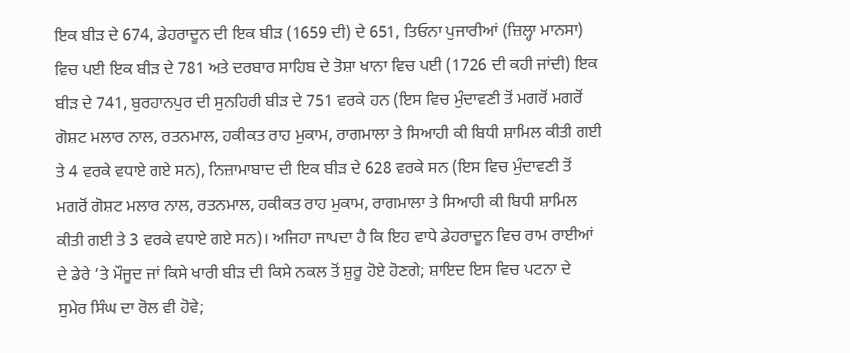ਇਕ ਬੀੜ ਦੇ 674, ਡੇਹਰਾਦੂਨ ਦੀ ਇਕ ਬੀੜ (1659 ਦੀ) ਦੇ 651, ਤਿਓਨਾ ਪੁਜਾਰੀਆਂ (ਜ਼ਿਲ੍ਹਾ ਮਾਨਸਾ) ਵਿਚ ਪਈ ਇਕ ਬੀੜ ਦੇ 781 ਅਤੇ ਦਰਬਾਰ ਸਾਹਿਬ ਦੇ ਤੋਸ਼ਾ ਖਾਨਾ ਵਿਚ ਪਈ (1726 ਦੀ ਕਹੀ ਜਾਂਦੀ) ਇਕ ਬੀੜ ਦੇ 741, ਬੁਰਹਾਨਪੁਰ ਦੀ ਸੁਨਹਿਰੀ ਬੀੜ ਦੇ 751 ਵਰਕੇ ਹਨ (ਇਸ ਵਿਚ ਮੁੰਦਾਵਣੀ ਤੋਂ ਮਗਰੋਂ ਮਗਰੋਂ ਗੋਸ਼ਟ ਮਲਾਰ ਨਾਲ, ਰਤਨਮਾਲ, ਹਕੀਕਤ ਰਾਹ ਮੁਕਾਮ, ਰਾਗਮਾਲਾ ਤੇ ਸਿਆਹੀ ਕੀ ਬਿਧੀ ਸ਼ਾਮਿਲ ਕੀਤੀ ਗਈ ਤੇ 4 ਵਰਕੇ ਵਧਾਏ ਗਏ ਸਨ), ਨਿਜ਼ਾਮਾਬਾਦ ਦੀ ਇਕ ਬੀੜ ਦੇ 628 ਵਰਕੇ ਸਨ (ਇਸ ਵਿਚ ਮੁੰਦਾਵਣੀ ਤੋਂ ਮਗਰੋਂ ਗੋਸ਼ਟ ਮਲਾਰ ਨਾਲ, ਰਤਨਮਾਲ, ਹਕੀਕਤ ਰਾਹ ਮੁਕਾਮ, ਰਾਗਮਾਲਾ ਤੇ ਸਿਆਹੀ ਕੀ ਬਿਧੀ ਸ਼ਾਮਿਲ ਕੀਤੀ ਗਈ ਤੇ 3 ਵਰਕੇ ਵਧਾਏ ਗਏ ਸਨ)। ਅਜਿਹਾ ਜਾਪਦਾ ਹੈ ਕਿ ਇਹ ਵਾਧੇ ਡੇਹਰਾਦੂਨ ਵਿਚ ਰਾਮ ਰਾਈਆਂ ਦੇ ਡੇਰੇ ‘ਤੇ ਮੌਜੂਦ ਜਾਂ ਕਿਸੇ ਖਾਰੀ ਬੀੜ ਦੀ ਕਿਸੇ ਨਕਲ ਤੋਂ ਸ਼ੁਰੂ ਹੋਏ ਹੋਣਗੇ; ਸ਼ਾਇਦ ਇਸ ਵਿਚ ਪਟਨਾ ਦੇ ਸੁਮੇਰ ਸਿੰਘ ਦਾ ਰੋਲ ਵੀ ਹੋਵੇ;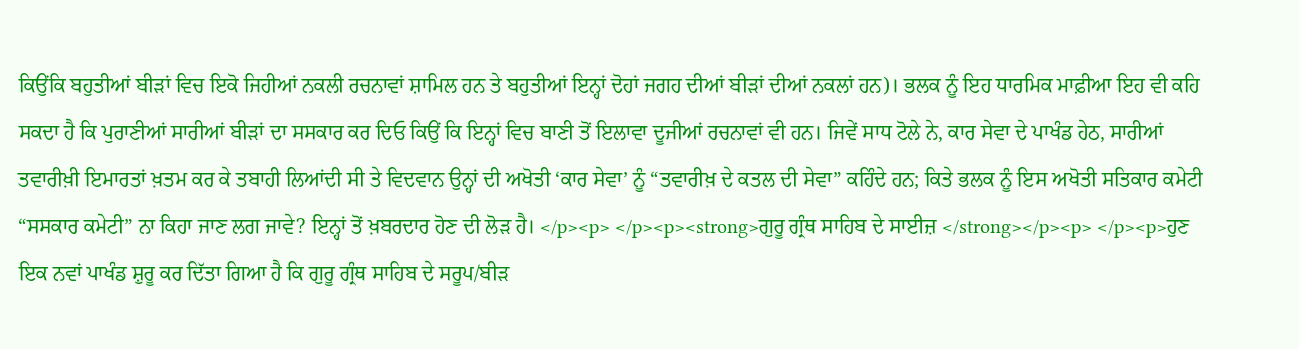ਕਿਉਂਕਿ ਬਹੁਤੀਆਂ ਬੀੜਾਂ ਵਿਚ ਇਕੋ ਜਿਹੀਆਂ ਨਕਲੀ ਰਚਨਾਵਾਂ ਸ਼ਾਮਿਲ ਹਨ ਤੇ ਬਹੁਤੀਆਂ ਇਨ੍ਹਾਂ ਦੋਹਾਂ ਜਗਹ ਦੀਆਂ ਬੀੜਾਂ ਦੀਆਂ ਨਕਲਾਂ ਹਨ)। ਭਲਕ ਨੂੰ ਇਹ ਧਾਰਮਿਕ ਮਾਫ਼ੀਆ ਇਹ ਵੀ ਕਹਿ ਸਕਦਾ ਹੈ ਕਿ ਪੁਰਾਣੀਆਂ ਸਾਰੀਆਂ ਬੀੜਾਂ ਦਾ ਸਸਕਾਰ ਕਰ ਦਿਓ ਕਿਉਂ ਕਿ ਇਨ੍ਹਾਂ ਵਿਚ ਬਾਣੀ ਤੋਂ ਇਲਾਵਾ ਦੂਜੀਆਂ ਰਚਨਾਵਾਂ ਵੀ ਹਨ। ਜਿਵੇਂ ਸਾਧ ਟੋਲੇ ਨੇ, ਕਾਰ ਸੇਵਾ ਦੇ ਪਾਖੰਡ ਹੇਠ, ਸਾਰੀਆਂ ਤਵਾਰੀਖ਼ੀ ਇਮਾਰਤਾਂ ਖ਼ਤਮ ਕਰ ਕੇ ਤਬਾਹੀ ਲਿਆਂਦੀ ਸੀ ਤੇ ਵਿਦਵਾਨ ਉਨ੍ਹਾਂ ਦੀ ਅਖੋਤੀ ‘ਕਾਰ ਸੇਵਾ’ ਨੂੰ “ਤਵਾਰੀਖ਼ ਦੇ ਕਤਲ ਦੀ ਸੇਵਾ” ਕਹਿੰਦੇ ਹਨ; ਕਿਤੇ ਭਲਕ ਨੂੰ ਇਸ ਅਖੋਤੀ ਸਤਿਕਾਰ ਕਮੇਟੀ “ਸਸਕਾਰ ਕਮੇਟੀ” ਨਾ ਕਿਹਾ ਜਾਣ ਲਗ ਜਾਵੇ? ਇਨ੍ਹਾਂ ਤੋਂ ਖ਼ਬਰਦਾਰ ਹੋਣ ਦੀ ਲੋੜ ਹੈ। </p><p> </p><p><strong>ਗੁਰੂ ਗ੍ਰੰਥ ਸਾਹਿਬ ਦੇ ਸਾਈਜ਼ </strong></p><p> </p><p>ਹੁਣ ਇਕ ਨਵਾਂ ਪਾਖੰਡ ਸ਼ੁਰੂ ਕਰ ਦਿੱਤਾ ਗਿਆ ਹੈ ਕਿ ਗੁਰੂ ਗ੍ਰੰਥ ਸਾਹਿਬ ਦੇ ਸਰੂਪ/ਬੀੜ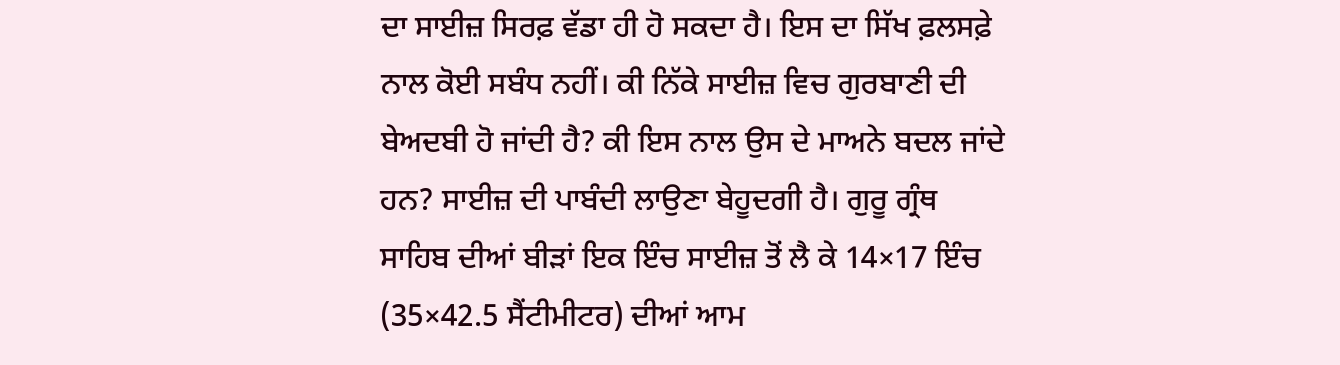ਦਾ ਸਾਈਜ਼ ਸਿਰਫ਼ ਵੱਡਾ ਹੀ ਹੋ ਸਕਦਾ ਹੈ। ਇਸ ਦਾ ਸਿੱਖ ਫ਼ਲਸਫ਼ੇ ਨਾਲ ਕੋਈ ਸਬੰਧ ਨਹੀਂ। ਕੀ ਨਿੱਕੇ ਸਾਈਜ਼ ਵਿਚ ਗੁਰਬਾਣੀ ਦੀ ਬੇਅਦਬੀ ਹੋ ਜਾਂਦੀ ਹੈ? ਕੀ ਇਸ ਨਾਲ ਉਸ ਦੇ ਮਾਅਨੇ ਬਦਲ ਜਾਂਦੇ ਹਨ? ਸਾਈਜ਼ ਦੀ ਪਾਬੰਦੀ ਲਾਉਣਾ ਬੇਹੂਦਗੀ ਹੈ। ਗੁਰੂ ਗ੍ਰੰਥ ਸਾਹਿਬ ਦੀਆਂ ਬੀੜਾਂ ਇਕ ਇੰਚ ਸਾਈਜ਼ ਤੋਂ ਲੈ ਕੇ 14×17 ਇੰਚ (35×42.5 ਸੈਂਟੀਮੀਟਰ) ਦੀਆਂ ਆਮ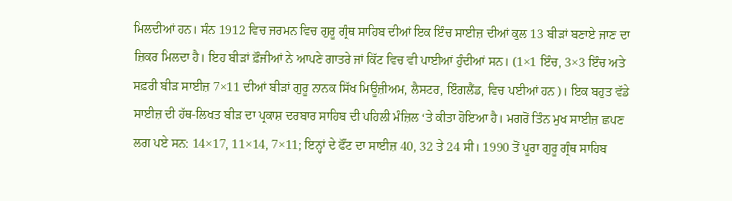ਮਿਲਦੀਆਂ ਹਨ। ਸੰਨ 1912 ਵਿਚ ਜਰਮਨ ਵਿਚ ਗੁਰੂ ਗ੍ਰੰਥ ਸਾਹਿਬ ਦੀਆਂ ਇਕ ਇੰਚ ਸਾਈਜ਼ ਦੀਆਂ ਕੁਲ 13 ਬੀੜਾਂ ਬਣਾਏ ਜਾਣ ਦਾ ਜ਼ਿਕਰ ਮਿਲਦਾ ਹੈ। ਇਹ ਬੀੜਾਂ ਫ਼ੌਜੀਆਂ ਨੇ ਆਪਣੇ ਗਾਤਰੇ ਜਾਂ ਕਿੱਟ ਵਿਚ ਵੀ ਪਾਈਆਂ ਹੁੰਦੀਆਂ ਸਨ। (1×1 ਇੰਚ, 3×3 ਇੰਚ ਅਤੇ ਸਫ਼ਰੀ ਬੀੜ ਸਾਈਜ਼ 7×11 ਦੀਆਂ ਬੀੜਾਂ ਗੁਰੂ ਨਾਨਕ ਸਿੱਖ ਮਿਊਜ਼ੀਅਮ, ਲੈਸਟਰ, ਇੰਗਲੈਂਡ, ਵਿਚ ਪਈਆਂ ਹਨ)। ਇਕ ਬਹੁਤ ਵੱਡੇ ਸਾਈਜ਼ ਦੀ ਹੱਥ-ਲਿਖਤ ਬੀੜ ਦਾ ਪ੍ਰਕਾਸ਼ ਦਰਬਾਰ ਸਾਹਿਬ ਦੀ ਪਹਿਲੀ ਮੰਜ਼ਿਲ ‘ਤੇ ਕੀਤਾ ਹੋਇਆ ਹੈ। ਮਗਰੋਂ ਤਿੰਨ ਮੁਖ ਸਾਈਜ਼ ਛਪਣ ਲਗ ਪਏ ਸਨ: 14×17, 11×14, 7×11; ਇਨ੍ਹਾਂ ਦੇ ਫੌਂਟ ਦਾ ਸਾਈਜ਼ 40, 32 ਤੇ 24 ਸੀ। 1990 ਤੋਂ ਪੂਰਾ ਗੁਰੂ ਗ੍ਰੰਥ ਸਾਹਿਬ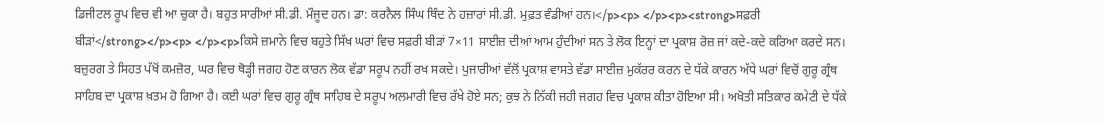ਡਿਜੀਟਲ ਰੂਪ ਵਿਚ ਵੀ ਆ ਚੁਕਾ ਹੈ। ਬਹੁਤ ਸਾਰੀਆਂ ਸੀ.ਡੀ. ਮੌਜੂਦ ਹਨ। ਡਾ: ਕਰਨੈਲ ਸਿੰਘ ਥਿੰਦ ਨੇ ਹਜ਼ਾਰਾਂ ਸੀ.ਡੀ. ਮੁਫ਼ਤ ਵੰਡੀਆਂ ਹਨ।</p><p> </p><p><strong>ਸਫ਼ਰੀ ਬੀੜਾਂ</strong></p><p> </p><p>ਕਿਸੇ ਜ਼ਮਾਨੇ ਵਿਚ ਬਹੁਤੇ ਸਿੱਖ ਘਰਾਂ ਵਿਚ ਸਫ਼ਰੀ ਬੀੜਾਂ 7×11 ਸਾਈਜ਼ ਦੀਆਂ ਆਮ ਹੁੰਦੀਆਂ ਸਨ ਤੇ ਲੋਕ ਇਨ੍ਹਾਂ ਦਾ ਪ੍ਰਕਾਸ਼ ਰੋਜ਼ ਜਾਂ ਕਦੇ-ਕਦੇ ਕਰਿਆ ਕਰਦੇ ਸਨ। ਬਜ਼ੁਰਗ ਤੇ ਸਿਹਤ ਪੱਖੋਂ ਕਮਜ਼ੋਰ, ਘਰ ਵਿਚ ਥੋੜ੍ਹੀ ਜਗਹ ਹੋਣ ਕਾਰਨ ਲੋਕ ਵੱਡਾ ਸਰੂਪ ਨਹੀਂ ਰਖ ਸਕਦੇ। ਪੁਜਾਰੀਆਂ ਵੱਲੋਂ ਪ੍ਰਕਾਸ਼ ਵਾਸਤੇ ਵੱਡਾ ਸਾਈਜ਼ ਮੁਕੱਰਰ ਕਰਨ ਦੇ ਧੱਕੇ ਕਾਰਨ ਅੱਧੇ ਘਰਾਂ ਵਿਚੋਂ ਗੁਰੂ ਗ੍ਰੰਥ ਸਾਹਿਬ ਦਾ ਪ੍ਰਕਾਸ਼ ਖ਼ਤਮ ਹੋ ਗਿਆ ਹੈ। ਕਈ ਘਰਾਂ ਵਿਚ ਗੁਰੂ ਗ੍ਰੰਥ ਸਾਹਿਬ ਦੇ ਸਰੂਪ ਅਲਮਾਰੀ ਵਿਚ ਰੱਖੇ ਹੋਏ ਸਨ; ਕੁਝ ਨੇ ਨਿੱਕੀ ਜਹੀ ਜਗਹ ਵਿਚ ਪ੍ਰਕਾਸ਼ ਕੀਤਾ ਹੋਇਆ ਸੀ। ਅਖੋਤੀ ਸਤਿਕਾਰ ਕਮੇਟੀ ਦੇ ਧੱਕੇ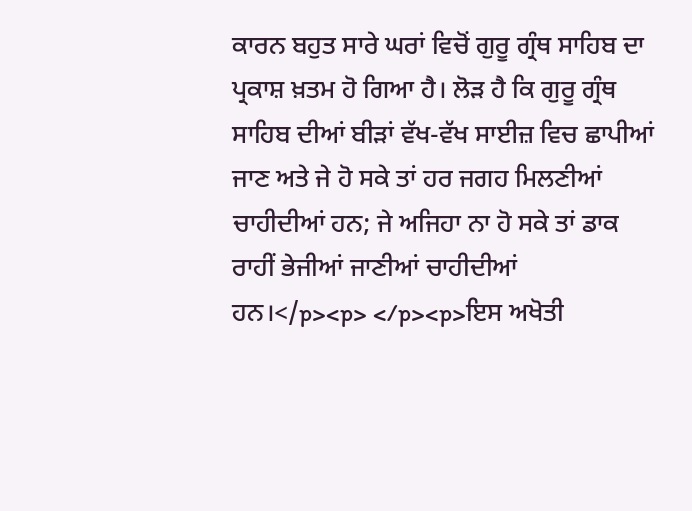ਕਾਰਨ ਬਹੁਤ ਸਾਰੇ ਘਰਾਂ ਵਿਚੋਂ ਗੁਰੂ ਗ੍ਰੰਥ ਸਾਹਿਬ ਦਾ ਪ੍ਰਕਾਸ਼ ਖ਼ਤਮ ਹੋ ਗਿਆ ਹੈ। ਲੋੜ ਹੈ ਕਿ ਗੁਰੂ ਗ੍ਰੰਥ ਸਾਹਿਬ ਦੀਆਂ ਬੀੜਾਂ ਵੱਖ-ਵੱਖ ਸਾਈਜ਼ ਵਿਚ ਛਾਪੀਆਂ ਜਾਣ ਅਤੇ ਜੇ ਹੋ ਸਕੇ ਤਾਂ ਹਰ ਜਗਹ ਮਿਲਣੀਆਂ ਚਾਹੀਦੀਆਂ ਹਨ; ਜੇ ਅਜਿਹਾ ਨਾ ਹੋ ਸਕੇ ਤਾਂ ਡਾਕ ਰਾਹੀਂ ਭੇਜੀਆਂ ਜਾਣੀਆਂ ਚਾਹੀਦੀਆਂ ਹਨ।</p><p> </p><p>ਇਸ ਅਖੋਤੀ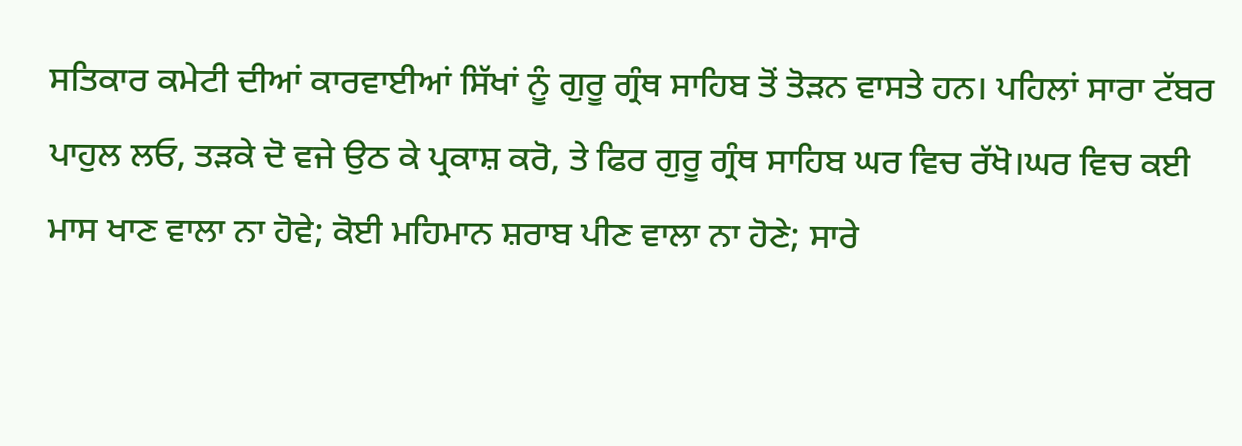ਸਤਿਕਾਰ ਕਮੇਟੀ ਦੀਆਂ ਕਾਰਵਾਈਆਂ ਸਿੱਖਾਂ ਨੂੰ ਗੁਰੂ ਗ੍ਰੰਥ ਸਾਹਿਬ ਤੋਂ ਤੋੜਨ ਵਾਸਤੇ ਹਨ। ਪਹਿਲਾਂ ਸਾਰਾ ਟੱਬਰ ਪਾਹੁਲ ਲਓ, ਤੜਕੇ ਦੋ ਵਜੇ ਉਠ ਕੇ ਪ੍ਰਕਾਸ਼ ਕਰੋ, ਤੇ ਫਿਰ ਗੁਰੂ ਗ੍ਰੰਥ ਸਾਹਿਬ ਘਰ ਵਿਚ ਰੱਖੋ।ਘਰ ਵਿਚ ਕਈ ਮਾਸ ਖਾਣ ਵਾਲਾ ਨਾ ਹੋਵੇ; ਕੋਈ ਮਹਿਮਾਨ ਸ਼ਰਾਬ ਪੀਣ ਵਾਲਾ ਨਾ ਹੋਣੇ; ਸਾਰੇ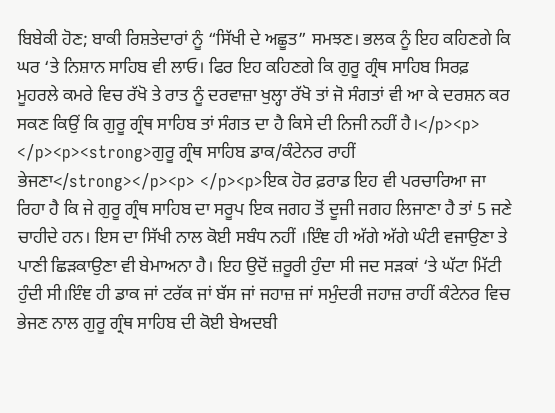ਬਿਬੇਕੀ ਹੋਣ; ਬਾਕੀ ਰਿਸ਼ਤੇਦਾਰਾਂ ਨੂੰ “ਸਿੱਖੀ ਦੇ ਅਛੂਤ” ਸਮਝਣ। ਭਲਕ ਨੂੰ ਇਹ ਕਹਿਣਗੇ ਕਿ ਘਰ ‘ਤੇ ਨਿਸ਼ਾਨ ਸਾਹਿਬ ਵੀ ਲਾਓ। ਫਿਰ ਇਹ ਕਹਿਣਗੇ ਕਿ ਗੁਰੂ ਗ੍ਰੰਥ ਸਾਹਿਬ ਸਿਰਫ਼ ਮੂਹਰਲੇ ਕਮਰੇ ਵਿਚ ਰੱਖੋ ਤੇ ਰਾਤ ਨੂੰ ਦਰਵਾਜ਼ਾ ਖੁਲ੍ਹਾ ਰੱਖੋ ਤਾਂ ਜੋ ਸੰਗਤਾਂ ਵੀ ਆ ਕੇ ਦਰਸ਼ਨ ਕਰ ਸਕਣ ਕਿਉਂ ਕਿ ਗੁਰੂ ਗ੍ਰੰਥ ਸਾਹਿਬ ਤਾਂ ਸੰਗਤ ਦਾ ਹੈ ਕਿਸੇ ਦੀ ਨਿਜੀ ਨਹੀਂ ਹੈ।</p><p> </p><p><strong>ਗੁਰੂ ਗ੍ਰੰਥ ਸਾਹਿਬ ਡਾਕ/ਕੰਟੇਨਰ ਰਾਹੀਂ ਭੇਜਣਾ</strong></p><p> </p><p>ਇਕ ਹੋਰ ਫ਼ਰਾਡ ਇਹ ਵੀ ਪਰਚਾਰਿਆ ਜਾ ਰਿਹਾ ਹੈ ਕਿ ਜੇ ਗੁਰੂ ਗ੍ਰੰਥ ਸਾਹਿਬ ਦਾ ਸਰੂਪ ਇਕ ਜਗਹ ਤੋਂ ਦੂਜੀ ਜਗਹ ਲਿਜਾਣਾ ਹੈ ਤਾਂ 5 ਜਣੇ ਚਾਹੀਦੇ ਹਨ। ਇਸ ਦਾ ਸਿੱਖੀ ਨਾਲ ਕੋਈ ਸਬੰਧ ਨਹੀਂ ।ਇੰਞ ਹੀ ਅੱਗੇ ਅੱਗੇ ਘੰਟੀ ਵਜਾਉਣਾ ਤੇ ਪਾਣੀ ਛਿੜਕਾਉਣਾ ਵੀ ਬੇਮਾਅਨਾ ਹੈ। ਇਹ ਉਦੋਂ ਜ਼ਰੂਰੀ ਹੁੰਦਾ ਸੀ ਜਦ ਸੜਕਾਂ ‘ਤੇ ਘੱਟਾ ਮਿੱਟੀ ਹੁੰਦੀ ਸੀ।ਇੰਞ ਹੀ ਡਾਕ ਜਾਂ ਟਰੱਕ ਜਾਂ ਬੱਸ ਜਾਂ ਜਹਾਜ਼ ਜਾਂ ਸਮੁੰਦਰੀ ਜਹਾਜ਼ ਰਾਹੀਂ ਕੰਟੇਨਰ ਵਿਚ ਭੇਜਣ ਨਾਲ ਗੁਰੂ ਗ੍ਰੰਥ ਸਾਹਿਬ ਦੀ ਕੋਈ ਬੇਅਦਬੀ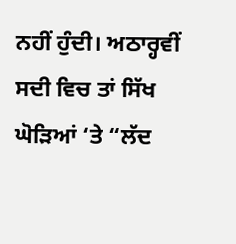ਨਹੀਂ ਹੁੰਦੀ। ਅਠਾਰ੍ਹਵੀਂ ਸਦੀ ਵਿਚ ਤਾਂ ਸਿੱਖ ਘੋੜਿਆਂ ‘ਤੇ “ਲੱਦ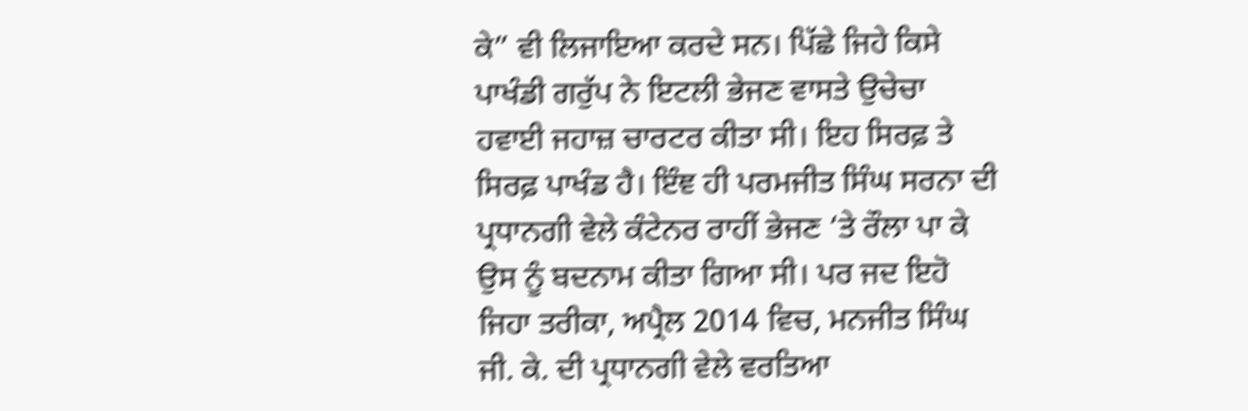ਕੇ” ਵੀ ਲਿਜਾਇਆ ਕਰਦੇ ਸਨ। ਪਿੱਛੇ ਜਿਹੇ ਕਿਸੇ ਪਾਖੰਡੀ ਗਰੁੱਪ ਨੇ ਇਟਲੀ ਭੇਜਣ ਵਾਸਤੇ ਉਚੇਚਾ ਹਵਾਈ ਜਹਾਜ਼ ਚਾਰਟਰ ਕੀਤਾ ਸੀ। ਇਹ ਸਿਰਫ਼ ਤੇ ਸਿਰਫ਼ ਪਾਖੰਡ ਹੈ। ਇੰਞ ਹੀ ਪਰਮਜੀਤ ਸਿੰਘ ਸਰਨਾ ਦੀ ਪ੍ਰਧਾਨਗੀ ਵੇਲੇ ਕੰਟੇਨਰ ਰਾਹੀਂ ਭੇਜਣ ‘ਤੇ ਰੌਲਾ ਪਾ ਕੇ ਉਸ ਨੂੰ ਬਦਨਾਮ ਕੀਤਾ ਗਿਆ ਸੀ। ਪਰ ਜਦ ਇਹੋ ਜਿਹਾ ਤਰੀਕਾ, ਅਪ੍ਰੈਲ 2014 ਵਿਚ, ਮਨਜੀਤ ਸਿੰਘ ਜੀ. ਕੇ. ਦੀ ਪ੍ਰਧਾਨਗੀ ਵੇਲੇ ਵਰਤਿਆ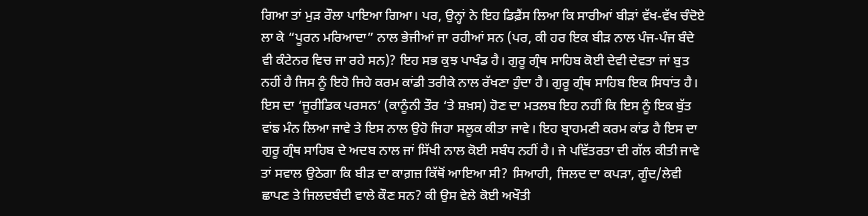ਗਿਆ ਤਾਂ ਮੁੜ ਰੌਲਾ ਪਾਇਆ ਗਿਆ। ਪਰ, ਉਨ੍ਹਾਂ ਨੇ ਇਹ ਡਿਫ਼ੈਂਸ ਲਿਆ ਕਿ ਸਾਰੀਆਂ ਬੀੜਾਂ ਵੱਖ-ਵੱਖ ਚੰਦੋਏ ਲਾ ਕੇ “ਪੂਰਨ ਮਰਿਆਦਾ” ਨਾਲ ਭੇਜੀਆਂ ਜਾ ਰਹੀਆਂ ਸਨ (ਪਰ, ਕੀ ਹਰ ਇਕ ਬੀੜ ਨਾਲ ਪੰਜ-ਪੰਜ ਬੰਦੇ ਵੀ ਕੰਟੇਨਰ ਵਿਚ ਜਾ ਰਹੇ ਸਨ)? ਇਹ ਸਭ ਕੁਝ ਪਾਖੰਡ ਹੈ। ਗੁਰੂ ਗ੍ਰੰਥ ਸਾਹਿਬ ਕੋਈ ਦੇਵੀ ਦੇਵਤਾ ਜਾਂ ਬੁਤ ਨਹੀਂ ਹੈ ਜਿਸ ਨੂੰ ਇਹੋ ਜਿਹੇ ਕਰਮ ਕਾਂਡੀ ਤਰੀਕੇ ਨਾਲ ਰੱਖਣਾ ਹੁੰਦਾ ਹੈ। ਗੁਰੂ ਗ੍ਰੰਥ ਸਾਹਿਬ ਇਕ ਸਿਧਾਂਤ ਹੈ। ਇਸ ਦਾ ‘ਜੂਰੀਡਿਕ ਪਰਸਨ’ (ਕਾਨੂੰਨੀ ਤੌਰ ‘ਤੇ ਸ਼ਖ਼ਸ) ਹੋਣ ਦਾ ਮਤਲਬ ਇਹ ਨਹੀਂ ਕਿ ਇਸ ਨੂੰ ਇਕ ਬੁੱਤ ਵਾਂਙ ਮੰਨ ਲਿਆ ਜਾਵੇ ਤੇ ਇਸ ਨਾਲ ਉਹੋ ਜਿਹਾ ਸਲੂਕ ਕੀਤਾ ਜਾਵੇ। ਇਹ ਬ੍ਰਾਹਮਣੀ ਕਰਮ ਕਾਂਡ ਹੈ ਇਸ ਦਾ ਗੁਰੂ ਗ੍ਰੰਥ ਸਾਹਿਬ ਦੇ ਅਦਬ ਨਾਲ ਜਾਂ ਸਿੱਖੀ ਨਾਲ ਕੋਈ ਸਬੰਧ ਨਹੀਂ ਹੈ। ਜੇ ਪਵਿੱਤਰਤਾ ਦੀ ਗੱਲ ਕੀਤੀ ਜਾਵੇ ਤਾਂ ਸਵਾਲ ਉਠੇਗਾ ਕਿ ਬੀੜ ਦਾ ਕਾਗ਼ਜ਼ ਕਿੱਥੋਂ ਆਇਆ ਸੀ? ਸਿਆਹੀ, ਜਿਲਦ ਦਾ ਕਪੜਾ, ਗੂੰਦ/ਲੇਵੀ ਛਾਪਣ ਤੇ ਜਿਲਦਬੰਦੀ ਵਾਲੇ ਕੌਣ ਸਨ? ਕੀ ਉਸ ਵੇਲੇ ਕੋਈ ਅਖੌਤੀ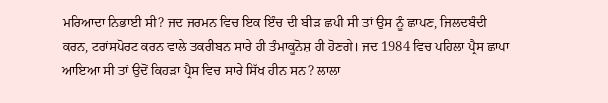ਮਰਿਆਦਾ ਨਿਭਾਈ ਸੀ? ਜਦ ਜਰਮਨ ਵਿਚ ਇਕ ਇੰਚ ਦੀ ਬੀੜ ਛਪੀ ਸੀ ਤਾਂ ਉਸ ਨੂੰ ਛਾਪਣ, ਜਿਲਦਬੰਦੀ ਕਰਨ, ਟਰਾਂਸਪੋਰਟ ਕਰਨ ਵਾਲੇ ਤਕਰੀਬਨ ਸਾਰੇ ਹੀ ਤੰਮਾਕੂਨੋਸ਼ ਹੀ ਹੋਣਗੇ। ਜਦ 1984 ਵਿਚ ਪਹਿਲਾ ਪ੍ਰੈਸ ਛਾਪਾ ਆਇਆ ਸੀ ਤਾਂ ਉਦੋਂ ਕਿਹੜਾ ਪ੍ਰੈਸ ਵਿਚ ਸਾਰੇ ਸਿੱਖ ਹੀਨ ਸਨ? ਲਾਲਾ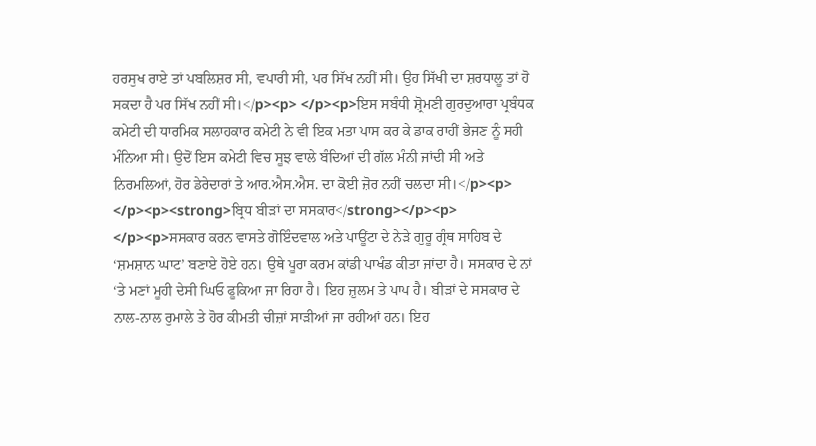ਹਰਸੁਖ ਰਾਏ ਤਾਂ ਪਬਲਿਸ਼ਰ ਸੀ, ਵਪਾਰੀ ਸੀ, ਪਰ ਸਿੱਖ ਨਹੀਂ ਸੀ। ਉਹ ਸਿੱਖੀ ਦਾ ਸ਼ਰਧਾਲੂ ਤਾਂ ਹੋ ਸਕਦਾ ਹੈ ਪਰ ਸਿੱਖ ਨਹੀਂ ਸੀ।</p><p> </p><p>ਇਸ ਸਬੰਧੀ ਸ਼੍ਰੋਮਣੀ ਗੁਰਦੁਆਰਾ ਪ੍ਰਬੰਧਕ ਕਮੇਟੀ ਦੀ ਧਾਰਮਿਕ ਸਲਾਹਕਾਰ ਕਮੇਟੀ ਨੇ ਵੀ ਇਕ ਮਤਾ ਪਾਸ ਕਰ ਕੇ ਡਾਕ ਰਾਹੀਂ ਭੇਜਣ ਨੂੰ ਸਹੀ ਮੰਨਿਆ ਸੀ। ਉਦੋਂ ਇਸ ਕਮੇਟੀ ਵਿਚ ਸੂਝ ਵਾਲੇ ਬੰਦਿਆਂ ਦੀ ਗੱਲ ਮੰਨੀ ਜਾਂਦੀ ਸੀ ਅਤੇ ਨਿਰਮਲਿਆਂ, ਹੋਰ ਡੇਰੇਦਾਰਾਂ ਤੇ ਆਰ.ਐਸ.ਐਸ. ਦਾ ਕੋਈ ਜ਼ੋਰ ਨਹੀਂ ਚਲਦਾ ਸੀ।</p><p> </p><p><strong>ਬ੍ਰਿਧ ਬੀੜਾਂ ਦਾ ਸਸਕਾਰ</strong></p><p> </p><p>ਸਸਕਾਰ ਕਰਨ ਵਾਸਤੇ ਗੋਇੰਦਵਾਲ ਅਤੇ ਪਾਊਂਟਾ ਦੇ ਨੇੜੇ ਗੁਰੂ ਗ੍ਰੰਥ ਸਾਹਿਬ ਦੇ ‘ਸ਼ਮਸ਼ਾਨ ਘਾਟ’ ਬਣਾਏ ਹੋਏ ਹਨ। ਉਥੇ ਪੂਰਾ ਕਰਮ ਕਾਂਡੀ ਪਾਖੰਡ ਕੀਤਾ ਜਾਂਦਾ ਹੈ। ਸਸਕਾਰ ਦੇ ਨਾਂ ‘ਤੇ ਮਣਾਂ ਮੂਹੀ ਦੇਸੀ ਘਿਓ ਫੂਕਿਆ ਜਾ ਰਿਹਾ ਹੈ। ਇਹ ਜ਼ੁਲਮ ਤੇ ਪਾਪ ਹੈ। ਬੀੜਾਂ ਦੇ ਸਸਕਾਰ ਦੇ ਨਾਲ-ਨਾਲ ਰੁਮਾਲੇ ਤੇ ਹੋਰ ਕੀਮਤੀ ਚੀਜ਼ਾਂ ਸਾੜੀਆਂ ਜਾ ਰਹੀਆਂ ਹਨ। ਇਹ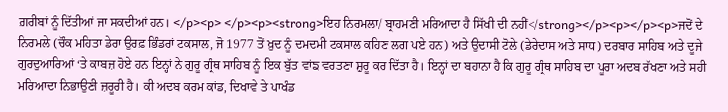ਗ਼ਰੀਬਾਂ ਨੂੰ ਦਿੱਤੀਆਂ ਜਾ ਸਕਦੀਆਂ ਹਨ। </p><p> </p><p><strong>ਇਹ ਨਿਰਮਲਾ/ ਬ੍ਰਾਹਮਣੀ ਮਰਿਆਦਾ ਹੈ ਸਿੱਖੀ ਦੀ ਨਹੀਂ</strong></p><p></p><p>ਜਦੋਂ ਦੇ ਨਿਰਮਲੇ (ਚੌਕ ਮਹਿਤਾ ਡੇਰਾ ਉਰਫ਼ ਭਿੰਡਰਾਂ ਟਕਸਾਲ, ਜੋ 1977 ਤੋਂ ਖ਼ੁਦ ਨੂੰ ਦਮਦਮੀ ਟਕਸਾਲ ਕਹਿਣ ਲਗ ਪਏ ਹਨ) ਅਤੇ ਉਦਾਸੀ ਟੋਲੇ (ਡੇਰੇਦਾਸ ਅਤੇ ਸਾਧ) ਦਰਬਾਰ ਸਾਹਿਬ ਅਤੇ ਦੂਜੇ ਗੁਰਦੁਆਰਿਆਂ ‘ਤੇ ਕਾਬਜ਼ ਹੋਏ ਹਨ ਇਨ੍ਹਾਂ ਨੇ ਗੁਰੂ ਗ੍ਰੰਥ ਸਾਹਿਬ ਨੂੰ ਇਕ ਬੁੱਤ ਵਾਂਙ ਵਰਤਣਾ ਸ਼ੁਰੂ ਕਰ ਦਿੱਤਾ ਹੈ। ਇਨ੍ਹਾਂ ਦਾ ਬਹਾਨਾ ਹੈ ਕਿ ਗੁਰੂ ਗ੍ਰੰਥ ਸਾਹਿਬ ਦਾ ਪੂਰਾ ਅਦਬ ਰੱਖਣਾ ਅਤੇ ਸਹੀ ਮਰਿਆਦਾ ਨਿਭਾਉਣੀ ਜ਼ਰੂਰੀ ਹੈ। ਕੀ ਅਦਬ ਕਰਮ ਕਾਂਡ, ਦਿਖਾਵੇ ਤੇ ਪਾਖੰਡ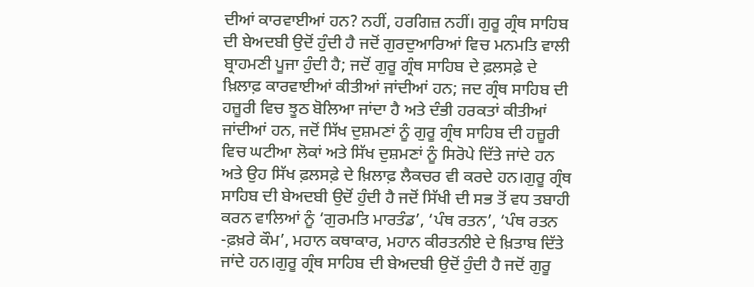ਦੀਆਂ ਕਾਰਵਾਈਆਂ ਹਨ? ਨਹੀਂ, ਹਰਗਿਜ਼ ਨਹੀਂ। ਗੁਰੂ ਗ੍ਰੰਥ ਸਾਹਿਬ ਦੀ ਬੇਅਦਬੀ ਉਦੋਂ ਹੁੰਦੀ ਹੈ ਜਦੋਂ ਗੁਰਦੁਆਰਿਆਂ ਵਿਚ ਮਨਮਤਿ ਵਾਲੀ ਬ੍ਰਾਹਮਣੀ ਪੂਜਾ ਹੁੰਦੀ ਹੈ; ਜਦੋਂ ਗੁਰੂ ਗ੍ਰੰਥ ਸਾਹਿਬ ਦੇ ਫ਼ਲਸਫ਼ੇ ਦੇ ਖ਼ਿਲਾਫ਼ ਕਾਰਵਾਈਆਂ ਕੀਤੀਆਂ ਜਾਂਦੀਆਂ ਹਨ; ਜਦ ਗ੍ਰੰਥ ਸਾਹਿਬ ਦੀ ਹਜ਼ੂਰੀ ਵਿਚ ਝੂਠ ਬੋਲਿਆ ਜਾਂਦਾ ਹੈ ਅਤੇ ਦੰਭੀ ਹਰਕਤਾਂ ਕੀਤੀਆਂ ਜਾਂਦੀਆਂ ਹਨ, ਜਦੋਂ ਸਿੱਖ ਦੁਸ਼ਮਣਾਂ ਨੂੰ ਗੁਰੂ ਗ੍ਰੰਥ ਸਾਹਿਬ ਦੀ ਹਜ਼ੂਰੀ ਵਿਚ ਘਟੀਆ ਲੋਕਾਂ ਅਤੇ ਸਿੱਖ ਦੁਸ਼ਮਣਾਂ ਨੂੰ ਸਿਰੋਪੇ ਦਿੱਤੇ ਜਾਂਦੇ ਹਨ ਅਤੇ ਉਹ ਸਿੱਖ ਫ਼ਲਸਫ਼ੇ ਦੇ ਖ਼ਿਲਾਫ਼ ਲੈਕਚਰ ਵੀ ਕਰਦੇ ਹਨ।ਗੁਰੂ ਗ੍ਰੰਥ ਸਾਹਿਬ ਦੀ ਬੇਅਦਬੀ ਉਦੋਂ ਹੁੰਦੀ ਹੈ ਜਦੋਂ ਸਿੱਖੀ ਦੀ ਸਭ ਤੋਂ ਵਧ ਤਬਾਹੀ ਕਰਨ ਵਾਲਿਆਂ ਨੂੰ ‘ਗੁਰਮਤਿ ਮਾਰਤੰਡ’, ‘ਪੰਥ ਰਤਨ’, ‘ਪੰਥ ਰਤਨ -ਫ਼ਖ਼ਰੇ ਕੌਮ’, ਮਹਾਨ ਕਥਾਕਾਰ, ਮਹਾਨ ਕੀਰਤਨੀਏ ਦੇ ਖ਼ਿਤਾਬ ਦਿੱਤੇ ਜਾਂਦੇ ਹਨ।ਗੁਰੂ ਗ੍ਰੰਥ ਸਾਹਿਬ ਦੀ ਬੇਅਦਬੀ ਉਦੋਂ ਹੁੰਦੀ ਹੈ ਜਦੋਂ ਗੁਰੂ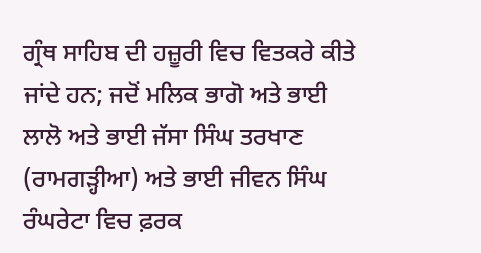ਗ੍ਰੰਥ ਸਾਹਿਬ ਦੀ ਹਜ਼ੂਰੀ ਵਿਚ ਵਿਤਕਰੇ ਕੀਤੇ ਜਾਂਦੇ ਹਨ; ਜਦੋਂ ਮਲਿਕ ਭਾਗੋ ਅਤੇ ਭਾਈ ਲਾਲੋ ਅਤੇ ਭਾਈ ਜੱਸਾ ਸਿੰਘ ਤਰਖਾਣ (ਰਾਮਗੜ੍ਹੀਆ) ਅਤੇ ਭਾਈ ਜੀਵਨ ਸਿੰਘ ਰੰਘਰੇਟਾ ਵਿਚ ਫ਼ਰਕ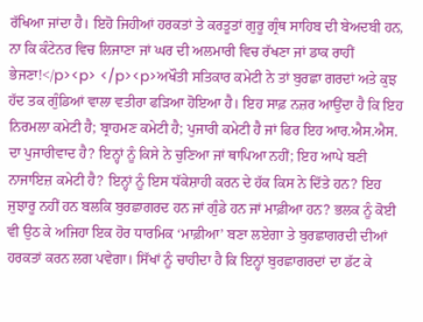ਰੱਖਿਆ ਜਾਂਦਾ ਹੈ। ਇਹੋ ਜਿਹੀਆਂ ਹਰਕਤਾਂ ਤੇ ਕਰਤੂਤਾਂ ਗੁਰੂ ਗ੍ਰੰਥ ਸਾਹਿਬ ਦੀ ਬੇਅਦਬੀ ਹਨ, ਨਾ ਕਿ ਕੰਟੇਨਰ ਵਿਚ ਲਿਜਾਣਾ ਜਾਂ ਘਰ ਦੀ ਅਲਮਾਰੀ ਵਿਚ ਰੱਖਣਾ ਜਾਂ ਡਾਕ ਰਾਹੀਂ ਭੇਜਣਾ!</p><p> </p><p>ਅਖੌਤੀ ਸਤਿਕਾਰ ਕਮੇਟੀ ਨੇ ਤਾਂ ਬੁਰਛਾ ਗਰਦਾਂ ਅਤੇ ਕੁਝ ਹੱਦ ਤਕ ਗੁੰਡਿਆਂ ਵਾਲਾ ਵਤੀਰਾ ਫੜਿਆ ਹੋਇਆ ਹੈ। ਇਹ ਸਾਫ਼ ਨਜ਼ਰ ਆਉਂਦਾ ਹੈ ਕਿ ਇਹ ਨਿਰਮਲਾ ਕਮੇਟੀ ਹੈ; ਬ੍ਰਾਹਮਣ ਕਮੇਟੀ ਹੈ; ਪੁਜਾਰੀ ਕਮੇਟੀ ਹੈ ਜਾਂ ਫਿਰ ਇਹ ਆਰ.ਐਸ.ਐਸ. ਦਾ ਪੁਜਾਰੀਵਾਦ ਹੈ? ਇਨ੍ਹਾਂ ਨੂੰ ਕਿਸੇ ਨੇ ਚੁਣਿਆ ਜਾਂ ਥਾਪਿਆ ਨਹੀਂ; ਇਹ ਆਪੇ ਬਣੀ ਨਾਜਾਇਜ਼ ਕਮੇਟੀ ਹੈ? ਇਨ੍ਹਾਂ ਨੂੰ ਇਸ ਧੱਕੇਸ਼ਾਹੀ ਕਰਨ ਦੇ ਹੱਕ ਕਿਸ ਨੇ ਦਿੱਤੇ ਹਨ? ਇਹ ਜੁਝਾਰੂ ਨਹੀਂ ਹਨ ਬਲਕਿ ਬੁਰਛਾਗਰਦ ਹਨ ਜਾਂ ਗੁੰਡੇ ਹਨ ਜਾਂ ਮਾਫ਼ੀਆ ਹਨ? ਭਲਕ ਨੂੰ ਕੋਈ ਵੀ ਉਠ ਕੇ ਅਜਿਹਾ ਇਕ ਹੋਰ ਧਾਰਮਿਕ ‘ਮਾਫ਼ੀਆ’ ਬਣਾ ਲਏਗਾ ਤੇ ਬੁਰਛਾਗਰਦੀ ਦੀਆਂ ਹਰਕਤਾਂ ਕਰਨ ਲਗ ਪਵੇਗਾ। ਸਿੱਖਾਂ ਨੂੰ ਚਾਹੀਦਾ ਹੈ ਕਿ ਇਨ੍ਹਾਂ ਬੁਰਛਾਗਰਦਾਂ ਦਾ ਡੱਟ ਕੇ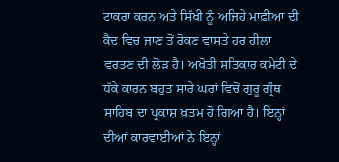ਟਾਕਰਾ ਕਰਨ ਅਤੇ ਸਿੱਖੀ ਨੂੰ ਅਜਿਹੇ ਮਾਫ਼ੀਆ ਦੀ ਕੈਦ ਵਿਚ ਜਾਣ ਤੋਂ ਰੋਕਣ ਵਾਸਤੇ ਹਰ ਹੀਲਾ ਵਰਤਣ ਦੀ ਲੋੜ ਹੈ। ਅਖੋਤੀ ਸਤਿਕਾਰ ਕਮੇਟੀ ਦੇ ਧੱਕੇ ਕਾਰਨ ਬਹੁਤ ਸਾਰੇ ਘਰਾਂ ਵਿਚੋਂ ਗੁਰੂ ਗ੍ਰੰਥ ਸਾਹਿਬ ਦਾ ਪ੍ਰਕਾਸ਼ ਖ਼ਤਮ ਹੋ ਗਿਆ ਹੈ। ਇਨ੍ਹਾਂ ਦੀਆਂ ਕਾਰਵਾਈਆਂ ਨੇ ਇਨ੍ਹਾਂ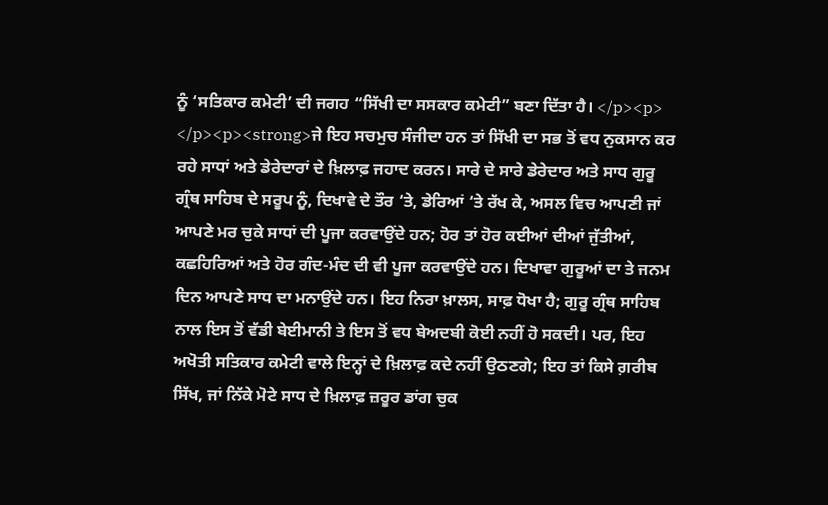ਨੂੰ ‘ਸਤਿਕਾਰ ਕਮੇਟੀ’ ਦੀ ਜਗਹ “ਸਿੱਖੀ ਦਾ ਸਸਕਾਰ ਕਮੇਟੀ” ਬਣਾ ਦਿੱਤਾ ਹੈ। </p><p> </p><p><strong>ਜੇ ਇਹ ਸਚਮੁਚ ਸੰਜੀਦਾ ਹਨ ਤਾਂ ਸਿੱਖੀ ਦਾ ਸਭ ਤੋਂ ਵਧ ਨੁਕਸਾਨ ਕਰ ਰਹੇ ਸਾਧਾਂ ਅਤੇ ਡੇਰੇਦਾਰਾਂ ਦੇ ਖ਼ਿਲਾਫ਼ ਜਹਾਦ ਕਰਨ। ਸਾਰੇ ਦੇ ਸਾਰੇ ਡੇਰੇਦਾਰ ਅਤੇ ਸਾਧ ਗੁਰੂ ਗ੍ਰੰਥ ਸਾਹਿਬ ਦੇ ਸਰੂਪ ਨੂੰ, ਦਿਖਾਵੇ ਦੇ ਤੌਰ ‘ਤੇ, ਡੇਰਿਆਂ ‘ਤੇ ਰੱਖ ਕੇ, ਅਸਲ ਵਿਚ ਆਪਣੀ ਜਾਂ ਆਪਣੇ ਮਰ ਚੁਕੇ ਸਾਧਾਂ ਦੀ ਪੂਜਾ ਕਰਵਾਉਂਦੇ ਹਨ; ਹੋਰ ਤਾਂ ਹੋਰ ਕਈਆਂ ਦੀਆਂ ਜੁੱਤੀਆਂ, ਕਛਹਿਰਿਆਂ ਅਤੇ ਹੋਰ ਗੰਦ-ਮੰਦ ਦੀ ਵੀ ਪੂਜਾ ਕਰਵਾਉਂਦੇ ਹਨ। ਦਿਖਾਵਾ ਗੁਰੂਆਂ ਦਾ ਤੇ ਜਨਮ ਦਿਨ ਆਪਣੇ ਸਾਧ ਦਾ ਮਨਾਉਂਦੇ ਹਨ। ਇਹ ਨਿਰਾ ਖ਼ਾਲਸ, ਸਾਫ਼ ਧੋਖਾ ਹੈ; ਗੁਰੂ ਗ੍ਰੰਥ ਸਾਹਿਬ ਨਾਲ ਇਸ ਤੋਂ ਵੱਡੀ ਬੇਈਮਾਨੀ ਤੇ ਇਸ ਤੋਂ ਵਧ ਬੇਅਦਬੀ ਕੋਈ ਨਹੀਂ ਹੋ ਸਕਦੀ। ਪਰ, ਇਹ ਅਖੋਤੀ ਸਤਿਕਾਰ ਕਮੇਟੀ ਵਾਲੇ ਇਨ੍ਹਾਂ ਦੇ ਖ਼ਿਲਾਫ਼ ਕਦੇ ਨਹੀਂ ਉਠਣਗੇ; ਇਹ ਤਾਂ ਕਿਸੇ ਗ਼ਰੀਬ ਸਿੱਖ, ਜਾਂ ਨਿੱਕੇ ਮੋਟੇ ਸਾਧ ਦੇ ਖ਼ਿਲਾਫ਼ ਜ਼ਰੂਰ ਡਾਂਗ ਚੁਕ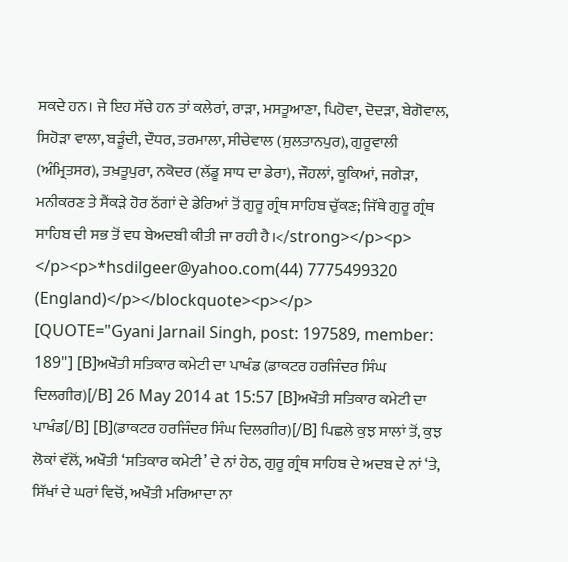ਸਕਦੇ ਹਨ। ਜੇ ਇਹ ਸੱਚੇ ਹਨ ਤਾਂ ਕਲੇਰਾਂ, ਰਾੜਾ, ਮਸਤੂਆਣਾ, ਪਿਹੋਵਾ, ਦੋਦੜਾ, ਬੇਗੋਵਾਲ, ਸਿਹੋੜਾ ਵਾਲਾ, ਬੜੂੰਦੀ, ਦੌਧਰ, ਤਰਮਾਲਾ, ਸੀਚੇਵਾਲ (ਸੁਲਤਾਨਪੁਰ), ਗੁਰੂਵਾਲੀ (ਅੰਮ੍ਰਿਤਸਰ), ਤਖ਼ਤੂਪੁਰਾ, ਨਕੋਦਰ (ਲੱਡੂ ਸਾਧ ਦਾ ਡੇਰਾ), ਜੌਹਲਾਂ, ਕੂਕਿਆਂ, ਜਗੇੜਾ, ਮਨੀਕਰਣ ਤੇ ਸੈਂਕੜੇ ਹੋਰ ਠੱਗਾਂ ਦੇ ਡੇਰਿਆਂ ਤੋਂ ਗੁਰੂ ਗ੍ਰੰਥ ਸਾਹਿਬ ਚੁੱਕਣ; ਜਿੱਥੇ ਗੁਰੂ ਗ੍ਰੰਥ ਸਾਹਿਬ ਦੀ ਸਭ ਤੋਂ ਵਧ ਬੇਅਦਬੀ ਕੀਤੀ ਜਾ ਰਹੀ ਹੈ।</strong></p><p> </p><p>*hsdilgeer@yahoo.com(44) 7775499320 (England)</p></blockquote><p></p>
[QUOTE="Gyani Jarnail Singh, post: 197589, member: 189"] [B]ਅਖੌਤੀ ਸਤਿਕਾਰ ਕਮੇਟੀ ਦਾ ਪਾਖੰਡ (ਡਾਕਟਰ ਹਰਜਿੰਦਰ ਸਿੰਘ ਦਿਲਗੀਰ)[/B] 26 May 2014 at 15:57 [B]ਅਖੌਤੀ ਸਤਿਕਾਰ ਕਮੇਟੀ ਦਾ ਪਾਖੰਡ[/B] [B](ਡਾਕਟਰ ਹਰਜਿੰਦਰ ਸਿੰਘ ਦਿਲਗੀਰ)[/B] ਪਿਛਲੇ ਕੁਝ ਸਾਲਾਂ ਤੋਂ, ਕੁਝ ਲੋਕਾਂ ਵੱਲੋਂ, ਅਖੌਤੀ ‘ਸਤਿਕਾਰ ਕਮੇਟੀ’ ਦੇ ਨਾਂ ਹੇਠ, ਗੁਰੂ ਗ੍ਰੰਥ ਸਾਹਿਬ ਦੇ ਅਦਬ ਦੇ ਨਾਂ ‘ਤੇ, ਸਿੱਖਾਂ ਦੇ ਘਰਾਂ ਵਿਚੋਂ, ਅਖੌਤੀ ਮਰਿਆਦਾ ਨਾ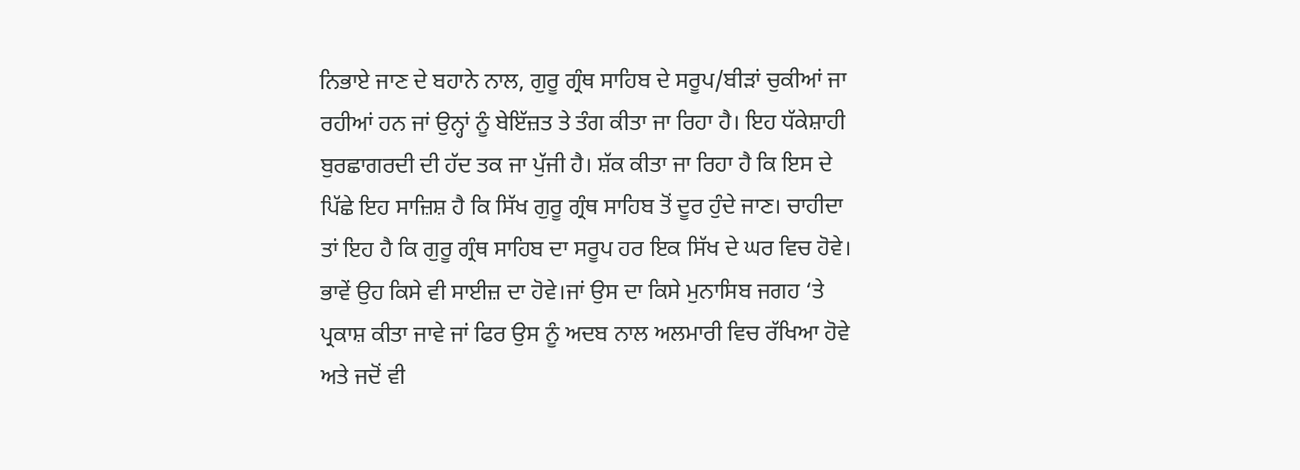ਨਿਭਾਏ ਜਾਣ ਦੇ ਬਹਾਨੇ ਨਾਲ, ਗੁਰੂ ਗ੍ਰੰਥ ਸਾਹਿਬ ਦੇ ਸਰੂਪ/ਬੀੜਾਂ ਚੁਕੀਆਂ ਜਾ ਰਹੀਆਂ ਹਨ ਜਾਂ ਉਨ੍ਹਾਂ ਨੂੰ ਬੇਇੱਜ਼ਤ ਤੇ ਤੰਗ ਕੀਤਾ ਜਾ ਰਿਹਾ ਹੈ। ਇਹ ਧੱਕੇਸ਼ਾਹੀ ਬੁਰਛਾਗਰਦੀ ਦੀ ਹੱਦ ਤਕ ਜਾ ਪੁੱਜੀ ਹੈ। ਸ਼ੱਕ ਕੀਤਾ ਜਾ ਰਿਹਾ ਹੈ ਕਿ ਇਸ ਦੇ ਪਿੱਛੇ ਇਹ ਸਾਜ਼ਿਸ਼ ਹੈ ਕਿ ਸਿੱਖ ਗੁਰੂ ਗ੍ਰੰਥ ਸਾਹਿਬ ਤੋਂ ਦੂਰ ਹੁੰਦੇ ਜਾਣ। ਚਾਹੀਦਾ ਤਾਂ ਇਹ ਹੈ ਕਿ ਗੁਰੂ ਗ੍ਰੰਥ ਸਾਹਿਬ ਦਾ ਸਰੂਪ ਹਰ ਇਕ ਸਿੱਖ ਦੇ ਘਰ ਵਿਚ ਹੋਵੇ। ਭਾਵੇਂ ਉਹ ਕਿਸੇ ਵੀ ਸਾਈਜ਼ ਦਾ ਹੋਵੇ।ਜਾਂ ਉਸ ਦਾ ਕਿਸੇ ਮੁਨਾਸਿਬ ਜਗਹ ‘ਤੇ ਪ੍ਰਕਾਸ਼ ਕੀਤਾ ਜਾਵੇ ਜਾਂ ਫਿਰ ਉਸ ਨੂੰ ਅਦਬ ਨਾਲ ਅਲਮਾਰੀ ਵਿਚ ਰੱਖਿਆ ਹੋਵੇ ਅਤੇ ਜਦੋਂ ਵੀ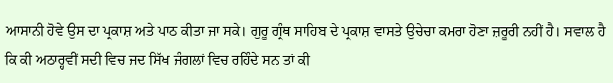ਆਸਾਨੀ ਹੋਵੇ ਉਸ ਦਾ ਪ੍ਰਕਾਸ਼ ਅਤੇ ਪਾਠ ਕੀਤਾ ਜਾ ਸਕੇ। ਗੁਰੂ ਗ੍ਰੰਥ ਸਾਹਿਬ ਦੇ ਪ੍ਰਕਾਸ਼ ਵਾਸਤੇ ਉਚੇਚਾ ਕਮਰਾ ਹੋਣਾ ਜ਼ਰੂਰੀ ਨਹੀਂ ਹੈ। ਸਵਾਲ ਹੈ ਕਿ ਕੀ ਅਠਾਰ੍ਹਵੀਂ ਸਦੀ ਵਿਚ ਜਦ ਸਿੱਖ ਜੰਗਲਾਂ ਵਿਚ ਰਹਿੰਦੇ ਸਨ ਤਾਂ ਕੀ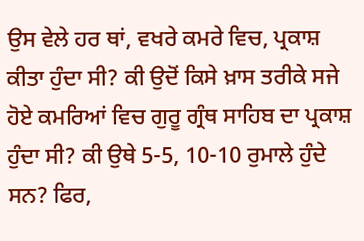ਉਸ ਵੇਲੇ ਹਰ ਥਾਂ, ਵਖਰੇ ਕਮਰੇ ਵਿਚ, ਪ੍ਰਕਾਸ਼ ਕੀਤਾ ਹੁੰਦਾ ਸੀ? ਕੀ ਉਦੋਂ ਕਿਸੇ ਖ਼ਾਸ ਤਰੀਕੇ ਸਜੇ ਹੋਏ ਕਮਰਿਆਂ ਵਿਚ ਗੁਰੂ ਗ੍ਰੰਥ ਸਾਹਿਬ ਦਾ ਪ੍ਰਕਾਸ਼ ਹੁੰਦਾ ਸੀ? ਕੀ ਉਥੇ 5-5, 10-10 ਰੁਮਾਲੇ ਹੁੰਦੇ ਸਨ? ਫਿਰ,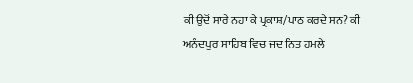ਕੀ ਉਦੋਂ ਸਾਰੇ ਨਹਾ ਕੇ ਪ੍ਰਕਾਸ਼/ਪਾਠ ਕਰਦੇ ਸਨ? ਕੀ ਅਨੰਦਪੁਰ ਸਾਹਿਬ ਵਿਚ ਜਦ ਨਿਤ ਹਮਲੇ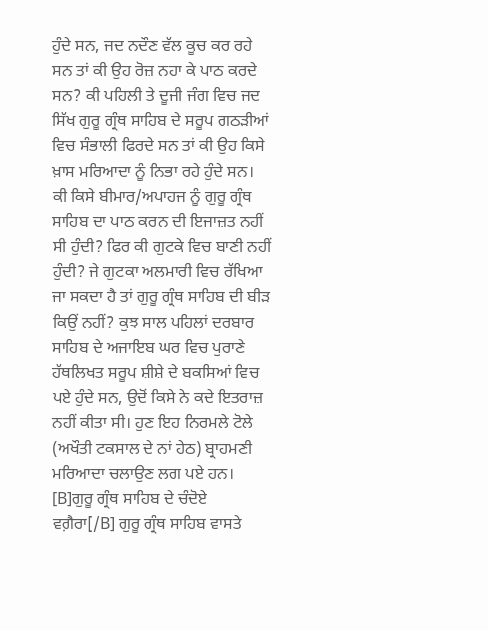ਹੁੰਦੇ ਸਨ, ਜਦ ਨਦੌਣ ਵੱਲ ਕੂਚ ਕਰ ਰਹੇ ਸਨ ਤਾਂ ਕੀ ਉਹ ਰੋਜ਼ ਨਹਾ ਕੇ ਪਾਠ ਕਰਦੇ ਸਨ? ਕੀ ਪਹਿਲੀ ਤੇ ਦੂਜੀ ਜੰਗ ਵਿਚ ਜਦ ਸਿੱਖ ਗੁਰੂ ਗ੍ਰੰਥ ਸਾਹਿਬ ਦੇ ਸਰੂਪ ਗਠੜੀਆਂ ਵਿਚ ਸੰਭਾਲੀ ਫਿਰਦੇ ਸਨ ਤਾਂ ਕੀ ਉਹ ਕਿਸੇ ਖ਼ਾਸ ਮਰਿਆਦਾ ਨੂੰ ਨਿਭਾ ਰਹੇ ਹੁੰਦੇ ਸਨ। ਕੀ ਕਿਸੇ ਬੀਮਾਰ/ਅਪਾਹਜ ਨੂੰ ਗੁਰੂ ਗ੍ਰੰਥ ਸਾਹਿਬ ਦਾ ਪਾਠ ਕਰਨ ਦੀ ਇਜਾਜ਼ਤ ਨਹੀਂ ਸੀ ਹੁੰਦੀ? ਫਿਰ ਕੀ ਗੁਟਕੇ ਵਿਚ ਬਾਣੀ ਨਹੀਂ ਹੁੰਦੀ? ਜੇ ਗੁਟਕਾ ਅਲਮਾਰੀ ਵਿਚ ਰੱਖਿਆ ਜਾ ਸਕਦਾ ਹੈ ਤਾਂ ਗੁਰੂ ਗ੍ਰੰਥ ਸਾਹਿਬ ਦੀ ਬੀੜ ਕਿਉਂ ਨਹੀਂ? ਕੁਝ ਸਾਲ ਪਹਿਲਾਂ ਦਰਬਾਰ ਸਾਹਿਬ ਦੇ ਅਜਾਇਬ ਘਰ ਵਿਚ ਪੁਰਾਣੇ ਹੱਥਲਿਖਤ ਸਰੂਪ ਸ਼ੀਸ਼ੇ ਦੇ ਬਕਸਿਆਂ ਵਿਚ ਪਏ ਹੁੰਦੇ ਸਨ, ਉਦੋਂ ਕਿਸੇ ਨੇ ਕਦੇ ਇਤਰਾਜ਼ ਨਹੀਂ ਕੀਤਾ ਸੀ। ਹੁਣ ਇਹ ਨਿਰਮਲੇ ਟੋਲੇ (ਅਖੌਤੀ ਟਕਸਾਲ ਦੇ ਨਾਂ ਹੇਠ) ਬ੍ਰਾਹਮਣੀ ਮਰਿਆਦਾ ਚਲਾਉਣ ਲਗ ਪਏ ਹਨ। [B]ਗੁਰੂ ਗ੍ਰੰਥ ਸਾਹਿਬ ਦੇ ਚੰਦੋਏ ਵਗ਼ੈਰਾ[/B] ਗੁਰੂ ਗ੍ਰੰਥ ਸਾਹਿਬ ਵਾਸਤੇ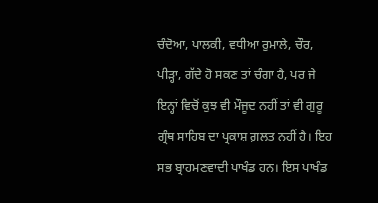ਚੰਦੋਆ, ਪਾਲਕੀ, ਵਧੀਆ ਰੁਮਾਲੇ, ਚੌਰ, ਪੀੜ੍ਹਾ, ਗੱਦੇ ਹੋ ਸਕਣ ਤਾਂ ਚੰਗਾ ਹੈ, ਪਰ ਜੇ ਇਨ੍ਹਾਂ ਵਿਚੋਂ ਕੁਝ ਵੀ ਮੌਜੂਦ ਨਹੀਂ ਤਾਂ ਵੀ ਗੁਰੂ ਗ੍ਰੰਥ ਸਾਹਿਬ ਦਾ ਪ੍ਰਕਾਸ਼ ਗ਼ਲਤ ਨਹੀਂ ਹੈ। ਇਹ ਸਭ ਬ੍ਰਾਹਮਣਵਾਦੀ ਪਾਖੰਡ ਹਨ। ਇਸ ਪਾਖੰਡ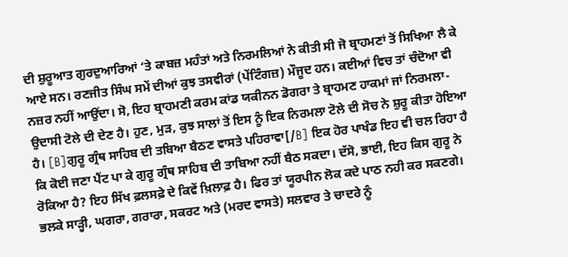ਦੀ ਸ਼ੁਰੂਆਤ ਗੁਰਦੁਆਰਿਆਂ ‘ਤੇ ਕਾਬਜ਼ ਮਹੰਤਾਂ ਅਤੇ ਨਿਰਮਲਿਆਂ ਨੇ ਕੀਤੀ ਸੀ ਜੋ ਬ੍ਰਾਹਮਣਾਂ ਤੋਂ ਸਿਖਿਆ ਲੈ ਕੇ ਆਏ ਸਨ। ਰਣਜੀਤ ਸਿੰਘ ਸਮੇਂ ਦੀਆਂ ਕੁਝ ਤਸਵੀਰਾਂ (ਪੇਂਟਿੰਗਜ਼) ਮੌਜੂਦ ਹਨ। ਕਈਆਂ ਵਿਚ ਤਾਂ ਚੰਦੋਆ ਵੀ ਨਜ਼ਰ ਨਹੀਂ ਆਉਂਦਾ। ਸੋ, ਇਹ ਬ੍ਰਾਹਮਣੀ ਕਰਮ ਕਾਂਡ ਯਕੀਨਨ ਡੋਗਰਾ ਤੇ ਬ੍ਰਾਹਮਣ ਹਾਕਮਾਂ ਜਾਂ ਨਿਰਮਲਾ-ਉਦਾਸੀ ਟੋਲੇ ਦੀ ਦੇਣ ਹੈ। ਹੁਣ, ਮੁੜ, ਕੁਝ ਸਾਲਾਂ ਤੋਂ ਇਸ ਨੂੰ ਇਕ ਨਿਰਮਲਾ ਟੋਲੇ ਦੀ ਸੋਚ ਨੇ ਸ਼ੁਰੂ ਕੀਤਾ ਹੋਇਆ ਹੈ। [B]ਗੁਰੂ ਗ੍ਰੰਥ ਸਾਹਿਬ ਦੀ ਤਬਿਆ ਬੈਠਣ ਵਾਸਤੇ ਪਹਿਰਾਵਾ[/B] ਇਕ ਹੋਰ ਪਾਖੰਡ ਇਹ ਵੀ ਚਲ ਰਿਹਾ ਹੈ ਕਿ ਕੋਈ ਜਣਾ ਪੈਂਟ ਪਾ ਕੇ ਗੁਰੂ ਗ੍ਰੰਥ ਸਾਹਿਬ ਦੀ ਤਾਬਿਆ ਨਹੀਂ ਬੈਠ ਸਕਦਾ। ਦੱਸੋ, ਭਾਈ, ਇਹ ਕਿਸ ਗੁਰੂ ਨੇ ਰੋਕਿਆ ਹੈ? ਇਹ ਸਿੱਖ ਫ਼ਲਸਫ਼ੇ ਦੇ ਕਿਵੇਂ ਖ਼ਿਲਾਫ਼ ਹੈ। ਫਿਰ ਤਾਂ ਯੂਰਪੀਨ ਲੋਕ ਕਦੇ ਪਾਠ ਨਹੀ ਕਰ ਸਕਣਗੇ। ਭਲਕੇ ਸਾੜ੍ਹੀ, ਘਗਰਾ, ਗਰਾਰਾ, ਸਕਰਟ ਅਤੇ (ਮਰਦ ਵਾਸਤੇ) ਸਲਵਾਰ ਤੇ ਚਾਦਰੇ ਨੂੰ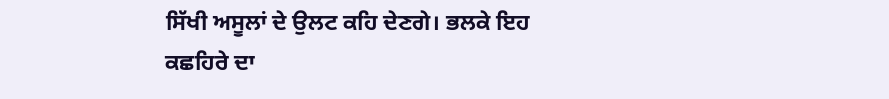ਸਿੱਖੀ ਅਸੂਲਾਂ ਦੇ ਉਲਟ ਕਹਿ ਦੇਣਗੇ। ਭਲਕੇ ਇਹ ਕਛਹਿਰੇ ਦਾ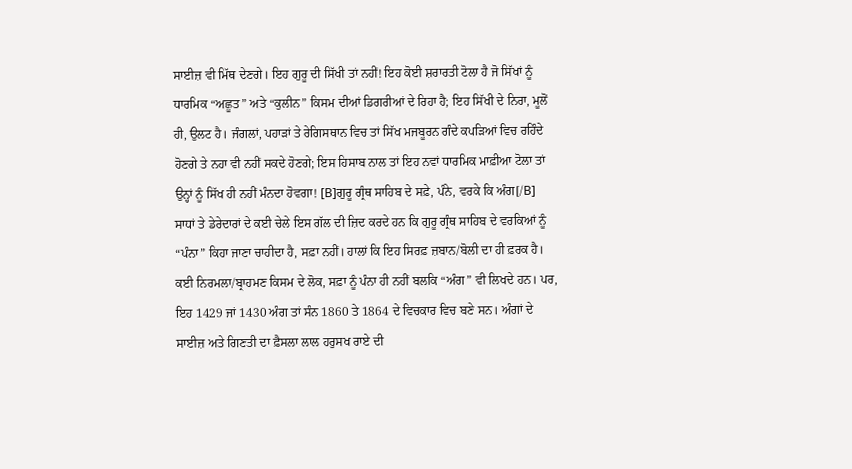ਸਾਈਜ਼ ਵੀ ਮਿੱਥ ਦੇਣਗੇ। ਇਹ ਗੁਰੂ ਦੀ ਸਿੱਖੀ ਤਾਂ ਨਹੀਂ! ਇਹ ਕੋਈ ਸ਼ਰਾਰਤੀ ਟੋਲਾ ਹੈ ਜੋ ਸਿੱਖਾਂ ਨੂੰ ਧਾਰਮਿਕ “ਅਛੂਤ” ਅਤੇ “ਕੁਲੀਨ” ਕਿਸਮ ਦੀਆਂ ਡਿਗਰੀਆਂ ਦੇ ਰਿਹਾ ਹੈ; ਇਹ ਸਿੱਖੀ ਦੇ ਨਿਰਾ, ਮੂਲੋਂ ਹੀ, ਉਲਟ ਹੈ। ਜੰਗਲਾਂ, ਪਹਾੜਾਂ ਤੇ ਰੇਗਿਸਥਾਨ ਵਿਚ ਤਾਂ ਸਿੱਖ ਮਜਬੂਰਨ ਗੰਦੇ ਕਪੜਿਆਂ ਵਿਚ ਰਹਿੰਦੇ ਹੋਣਗੇ ਤੇ ਨਹਾ ਵੀ ਨਹੀਂ ਸਕਦੇ ਹੋਣਗੇ; ਇਸ ਹਿਸਾਬ ਨਾਲ ਤਾਂ ਇਹ ਨਵਾਂ ਧਾਰਮਿਕ ਮਾਫ਼ੀਆ ਟੋਲਾ ਤਾਂ ਉਨ੍ਹਾਂ ਨੂੰ ਸਿੱਖ ਹੀ ਨਹੀਂ ਮੰਨਦਾ ਹੋਵਗਾ! [B]ਗੁਰੂ ਗ੍ਰੰਥ ਸਾਹਿਬ ਦੇ ਸਫ਼ੇ, ਪੰਨੇ, ਵਰਕੇ ਕਿ ਅੰਗ[/B] ਸਾਧਾਂ ਤੇ ਡੇਰੇਦਾਰਾਂ ਦੇ ਕਈ ਚੇਲੇ ਇਸ ਗੱਲ ਦੀ ਜ਼ਿਦ ਕਰਦੇ ਹਨ ਕਿ ਗੁਰੂ ਗ੍ਰੰਥ ਸਾਹਿਬ ਦੇ ਵਰਕਿਆਂ ਨੂੰ “ਪੰਨਾ” ਕਿਹਾ ਜਾਣਾ ਚਾਹੀਦਾ ਹੈ, ਸਫ਼ਾ ਨਹੀਂ। ਹਾਲਾਂ ਕਿ ਇਹ ਸਿਰਫ਼ ਜ਼ਬਾਨ/ਬੋਲੀ ਦਾ ਹੀ ਫ਼ਰਕ ਹੈ। ਕਈ ਨਿਰਮਲਾ/ਬ੍ਰਾਹਮਣ ਕਿਸਮ ਦੇ ਲੋਕ, ਸਫ਼ਾ ਨੂੰ ਪੰਨਾ ਹੀ ਨਹੀਂ ਬਲਕਿ “ਅੰਗ” ਵੀ ਲਿਖਦੇ ਹਨ। ਪਰ, ਇਹ 1429 ਜਾਂ 1430 ਅੰਗ ਤਾਂ ਸੰਨ 1860 ਤੇ 1864 ਦੇ ਵਿਚਕਾਰ ਵਿਚ ਬਣੇ ਸਨ। ਅੰਗਾਂ ਦੇ ਸਾਈਜ਼ ਅਤੇ ਗਿਣਤੀ ਦਾ ਫ਼ੈਸਲਾ ਲਾਲ ਹਰੁਸਖ ਰਾਏ ਦੀ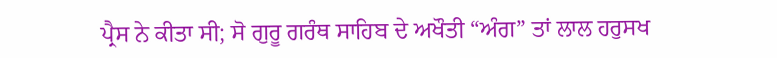ਪ੍ਰੈਸ ਨੇ ਕੀਤਾ ਸੀ; ਸੋ ਗੁਰੂ ਗਰੰਥ ਸਾਹਿਬ ਦੇ ਅਖੌਤੀ “ਅੰਗ” ਤਾਂ ਲਾਲ ਹਰੁਸਖ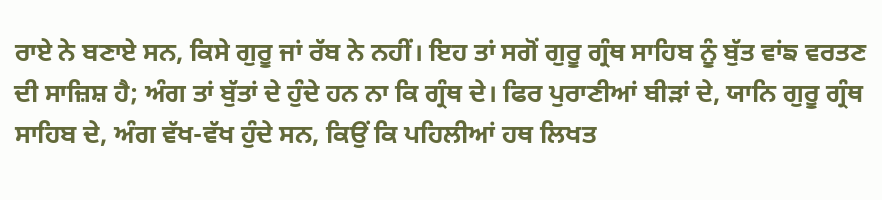ਰਾਏ ਨੇ ਬਣਾਏ ਸਨ, ਕਿਸੇ ਗੁਰੂ ਜਾਂ ਰੱਬ ਨੇ ਨਹੀਂ। ਇਹ ਤਾਂ ਸਗੋਂ ਗੁਰੂ ਗ੍ਰੰਥ ਸਾਹਿਬ ਨੂੰ ਬੁੱਤ ਵਾਂਙ ਵਰਤਣ ਦੀ ਸਾਜ਼ਿਸ਼ ਹੈ; ਅੰਗ ਤਾਂ ਬੁੱਤਾਂ ਦੇ ਹੁੰਦੇ ਹਨ ਨਾ ਕਿ ਗ੍ਰੰਥ ਦੇ। ਫਿਰ ਪੁਰਾਣੀਆਂ ਬੀੜਾਂ ਦੇ, ਯਾਨਿ ਗੁਰੂ ਗ੍ਰੰਥ ਸਾਹਿਬ ਦੇ, ਅੰਗ ਵੱਖ-ਵੱਖ ਹੁੰਦੇ ਸਨ, ਕਿਉਂ ਕਿ ਪਹਿਲੀਆਂ ਹਥ ਲਿਖਤ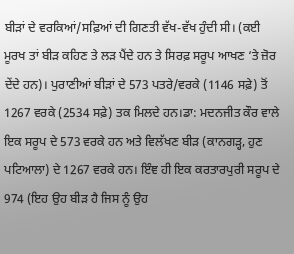ਬੀੜਾਂ ਦੇ ਵਰਕਿਆਂ/ਸਫ਼ਿਆਂ ਦੀ ਗਿਣਤੀ ਵੱਖ-ਵੱਖ ਹੁੰਦੀ ਸੀ। (ਕਈ ਮੂਰਖ ਤਾਂ ਬੀੜ ਕਹਿਣ ਤੇ ਲੜ ਪੈਂਦੇ ਹਨ ਤੇ ਸਿਰਫ਼ ਸਰੂਪ ਆਖਣ ‘ਤੇ ਜ਼ੋਰ ਦੇਂਦੇ ਹਨ)। ਪੁਰਾਣੀਆਂ ਬੀੜਾਂ ਦੇ 573 ਪਤਰੇ/ਵਰਕੇ (1146 ਸਫ਼ੇ) ਤੋਂ 1267 ਵਰਕੇ (2534 ਸਫ਼ੇ) ਤਕ ਮਿਲਦੇ ਹਨ।ਡਾ: ਮਦਨਜੀਤ ਕੌਰ ਵਾਲੇ ਇਕ ਸਰੂਪ ਦੇ 573 ਵਰਕੇ ਹਨ ਅਤੇ ਵਿਲੱਖਣ ਬੀੜ (ਕਾਨਗੜ੍ਹ, ਹੁਣ ਪਟਿਆਲਾ) ਦੇ 1267 ਵਰਕੇ ਹਨ। ਇੰਞ ਹੀ ਇਕ ਕਰਤਾਰਪੁਰੀ ਸਰੂਪ ਦੇ 974 (ਇਹ ਉਹ ਬੀੜ ਹੈ ਜਿਸ ਨੂੰ ਉਹ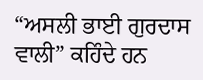“ਅਸਲੀ ਭਾਈ ਗੁਰਦਾਸ ਵਾਲੀ” ਕਹਿੰਦੇ ਹਨ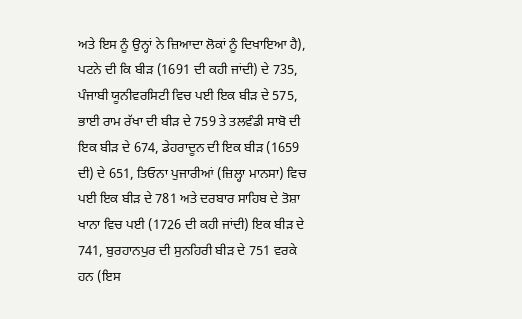ਅਤੇ ਇਸ ਨੂੰ ਉਨ੍ਹਾਂ ਨੇ ਜ਼ਿਆਦਾ ਲੋਕਾਂ ਨੂੰ ਦਿਖਾਇਆ ਹੈ), ਪਟਨੇ ਦੀ ਕਿ ਬੀੜ (1691 ਦੀ ਕਹੀ ਜਾਂਦੀ) ਦੇ 735, ਪੰਜਾਬੀ ਯੂਨੀਵਰਸਿਟੀ ਵਿਚ ਪਈ ਇਕ ਬੀੜ ਦੇ 575, ਭਾਈ ਰਾਮ ਰੱਖਾ ਦੀ ਬੀੜ ਦੇ 759 ਤੇ ਤਲਵੰਡੀ ਸਾਬੋ ਦੀ ਇਕ ਬੀੜ ਦੇ 674, ਡੇਹਰਾਦੂਨ ਦੀ ਇਕ ਬੀੜ (1659 ਦੀ) ਦੇ 651, ਤਿਓਨਾ ਪੁਜਾਰੀਆਂ (ਜ਼ਿਲ੍ਹਾ ਮਾਨਸਾ) ਵਿਚ ਪਈ ਇਕ ਬੀੜ ਦੇ 781 ਅਤੇ ਦਰਬਾਰ ਸਾਹਿਬ ਦੇ ਤੋਸ਼ਾ ਖਾਨਾ ਵਿਚ ਪਈ (1726 ਦੀ ਕਹੀ ਜਾਂਦੀ) ਇਕ ਬੀੜ ਦੇ 741, ਬੁਰਹਾਨਪੁਰ ਦੀ ਸੁਨਹਿਰੀ ਬੀੜ ਦੇ 751 ਵਰਕੇ ਹਨ (ਇਸ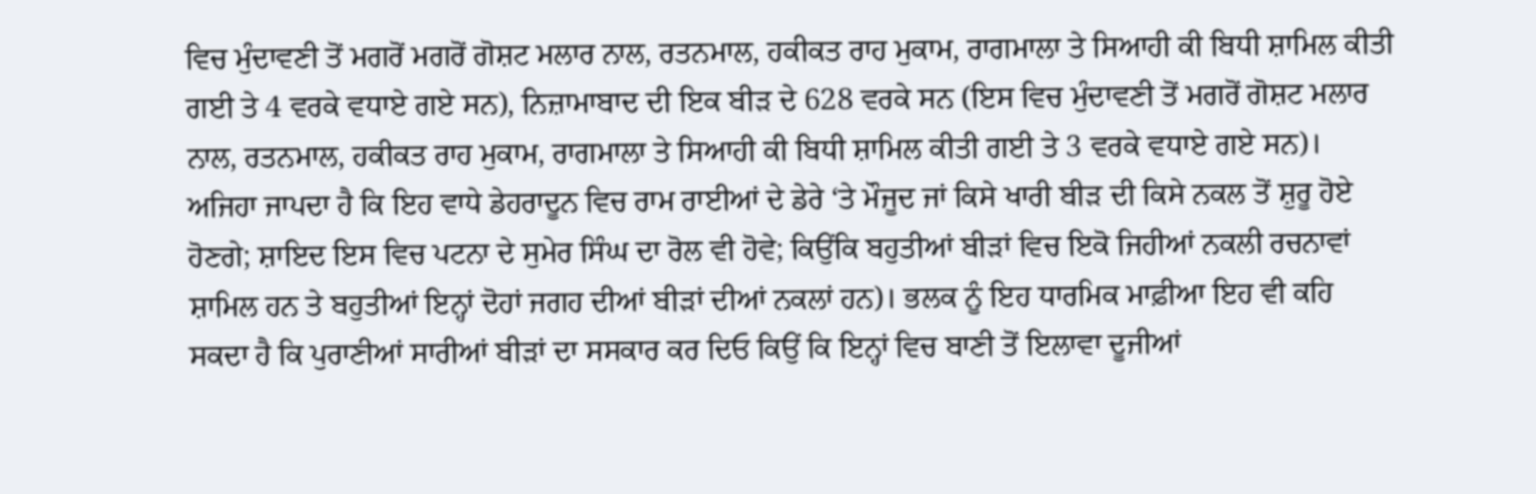ਵਿਚ ਮੁੰਦਾਵਣੀ ਤੋਂ ਮਗਰੋਂ ਮਗਰੋਂ ਗੋਸ਼ਟ ਮਲਾਰ ਨਾਲ, ਰਤਨਮਾਲ, ਹਕੀਕਤ ਰਾਹ ਮੁਕਾਮ, ਰਾਗਮਾਲਾ ਤੇ ਸਿਆਹੀ ਕੀ ਬਿਧੀ ਸ਼ਾਮਿਲ ਕੀਤੀ ਗਈ ਤੇ 4 ਵਰਕੇ ਵਧਾਏ ਗਏ ਸਨ), ਨਿਜ਼ਾਮਾਬਾਦ ਦੀ ਇਕ ਬੀੜ ਦੇ 628 ਵਰਕੇ ਸਨ (ਇਸ ਵਿਚ ਮੁੰਦਾਵਣੀ ਤੋਂ ਮਗਰੋਂ ਗੋਸ਼ਟ ਮਲਾਰ ਨਾਲ, ਰਤਨਮਾਲ, ਹਕੀਕਤ ਰਾਹ ਮੁਕਾਮ, ਰਾਗਮਾਲਾ ਤੇ ਸਿਆਹੀ ਕੀ ਬਿਧੀ ਸ਼ਾਮਿਲ ਕੀਤੀ ਗਈ ਤੇ 3 ਵਰਕੇ ਵਧਾਏ ਗਏ ਸਨ)। ਅਜਿਹਾ ਜਾਪਦਾ ਹੈ ਕਿ ਇਹ ਵਾਧੇ ਡੇਹਰਾਦੂਨ ਵਿਚ ਰਾਮ ਰਾਈਆਂ ਦੇ ਡੇਰੇ ‘ਤੇ ਮੌਜੂਦ ਜਾਂ ਕਿਸੇ ਖਾਰੀ ਬੀੜ ਦੀ ਕਿਸੇ ਨਕਲ ਤੋਂ ਸ਼ੁਰੂ ਹੋਏ ਹੋਣਗੇ; ਸ਼ਾਇਦ ਇਸ ਵਿਚ ਪਟਨਾ ਦੇ ਸੁਮੇਰ ਸਿੰਘ ਦਾ ਰੋਲ ਵੀ ਹੋਵੇ; ਕਿਉਂਕਿ ਬਹੁਤੀਆਂ ਬੀੜਾਂ ਵਿਚ ਇਕੋ ਜਿਹੀਆਂ ਨਕਲੀ ਰਚਨਾਵਾਂ ਸ਼ਾਮਿਲ ਹਨ ਤੇ ਬਹੁਤੀਆਂ ਇਨ੍ਹਾਂ ਦੋਹਾਂ ਜਗਹ ਦੀਆਂ ਬੀੜਾਂ ਦੀਆਂ ਨਕਲਾਂ ਹਨ)। ਭਲਕ ਨੂੰ ਇਹ ਧਾਰਮਿਕ ਮਾਫ਼ੀਆ ਇਹ ਵੀ ਕਹਿ ਸਕਦਾ ਹੈ ਕਿ ਪੁਰਾਣੀਆਂ ਸਾਰੀਆਂ ਬੀੜਾਂ ਦਾ ਸਸਕਾਰ ਕਰ ਦਿਓ ਕਿਉਂ ਕਿ ਇਨ੍ਹਾਂ ਵਿਚ ਬਾਣੀ ਤੋਂ ਇਲਾਵਾ ਦੂਜੀਆਂ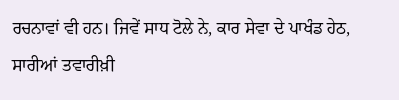ਰਚਨਾਵਾਂ ਵੀ ਹਨ। ਜਿਵੇਂ ਸਾਧ ਟੋਲੇ ਨੇ, ਕਾਰ ਸੇਵਾ ਦੇ ਪਾਖੰਡ ਹੇਠ, ਸਾਰੀਆਂ ਤਵਾਰੀਖ਼ੀ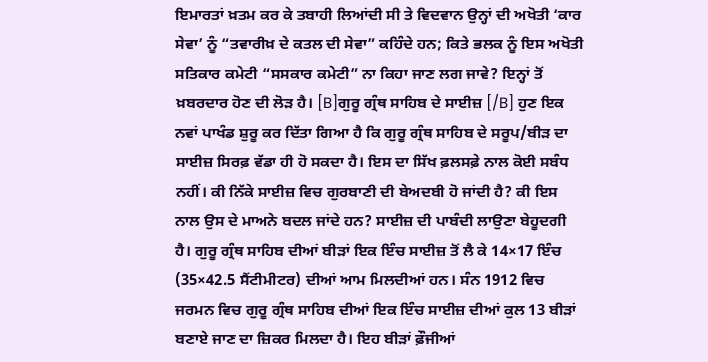ਇਮਾਰਤਾਂ ਖ਼ਤਮ ਕਰ ਕੇ ਤਬਾਹੀ ਲਿਆਂਦੀ ਸੀ ਤੇ ਵਿਦਵਾਨ ਉਨ੍ਹਾਂ ਦੀ ਅਖੋਤੀ ‘ਕਾਰ ਸੇਵਾ’ ਨੂੰ “ਤਵਾਰੀਖ਼ ਦੇ ਕਤਲ ਦੀ ਸੇਵਾ” ਕਹਿੰਦੇ ਹਨ; ਕਿਤੇ ਭਲਕ ਨੂੰ ਇਸ ਅਖੋਤੀ ਸਤਿਕਾਰ ਕਮੇਟੀ “ਸਸਕਾਰ ਕਮੇਟੀ” ਨਾ ਕਿਹਾ ਜਾਣ ਲਗ ਜਾਵੇ? ਇਨ੍ਹਾਂ ਤੋਂ ਖ਼ਬਰਦਾਰ ਹੋਣ ਦੀ ਲੋੜ ਹੈ। [B]ਗੁਰੂ ਗ੍ਰੰਥ ਸਾਹਿਬ ਦੇ ਸਾਈਜ਼ [/B] ਹੁਣ ਇਕ ਨਵਾਂ ਪਾਖੰਡ ਸ਼ੁਰੂ ਕਰ ਦਿੱਤਾ ਗਿਆ ਹੈ ਕਿ ਗੁਰੂ ਗ੍ਰੰਥ ਸਾਹਿਬ ਦੇ ਸਰੂਪ/ਬੀੜ ਦਾ ਸਾਈਜ਼ ਸਿਰਫ਼ ਵੱਡਾ ਹੀ ਹੋ ਸਕਦਾ ਹੈ। ਇਸ ਦਾ ਸਿੱਖ ਫ਼ਲਸਫ਼ੇ ਨਾਲ ਕੋਈ ਸਬੰਧ ਨਹੀਂ। ਕੀ ਨਿੱਕੇ ਸਾਈਜ਼ ਵਿਚ ਗੁਰਬਾਣੀ ਦੀ ਬੇਅਦਬੀ ਹੋ ਜਾਂਦੀ ਹੈ? ਕੀ ਇਸ ਨਾਲ ਉਸ ਦੇ ਮਾਅਨੇ ਬਦਲ ਜਾਂਦੇ ਹਨ? ਸਾਈਜ਼ ਦੀ ਪਾਬੰਦੀ ਲਾਉਣਾ ਬੇਹੂਦਗੀ ਹੈ। ਗੁਰੂ ਗ੍ਰੰਥ ਸਾਹਿਬ ਦੀਆਂ ਬੀੜਾਂ ਇਕ ਇੰਚ ਸਾਈਜ਼ ਤੋਂ ਲੈ ਕੇ 14×17 ਇੰਚ (35×42.5 ਸੈਂਟੀਮੀਟਰ) ਦੀਆਂ ਆਮ ਮਿਲਦੀਆਂ ਹਨ। ਸੰਨ 1912 ਵਿਚ ਜਰਮਨ ਵਿਚ ਗੁਰੂ ਗ੍ਰੰਥ ਸਾਹਿਬ ਦੀਆਂ ਇਕ ਇੰਚ ਸਾਈਜ਼ ਦੀਆਂ ਕੁਲ 13 ਬੀੜਾਂ ਬਣਾਏ ਜਾਣ ਦਾ ਜ਼ਿਕਰ ਮਿਲਦਾ ਹੈ। ਇਹ ਬੀੜਾਂ ਫ਼ੌਜੀਆਂ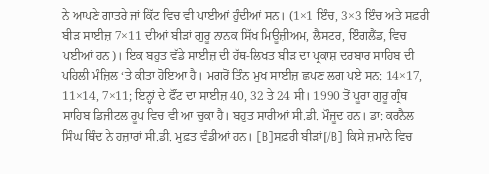ਨੇ ਆਪਣੇ ਗਾਤਰੇ ਜਾਂ ਕਿੱਟ ਵਿਚ ਵੀ ਪਾਈਆਂ ਹੁੰਦੀਆਂ ਸਨ। (1×1 ਇੰਚ, 3×3 ਇੰਚ ਅਤੇ ਸਫ਼ਰੀ ਬੀੜ ਸਾਈਜ਼ 7×11 ਦੀਆਂ ਬੀੜਾਂ ਗੁਰੂ ਨਾਨਕ ਸਿੱਖ ਮਿਊਜ਼ੀਅਮ, ਲੈਸਟਰ, ਇੰਗਲੈਂਡ, ਵਿਚ ਪਈਆਂ ਹਨ)। ਇਕ ਬਹੁਤ ਵੱਡੇ ਸਾਈਜ਼ ਦੀ ਹੱਥ-ਲਿਖਤ ਬੀੜ ਦਾ ਪ੍ਰਕਾਸ਼ ਦਰਬਾਰ ਸਾਹਿਬ ਦੀ ਪਹਿਲੀ ਮੰਜ਼ਿਲ ‘ਤੇ ਕੀਤਾ ਹੋਇਆ ਹੈ। ਮਗਰੋਂ ਤਿੰਨ ਮੁਖ ਸਾਈਜ਼ ਛਪਣ ਲਗ ਪਏ ਸਨ: 14×17, 11×14, 7×11; ਇਨ੍ਹਾਂ ਦੇ ਫੌਂਟ ਦਾ ਸਾਈਜ਼ 40, 32 ਤੇ 24 ਸੀ। 1990 ਤੋਂ ਪੂਰਾ ਗੁਰੂ ਗ੍ਰੰਥ ਸਾਹਿਬ ਡਿਜੀਟਲ ਰੂਪ ਵਿਚ ਵੀ ਆ ਚੁਕਾ ਹੈ। ਬਹੁਤ ਸਾਰੀਆਂ ਸੀ.ਡੀ. ਮੌਜੂਦ ਹਨ। ਡਾ: ਕਰਨੈਲ ਸਿੰਘ ਥਿੰਦ ਨੇ ਹਜ਼ਾਰਾਂ ਸੀ.ਡੀ. ਮੁਫ਼ਤ ਵੰਡੀਆਂ ਹਨ। [B]ਸਫ਼ਰੀ ਬੀੜਾਂ[/B] ਕਿਸੇ ਜ਼ਮਾਨੇ ਵਿਚ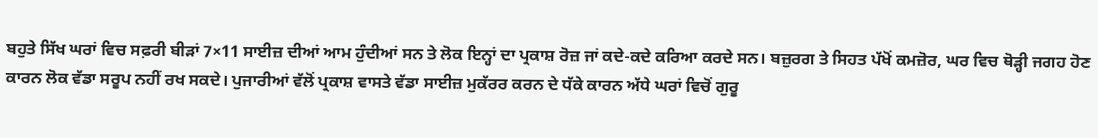ਬਹੁਤੇ ਸਿੱਖ ਘਰਾਂ ਵਿਚ ਸਫ਼ਰੀ ਬੀੜਾਂ 7×11 ਸਾਈਜ਼ ਦੀਆਂ ਆਮ ਹੁੰਦੀਆਂ ਸਨ ਤੇ ਲੋਕ ਇਨ੍ਹਾਂ ਦਾ ਪ੍ਰਕਾਸ਼ ਰੋਜ਼ ਜਾਂ ਕਦੇ-ਕਦੇ ਕਰਿਆ ਕਰਦੇ ਸਨ। ਬਜ਼ੁਰਗ ਤੇ ਸਿਹਤ ਪੱਖੋਂ ਕਮਜ਼ੋਰ, ਘਰ ਵਿਚ ਥੋੜ੍ਹੀ ਜਗਹ ਹੋਣ ਕਾਰਨ ਲੋਕ ਵੱਡਾ ਸਰੂਪ ਨਹੀਂ ਰਖ ਸਕਦੇ। ਪੁਜਾਰੀਆਂ ਵੱਲੋਂ ਪ੍ਰਕਾਸ਼ ਵਾਸਤੇ ਵੱਡਾ ਸਾਈਜ਼ ਮੁਕੱਰਰ ਕਰਨ ਦੇ ਧੱਕੇ ਕਾਰਨ ਅੱਧੇ ਘਰਾਂ ਵਿਚੋਂ ਗੁਰੂ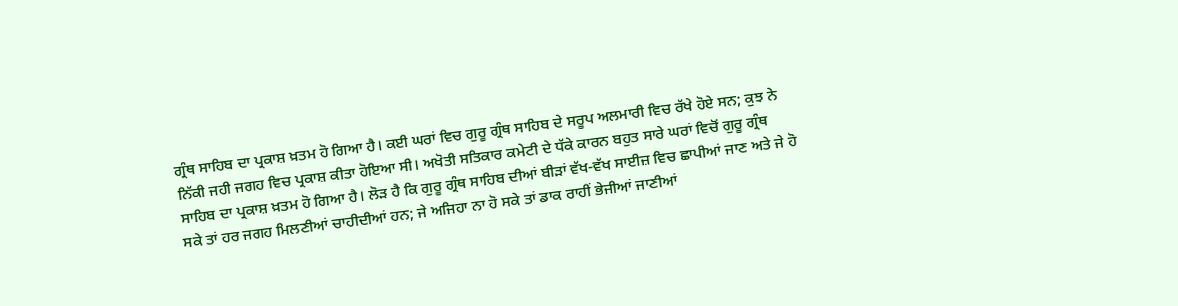ਗ੍ਰੰਥ ਸਾਹਿਬ ਦਾ ਪ੍ਰਕਾਸ਼ ਖ਼ਤਮ ਹੋ ਗਿਆ ਹੈ। ਕਈ ਘਰਾਂ ਵਿਚ ਗੁਰੂ ਗ੍ਰੰਥ ਸਾਹਿਬ ਦੇ ਸਰੂਪ ਅਲਮਾਰੀ ਵਿਚ ਰੱਖੇ ਹੋਏ ਸਨ; ਕੁਝ ਨੇ ਨਿੱਕੀ ਜਹੀ ਜਗਹ ਵਿਚ ਪ੍ਰਕਾਸ਼ ਕੀਤਾ ਹੋਇਆ ਸੀ। ਅਖੋਤੀ ਸਤਿਕਾਰ ਕਮੇਟੀ ਦੇ ਧੱਕੇ ਕਾਰਨ ਬਹੁਤ ਸਾਰੇ ਘਰਾਂ ਵਿਚੋਂ ਗੁਰੂ ਗ੍ਰੰਥ ਸਾਹਿਬ ਦਾ ਪ੍ਰਕਾਸ਼ ਖ਼ਤਮ ਹੋ ਗਿਆ ਹੈ। ਲੋੜ ਹੈ ਕਿ ਗੁਰੂ ਗ੍ਰੰਥ ਸਾਹਿਬ ਦੀਆਂ ਬੀੜਾਂ ਵੱਖ-ਵੱਖ ਸਾਈਜ਼ ਵਿਚ ਛਾਪੀਆਂ ਜਾਣ ਅਤੇ ਜੇ ਹੋ ਸਕੇ ਤਾਂ ਹਰ ਜਗਹ ਮਿਲਣੀਆਂ ਚਾਹੀਦੀਆਂ ਹਨ; ਜੇ ਅਜਿਹਾ ਨਾ ਹੋ ਸਕੇ ਤਾਂ ਡਾਕ ਰਾਹੀਂ ਭੇਜੀਆਂ ਜਾਣੀਆਂ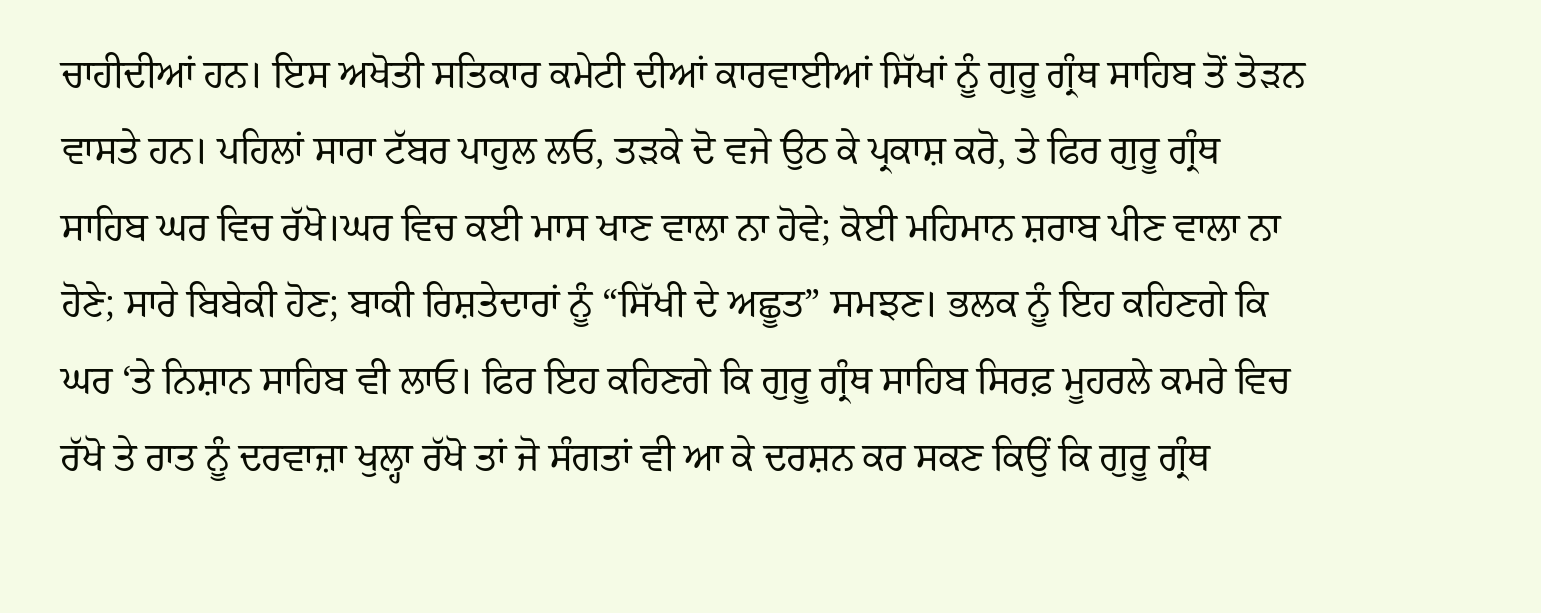ਚਾਹੀਦੀਆਂ ਹਨ। ਇਸ ਅਖੋਤੀ ਸਤਿਕਾਰ ਕਮੇਟੀ ਦੀਆਂ ਕਾਰਵਾਈਆਂ ਸਿੱਖਾਂ ਨੂੰ ਗੁਰੂ ਗ੍ਰੰਥ ਸਾਹਿਬ ਤੋਂ ਤੋੜਨ ਵਾਸਤੇ ਹਨ। ਪਹਿਲਾਂ ਸਾਰਾ ਟੱਬਰ ਪਾਹੁਲ ਲਓ, ਤੜਕੇ ਦੋ ਵਜੇ ਉਠ ਕੇ ਪ੍ਰਕਾਸ਼ ਕਰੋ, ਤੇ ਫਿਰ ਗੁਰੂ ਗ੍ਰੰਥ ਸਾਹਿਬ ਘਰ ਵਿਚ ਰੱਖੋ।ਘਰ ਵਿਚ ਕਈ ਮਾਸ ਖਾਣ ਵਾਲਾ ਨਾ ਹੋਵੇ; ਕੋਈ ਮਹਿਮਾਨ ਸ਼ਰਾਬ ਪੀਣ ਵਾਲਾ ਨਾ ਹੋਣੇ; ਸਾਰੇ ਬਿਬੇਕੀ ਹੋਣ; ਬਾਕੀ ਰਿਸ਼ਤੇਦਾਰਾਂ ਨੂੰ “ਸਿੱਖੀ ਦੇ ਅਛੂਤ” ਸਮਝਣ। ਭਲਕ ਨੂੰ ਇਹ ਕਹਿਣਗੇ ਕਿ ਘਰ ‘ਤੇ ਨਿਸ਼ਾਨ ਸਾਹਿਬ ਵੀ ਲਾਓ। ਫਿਰ ਇਹ ਕਹਿਣਗੇ ਕਿ ਗੁਰੂ ਗ੍ਰੰਥ ਸਾਹਿਬ ਸਿਰਫ਼ ਮੂਹਰਲੇ ਕਮਰੇ ਵਿਚ ਰੱਖੋ ਤੇ ਰਾਤ ਨੂੰ ਦਰਵਾਜ਼ਾ ਖੁਲ੍ਹਾ ਰੱਖੋ ਤਾਂ ਜੋ ਸੰਗਤਾਂ ਵੀ ਆ ਕੇ ਦਰਸ਼ਨ ਕਰ ਸਕਣ ਕਿਉਂ ਕਿ ਗੁਰੂ ਗ੍ਰੰਥ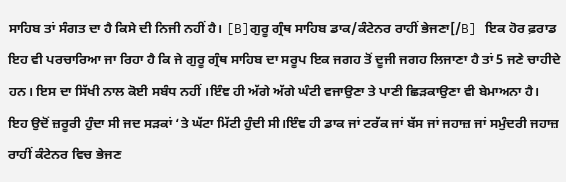ਸਾਹਿਬ ਤਾਂ ਸੰਗਤ ਦਾ ਹੈ ਕਿਸੇ ਦੀ ਨਿਜੀ ਨਹੀਂ ਹੈ। [B]ਗੁਰੂ ਗ੍ਰੰਥ ਸਾਹਿਬ ਡਾਕ/ਕੰਟੇਨਰ ਰਾਹੀਂ ਭੇਜਣਾ[/B] ਇਕ ਹੋਰ ਫ਼ਰਾਡ ਇਹ ਵੀ ਪਰਚਾਰਿਆ ਜਾ ਰਿਹਾ ਹੈ ਕਿ ਜੇ ਗੁਰੂ ਗ੍ਰੰਥ ਸਾਹਿਬ ਦਾ ਸਰੂਪ ਇਕ ਜਗਹ ਤੋਂ ਦੂਜੀ ਜਗਹ ਲਿਜਾਣਾ ਹੈ ਤਾਂ 5 ਜਣੇ ਚਾਹੀਦੇ ਹਨ। ਇਸ ਦਾ ਸਿੱਖੀ ਨਾਲ ਕੋਈ ਸਬੰਧ ਨਹੀਂ ।ਇੰਞ ਹੀ ਅੱਗੇ ਅੱਗੇ ਘੰਟੀ ਵਜਾਉਣਾ ਤੇ ਪਾਣੀ ਛਿੜਕਾਉਣਾ ਵੀ ਬੇਮਾਅਨਾ ਹੈ। ਇਹ ਉਦੋਂ ਜ਼ਰੂਰੀ ਹੁੰਦਾ ਸੀ ਜਦ ਸੜਕਾਂ ‘ਤੇ ਘੱਟਾ ਮਿੱਟੀ ਹੁੰਦੀ ਸੀ।ਇੰਞ ਹੀ ਡਾਕ ਜਾਂ ਟਰੱਕ ਜਾਂ ਬੱਸ ਜਾਂ ਜਹਾਜ਼ ਜਾਂ ਸਮੁੰਦਰੀ ਜਹਾਜ਼ ਰਾਹੀਂ ਕੰਟੇਨਰ ਵਿਚ ਭੇਜਣ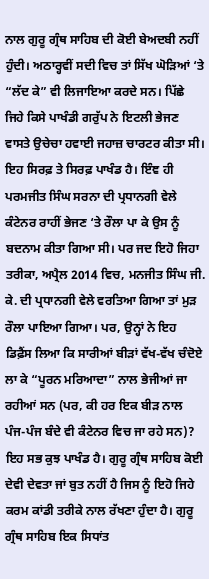ਨਾਲ ਗੁਰੂ ਗ੍ਰੰਥ ਸਾਹਿਬ ਦੀ ਕੋਈ ਬੇਅਦਬੀ ਨਹੀਂ ਹੁੰਦੀ। ਅਠਾਰ੍ਹਵੀਂ ਸਦੀ ਵਿਚ ਤਾਂ ਸਿੱਖ ਘੋੜਿਆਂ ‘ਤੇ “ਲੱਦ ਕੇ” ਵੀ ਲਿਜਾਇਆ ਕਰਦੇ ਸਨ। ਪਿੱਛੇ ਜਿਹੇ ਕਿਸੇ ਪਾਖੰਡੀ ਗਰੁੱਪ ਨੇ ਇਟਲੀ ਭੇਜਣ ਵਾਸਤੇ ਉਚੇਚਾ ਹਵਾਈ ਜਹਾਜ਼ ਚਾਰਟਰ ਕੀਤਾ ਸੀ। ਇਹ ਸਿਰਫ਼ ਤੇ ਸਿਰਫ਼ ਪਾਖੰਡ ਹੈ। ਇੰਞ ਹੀ ਪਰਮਜੀਤ ਸਿੰਘ ਸਰਨਾ ਦੀ ਪ੍ਰਧਾਨਗੀ ਵੇਲੇ ਕੰਟੇਨਰ ਰਾਹੀਂ ਭੇਜਣ ‘ਤੇ ਰੌਲਾ ਪਾ ਕੇ ਉਸ ਨੂੰ ਬਦਨਾਮ ਕੀਤਾ ਗਿਆ ਸੀ। ਪਰ ਜਦ ਇਹੋ ਜਿਹਾ ਤਰੀਕਾ, ਅਪ੍ਰੈਲ 2014 ਵਿਚ, ਮਨਜੀਤ ਸਿੰਘ ਜੀ. ਕੇ. ਦੀ ਪ੍ਰਧਾਨਗੀ ਵੇਲੇ ਵਰਤਿਆ ਗਿਆ ਤਾਂ ਮੁੜ ਰੌਲਾ ਪਾਇਆ ਗਿਆ। ਪਰ, ਉਨ੍ਹਾਂ ਨੇ ਇਹ ਡਿਫ਼ੈਂਸ ਲਿਆ ਕਿ ਸਾਰੀਆਂ ਬੀੜਾਂ ਵੱਖ-ਵੱਖ ਚੰਦੋਏ ਲਾ ਕੇ “ਪੂਰਨ ਮਰਿਆਦਾ” ਨਾਲ ਭੇਜੀਆਂ ਜਾ ਰਹੀਆਂ ਸਨ (ਪਰ, ਕੀ ਹਰ ਇਕ ਬੀੜ ਨਾਲ ਪੰਜ-ਪੰਜ ਬੰਦੇ ਵੀ ਕੰਟੇਨਰ ਵਿਚ ਜਾ ਰਹੇ ਸਨ)? ਇਹ ਸਭ ਕੁਝ ਪਾਖੰਡ ਹੈ। ਗੁਰੂ ਗ੍ਰੰਥ ਸਾਹਿਬ ਕੋਈ ਦੇਵੀ ਦੇਵਤਾ ਜਾਂ ਬੁਤ ਨਹੀਂ ਹੈ ਜਿਸ ਨੂੰ ਇਹੋ ਜਿਹੇ ਕਰਮ ਕਾਂਡੀ ਤਰੀਕੇ ਨਾਲ ਰੱਖਣਾ ਹੁੰਦਾ ਹੈ। ਗੁਰੂ ਗ੍ਰੰਥ ਸਾਹਿਬ ਇਕ ਸਿਧਾਂਤ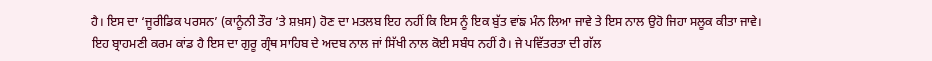ਹੈ। ਇਸ ਦਾ ‘ਜੂਰੀਡਿਕ ਪਰਸਨ’ (ਕਾਨੂੰਨੀ ਤੌਰ ‘ਤੇ ਸ਼ਖ਼ਸ) ਹੋਣ ਦਾ ਮਤਲਬ ਇਹ ਨਹੀਂ ਕਿ ਇਸ ਨੂੰ ਇਕ ਬੁੱਤ ਵਾਂਙ ਮੰਨ ਲਿਆ ਜਾਵੇ ਤੇ ਇਸ ਨਾਲ ਉਹੋ ਜਿਹਾ ਸਲੂਕ ਕੀਤਾ ਜਾਵੇ। ਇਹ ਬ੍ਰਾਹਮਣੀ ਕਰਮ ਕਾਂਡ ਹੈ ਇਸ ਦਾ ਗੁਰੂ ਗ੍ਰੰਥ ਸਾਹਿਬ ਦੇ ਅਦਬ ਨਾਲ ਜਾਂ ਸਿੱਖੀ ਨਾਲ ਕੋਈ ਸਬੰਧ ਨਹੀਂ ਹੈ। ਜੇ ਪਵਿੱਤਰਤਾ ਦੀ ਗੱਲ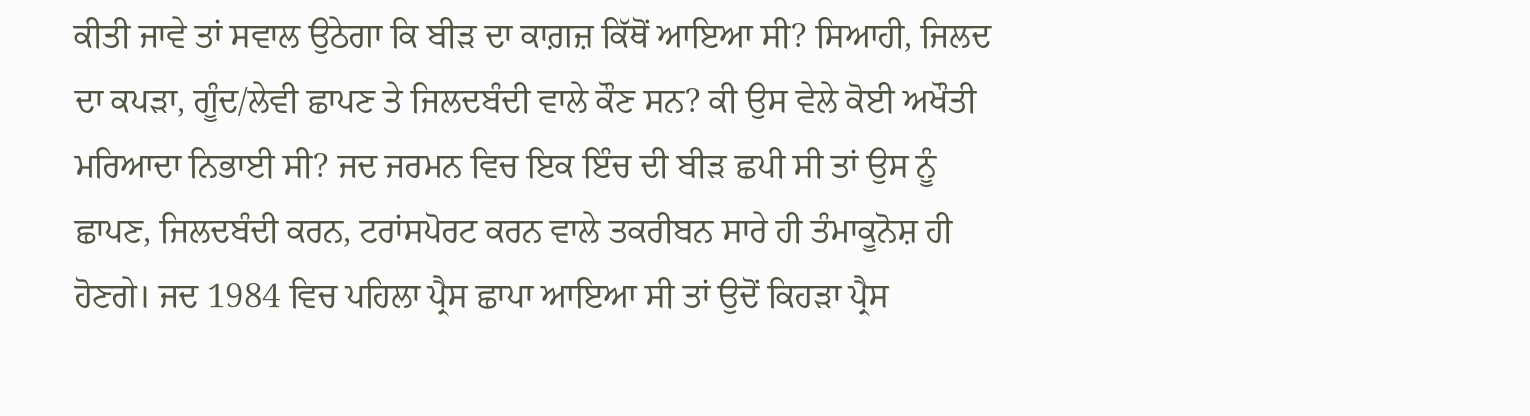ਕੀਤੀ ਜਾਵੇ ਤਾਂ ਸਵਾਲ ਉਠੇਗਾ ਕਿ ਬੀੜ ਦਾ ਕਾਗ਼ਜ਼ ਕਿੱਥੋਂ ਆਇਆ ਸੀ? ਸਿਆਹੀ, ਜਿਲਦ ਦਾ ਕਪੜਾ, ਗੂੰਦ/ਲੇਵੀ ਛਾਪਣ ਤੇ ਜਿਲਦਬੰਦੀ ਵਾਲੇ ਕੌਣ ਸਨ? ਕੀ ਉਸ ਵੇਲੇ ਕੋਈ ਅਖੌਤੀ ਮਰਿਆਦਾ ਨਿਭਾਈ ਸੀ? ਜਦ ਜਰਮਨ ਵਿਚ ਇਕ ਇੰਚ ਦੀ ਬੀੜ ਛਪੀ ਸੀ ਤਾਂ ਉਸ ਨੂੰ ਛਾਪਣ, ਜਿਲਦਬੰਦੀ ਕਰਨ, ਟਰਾਂਸਪੋਰਟ ਕਰਨ ਵਾਲੇ ਤਕਰੀਬਨ ਸਾਰੇ ਹੀ ਤੰਮਾਕੂਨੋਸ਼ ਹੀ ਹੋਣਗੇ। ਜਦ 1984 ਵਿਚ ਪਹਿਲਾ ਪ੍ਰੈਸ ਛਾਪਾ ਆਇਆ ਸੀ ਤਾਂ ਉਦੋਂ ਕਿਹੜਾ ਪ੍ਰੈਸ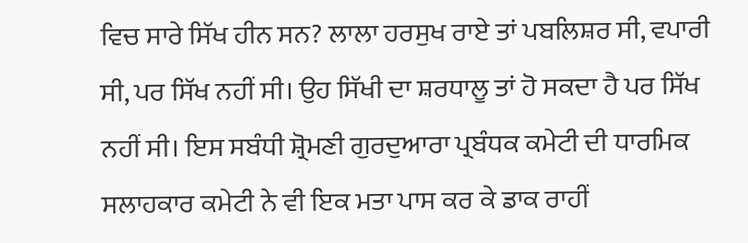ਵਿਚ ਸਾਰੇ ਸਿੱਖ ਹੀਨ ਸਨ? ਲਾਲਾ ਹਰਸੁਖ ਰਾਏ ਤਾਂ ਪਬਲਿਸ਼ਰ ਸੀ, ਵਪਾਰੀ ਸੀ, ਪਰ ਸਿੱਖ ਨਹੀਂ ਸੀ। ਉਹ ਸਿੱਖੀ ਦਾ ਸ਼ਰਧਾਲੂ ਤਾਂ ਹੋ ਸਕਦਾ ਹੈ ਪਰ ਸਿੱਖ ਨਹੀਂ ਸੀ। ਇਸ ਸਬੰਧੀ ਸ਼੍ਰੋਮਣੀ ਗੁਰਦੁਆਰਾ ਪ੍ਰਬੰਧਕ ਕਮੇਟੀ ਦੀ ਧਾਰਮਿਕ ਸਲਾਹਕਾਰ ਕਮੇਟੀ ਨੇ ਵੀ ਇਕ ਮਤਾ ਪਾਸ ਕਰ ਕੇ ਡਾਕ ਰਾਹੀਂ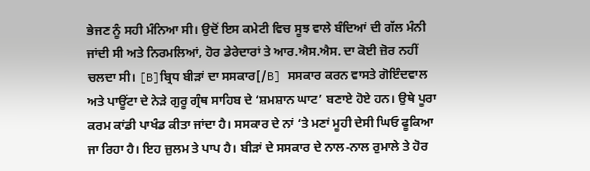ਭੇਜਣ ਨੂੰ ਸਹੀ ਮੰਨਿਆ ਸੀ। ਉਦੋਂ ਇਸ ਕਮੇਟੀ ਵਿਚ ਸੂਝ ਵਾਲੇ ਬੰਦਿਆਂ ਦੀ ਗੱਲ ਮੰਨੀ ਜਾਂਦੀ ਸੀ ਅਤੇ ਨਿਰਮਲਿਆਂ, ਹੋਰ ਡੇਰੇਦਾਰਾਂ ਤੇ ਆਰ.ਐਸ.ਐਸ. ਦਾ ਕੋਈ ਜ਼ੋਰ ਨਹੀਂ ਚਲਦਾ ਸੀ। [B]ਬ੍ਰਿਧ ਬੀੜਾਂ ਦਾ ਸਸਕਾਰ[/B] ਸਸਕਾਰ ਕਰਨ ਵਾਸਤੇ ਗੋਇੰਦਵਾਲ ਅਤੇ ਪਾਊਂਟਾ ਦੇ ਨੇੜੇ ਗੁਰੂ ਗ੍ਰੰਥ ਸਾਹਿਬ ਦੇ ‘ਸ਼ਮਸ਼ਾਨ ਘਾਟ’ ਬਣਾਏ ਹੋਏ ਹਨ। ਉਥੇ ਪੂਰਾ ਕਰਮ ਕਾਂਡੀ ਪਾਖੰਡ ਕੀਤਾ ਜਾਂਦਾ ਹੈ। ਸਸਕਾਰ ਦੇ ਨਾਂ ‘ਤੇ ਮਣਾਂ ਮੂਹੀ ਦੇਸੀ ਘਿਓ ਫੂਕਿਆ ਜਾ ਰਿਹਾ ਹੈ। ਇਹ ਜ਼ੁਲਮ ਤੇ ਪਾਪ ਹੈ। ਬੀੜਾਂ ਦੇ ਸਸਕਾਰ ਦੇ ਨਾਲ-ਨਾਲ ਰੁਮਾਲੇ ਤੇ ਹੋਰ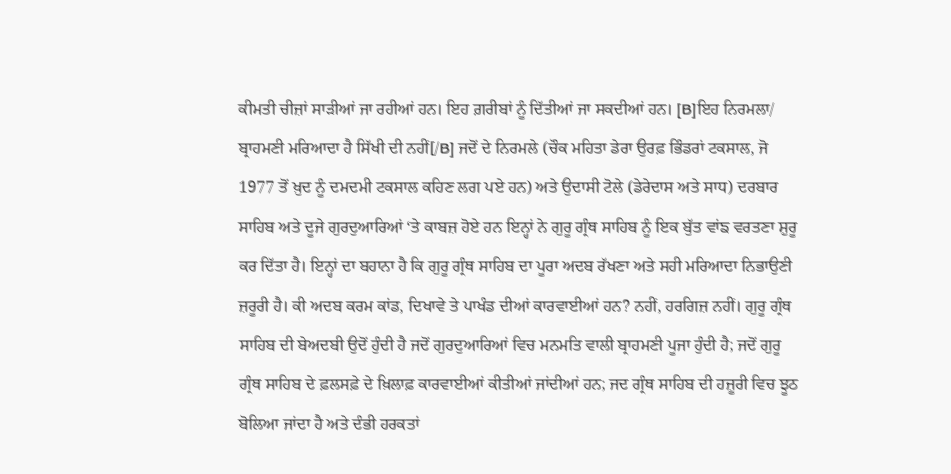ਕੀਮਤੀ ਚੀਜ਼ਾਂ ਸਾੜੀਆਂ ਜਾ ਰਹੀਆਂ ਹਨ। ਇਹ ਗ਼ਰੀਬਾਂ ਨੂੰ ਦਿੱਤੀਆਂ ਜਾ ਸਕਦੀਆਂ ਹਨ। [B]ਇਹ ਨਿਰਮਲਾ/ ਬ੍ਰਾਹਮਣੀ ਮਰਿਆਦਾ ਹੈ ਸਿੱਖੀ ਦੀ ਨਹੀਂ[/B] ਜਦੋਂ ਦੇ ਨਿਰਮਲੇ (ਚੌਕ ਮਹਿਤਾ ਡੇਰਾ ਉਰਫ਼ ਭਿੰਡਰਾਂ ਟਕਸਾਲ, ਜੋ 1977 ਤੋਂ ਖ਼ੁਦ ਨੂੰ ਦਮਦਮੀ ਟਕਸਾਲ ਕਹਿਣ ਲਗ ਪਏ ਹਨ) ਅਤੇ ਉਦਾਸੀ ਟੋਲੇ (ਡੇਰੇਦਾਸ ਅਤੇ ਸਾਧ) ਦਰਬਾਰ ਸਾਹਿਬ ਅਤੇ ਦੂਜੇ ਗੁਰਦੁਆਰਿਆਂ ‘ਤੇ ਕਾਬਜ਼ ਹੋਏ ਹਨ ਇਨ੍ਹਾਂ ਨੇ ਗੁਰੂ ਗ੍ਰੰਥ ਸਾਹਿਬ ਨੂੰ ਇਕ ਬੁੱਤ ਵਾਂਙ ਵਰਤਣਾ ਸ਼ੁਰੂ ਕਰ ਦਿੱਤਾ ਹੈ। ਇਨ੍ਹਾਂ ਦਾ ਬਹਾਨਾ ਹੈ ਕਿ ਗੁਰੂ ਗ੍ਰੰਥ ਸਾਹਿਬ ਦਾ ਪੂਰਾ ਅਦਬ ਰੱਖਣਾ ਅਤੇ ਸਹੀ ਮਰਿਆਦਾ ਨਿਭਾਉਣੀ ਜ਼ਰੂਰੀ ਹੈ। ਕੀ ਅਦਬ ਕਰਮ ਕਾਂਡ, ਦਿਖਾਵੇ ਤੇ ਪਾਖੰਡ ਦੀਆਂ ਕਾਰਵਾਈਆਂ ਹਨ? ਨਹੀਂ, ਹਰਗਿਜ਼ ਨਹੀਂ। ਗੁਰੂ ਗ੍ਰੰਥ ਸਾਹਿਬ ਦੀ ਬੇਅਦਬੀ ਉਦੋਂ ਹੁੰਦੀ ਹੈ ਜਦੋਂ ਗੁਰਦੁਆਰਿਆਂ ਵਿਚ ਮਨਮਤਿ ਵਾਲੀ ਬ੍ਰਾਹਮਣੀ ਪੂਜਾ ਹੁੰਦੀ ਹੈ; ਜਦੋਂ ਗੁਰੂ ਗ੍ਰੰਥ ਸਾਹਿਬ ਦੇ ਫ਼ਲਸਫ਼ੇ ਦੇ ਖ਼ਿਲਾਫ਼ ਕਾਰਵਾਈਆਂ ਕੀਤੀਆਂ ਜਾਂਦੀਆਂ ਹਨ; ਜਦ ਗ੍ਰੰਥ ਸਾਹਿਬ ਦੀ ਹਜ਼ੂਰੀ ਵਿਚ ਝੂਠ ਬੋਲਿਆ ਜਾਂਦਾ ਹੈ ਅਤੇ ਦੰਭੀ ਹਰਕਤਾਂ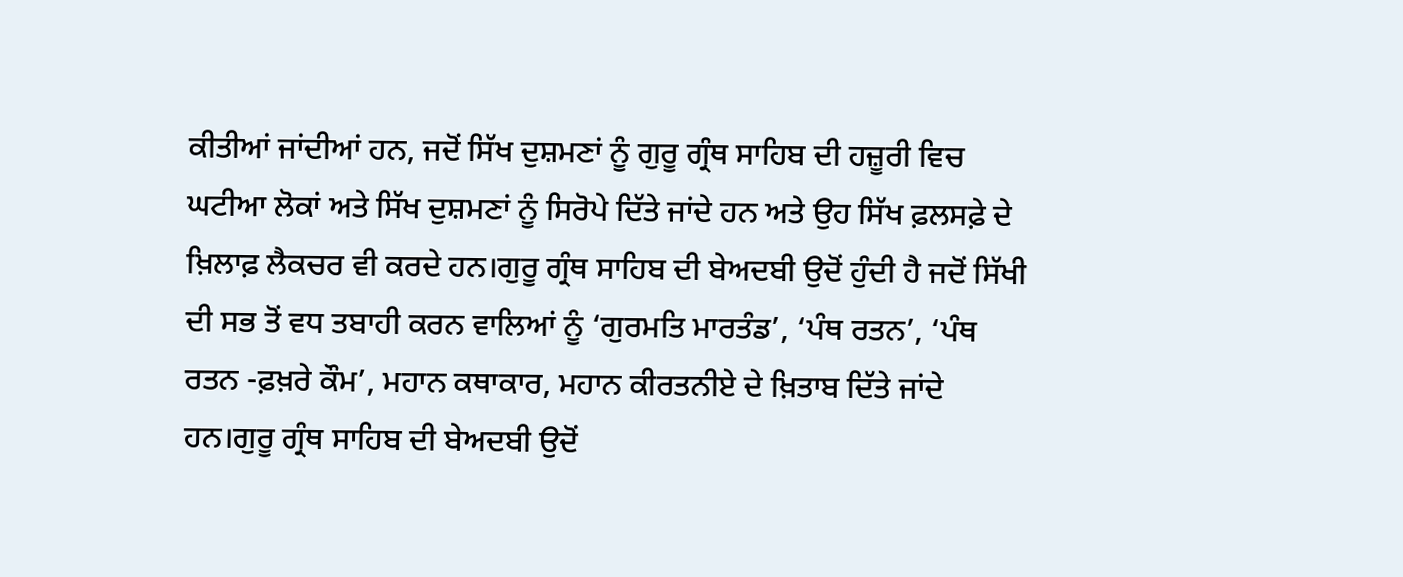ਕੀਤੀਆਂ ਜਾਂਦੀਆਂ ਹਨ, ਜਦੋਂ ਸਿੱਖ ਦੁਸ਼ਮਣਾਂ ਨੂੰ ਗੁਰੂ ਗ੍ਰੰਥ ਸਾਹਿਬ ਦੀ ਹਜ਼ੂਰੀ ਵਿਚ ਘਟੀਆ ਲੋਕਾਂ ਅਤੇ ਸਿੱਖ ਦੁਸ਼ਮਣਾਂ ਨੂੰ ਸਿਰੋਪੇ ਦਿੱਤੇ ਜਾਂਦੇ ਹਨ ਅਤੇ ਉਹ ਸਿੱਖ ਫ਼ਲਸਫ਼ੇ ਦੇ ਖ਼ਿਲਾਫ਼ ਲੈਕਚਰ ਵੀ ਕਰਦੇ ਹਨ।ਗੁਰੂ ਗ੍ਰੰਥ ਸਾਹਿਬ ਦੀ ਬੇਅਦਬੀ ਉਦੋਂ ਹੁੰਦੀ ਹੈ ਜਦੋਂ ਸਿੱਖੀ ਦੀ ਸਭ ਤੋਂ ਵਧ ਤਬਾਹੀ ਕਰਨ ਵਾਲਿਆਂ ਨੂੰ ‘ਗੁਰਮਤਿ ਮਾਰਤੰਡ’, ‘ਪੰਥ ਰਤਨ’, ‘ਪੰਥ ਰਤਨ -ਫ਼ਖ਼ਰੇ ਕੌਮ’, ਮਹਾਨ ਕਥਾਕਾਰ, ਮਹਾਨ ਕੀਰਤਨੀਏ ਦੇ ਖ਼ਿਤਾਬ ਦਿੱਤੇ ਜਾਂਦੇ ਹਨ।ਗੁਰੂ ਗ੍ਰੰਥ ਸਾਹਿਬ ਦੀ ਬੇਅਦਬੀ ਉਦੋਂ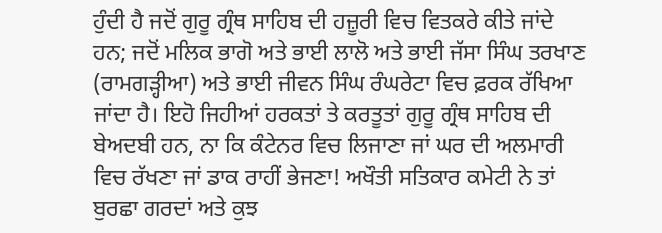ਹੁੰਦੀ ਹੈ ਜਦੋਂ ਗੁਰੂ ਗ੍ਰੰਥ ਸਾਹਿਬ ਦੀ ਹਜ਼ੂਰੀ ਵਿਚ ਵਿਤਕਰੇ ਕੀਤੇ ਜਾਂਦੇ ਹਨ; ਜਦੋਂ ਮਲਿਕ ਭਾਗੋ ਅਤੇ ਭਾਈ ਲਾਲੋ ਅਤੇ ਭਾਈ ਜੱਸਾ ਸਿੰਘ ਤਰਖਾਣ (ਰਾਮਗੜ੍ਹੀਆ) ਅਤੇ ਭਾਈ ਜੀਵਨ ਸਿੰਘ ਰੰਘਰੇਟਾ ਵਿਚ ਫ਼ਰਕ ਰੱਖਿਆ ਜਾਂਦਾ ਹੈ। ਇਹੋ ਜਿਹੀਆਂ ਹਰਕਤਾਂ ਤੇ ਕਰਤੂਤਾਂ ਗੁਰੂ ਗ੍ਰੰਥ ਸਾਹਿਬ ਦੀ ਬੇਅਦਬੀ ਹਨ, ਨਾ ਕਿ ਕੰਟੇਨਰ ਵਿਚ ਲਿਜਾਣਾ ਜਾਂ ਘਰ ਦੀ ਅਲਮਾਰੀ ਵਿਚ ਰੱਖਣਾ ਜਾਂ ਡਾਕ ਰਾਹੀਂ ਭੇਜਣਾ! ਅਖੌਤੀ ਸਤਿਕਾਰ ਕਮੇਟੀ ਨੇ ਤਾਂ ਬੁਰਛਾ ਗਰਦਾਂ ਅਤੇ ਕੁਝ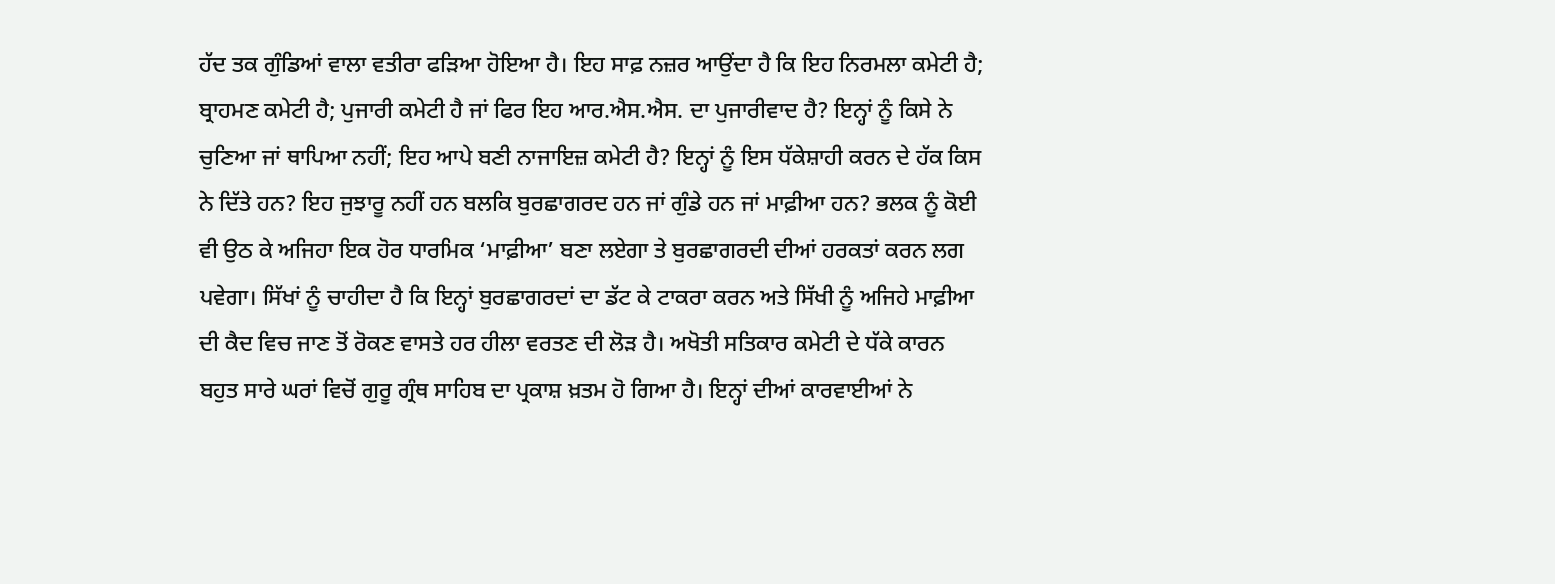ਹੱਦ ਤਕ ਗੁੰਡਿਆਂ ਵਾਲਾ ਵਤੀਰਾ ਫੜਿਆ ਹੋਇਆ ਹੈ। ਇਹ ਸਾਫ਼ ਨਜ਼ਰ ਆਉਂਦਾ ਹੈ ਕਿ ਇਹ ਨਿਰਮਲਾ ਕਮੇਟੀ ਹੈ; ਬ੍ਰਾਹਮਣ ਕਮੇਟੀ ਹੈ; ਪੁਜਾਰੀ ਕਮੇਟੀ ਹੈ ਜਾਂ ਫਿਰ ਇਹ ਆਰ.ਐਸ.ਐਸ. ਦਾ ਪੁਜਾਰੀਵਾਦ ਹੈ? ਇਨ੍ਹਾਂ ਨੂੰ ਕਿਸੇ ਨੇ ਚੁਣਿਆ ਜਾਂ ਥਾਪਿਆ ਨਹੀਂ; ਇਹ ਆਪੇ ਬਣੀ ਨਾਜਾਇਜ਼ ਕਮੇਟੀ ਹੈ? ਇਨ੍ਹਾਂ ਨੂੰ ਇਸ ਧੱਕੇਸ਼ਾਹੀ ਕਰਨ ਦੇ ਹੱਕ ਕਿਸ ਨੇ ਦਿੱਤੇ ਹਨ? ਇਹ ਜੁਝਾਰੂ ਨਹੀਂ ਹਨ ਬਲਕਿ ਬੁਰਛਾਗਰਦ ਹਨ ਜਾਂ ਗੁੰਡੇ ਹਨ ਜਾਂ ਮਾਫ਼ੀਆ ਹਨ? ਭਲਕ ਨੂੰ ਕੋਈ ਵੀ ਉਠ ਕੇ ਅਜਿਹਾ ਇਕ ਹੋਰ ਧਾਰਮਿਕ ‘ਮਾਫ਼ੀਆ’ ਬਣਾ ਲਏਗਾ ਤੇ ਬੁਰਛਾਗਰਦੀ ਦੀਆਂ ਹਰਕਤਾਂ ਕਰਨ ਲਗ ਪਵੇਗਾ। ਸਿੱਖਾਂ ਨੂੰ ਚਾਹੀਦਾ ਹੈ ਕਿ ਇਨ੍ਹਾਂ ਬੁਰਛਾਗਰਦਾਂ ਦਾ ਡੱਟ ਕੇ ਟਾਕਰਾ ਕਰਨ ਅਤੇ ਸਿੱਖੀ ਨੂੰ ਅਜਿਹੇ ਮਾਫ਼ੀਆ ਦੀ ਕੈਦ ਵਿਚ ਜਾਣ ਤੋਂ ਰੋਕਣ ਵਾਸਤੇ ਹਰ ਹੀਲਾ ਵਰਤਣ ਦੀ ਲੋੜ ਹੈ। ਅਖੋਤੀ ਸਤਿਕਾਰ ਕਮੇਟੀ ਦੇ ਧੱਕੇ ਕਾਰਨ ਬਹੁਤ ਸਾਰੇ ਘਰਾਂ ਵਿਚੋਂ ਗੁਰੂ ਗ੍ਰੰਥ ਸਾਹਿਬ ਦਾ ਪ੍ਰਕਾਸ਼ ਖ਼ਤਮ ਹੋ ਗਿਆ ਹੈ। ਇਨ੍ਹਾਂ ਦੀਆਂ ਕਾਰਵਾਈਆਂ ਨੇ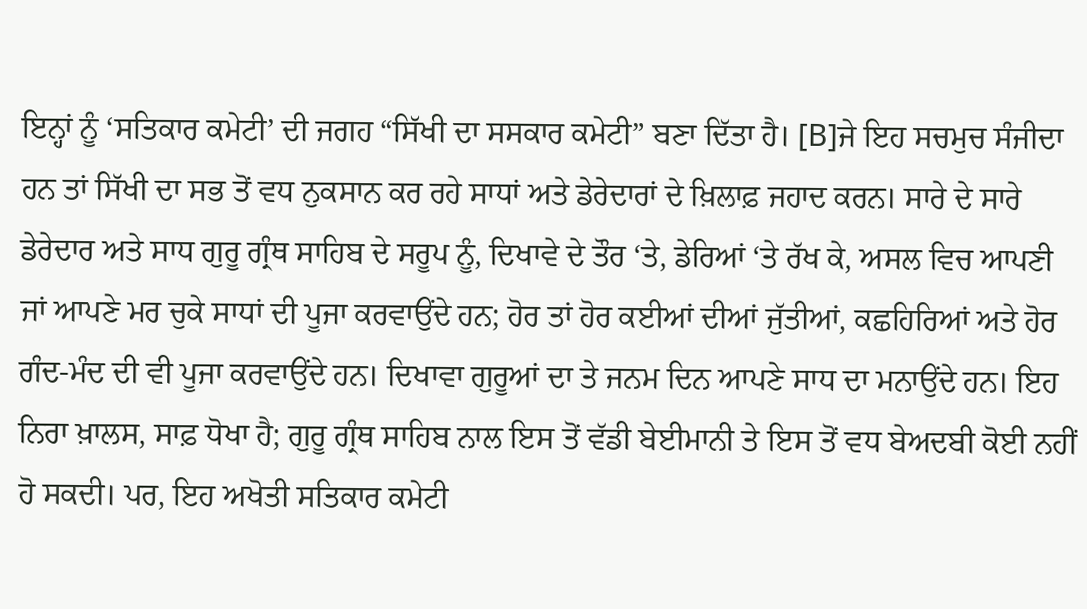ਇਨ੍ਹਾਂ ਨੂੰ ‘ਸਤਿਕਾਰ ਕਮੇਟੀ’ ਦੀ ਜਗਹ “ਸਿੱਖੀ ਦਾ ਸਸਕਾਰ ਕਮੇਟੀ” ਬਣਾ ਦਿੱਤਾ ਹੈ। [B]ਜੇ ਇਹ ਸਚਮੁਚ ਸੰਜੀਦਾ ਹਨ ਤਾਂ ਸਿੱਖੀ ਦਾ ਸਭ ਤੋਂ ਵਧ ਨੁਕਸਾਨ ਕਰ ਰਹੇ ਸਾਧਾਂ ਅਤੇ ਡੇਰੇਦਾਰਾਂ ਦੇ ਖ਼ਿਲਾਫ਼ ਜਹਾਦ ਕਰਨ। ਸਾਰੇ ਦੇ ਸਾਰੇ ਡੇਰੇਦਾਰ ਅਤੇ ਸਾਧ ਗੁਰੂ ਗ੍ਰੰਥ ਸਾਹਿਬ ਦੇ ਸਰੂਪ ਨੂੰ, ਦਿਖਾਵੇ ਦੇ ਤੌਰ ‘ਤੇ, ਡੇਰਿਆਂ ‘ਤੇ ਰੱਖ ਕੇ, ਅਸਲ ਵਿਚ ਆਪਣੀ ਜਾਂ ਆਪਣੇ ਮਰ ਚੁਕੇ ਸਾਧਾਂ ਦੀ ਪੂਜਾ ਕਰਵਾਉਂਦੇ ਹਨ; ਹੋਰ ਤਾਂ ਹੋਰ ਕਈਆਂ ਦੀਆਂ ਜੁੱਤੀਆਂ, ਕਛਹਿਰਿਆਂ ਅਤੇ ਹੋਰ ਗੰਦ-ਮੰਦ ਦੀ ਵੀ ਪੂਜਾ ਕਰਵਾਉਂਦੇ ਹਨ। ਦਿਖਾਵਾ ਗੁਰੂਆਂ ਦਾ ਤੇ ਜਨਮ ਦਿਨ ਆਪਣੇ ਸਾਧ ਦਾ ਮਨਾਉਂਦੇ ਹਨ। ਇਹ ਨਿਰਾ ਖ਼ਾਲਸ, ਸਾਫ਼ ਧੋਖਾ ਹੈ; ਗੁਰੂ ਗ੍ਰੰਥ ਸਾਹਿਬ ਨਾਲ ਇਸ ਤੋਂ ਵੱਡੀ ਬੇਈਮਾਨੀ ਤੇ ਇਸ ਤੋਂ ਵਧ ਬੇਅਦਬੀ ਕੋਈ ਨਹੀਂ ਹੋ ਸਕਦੀ। ਪਰ, ਇਹ ਅਖੋਤੀ ਸਤਿਕਾਰ ਕਮੇਟੀ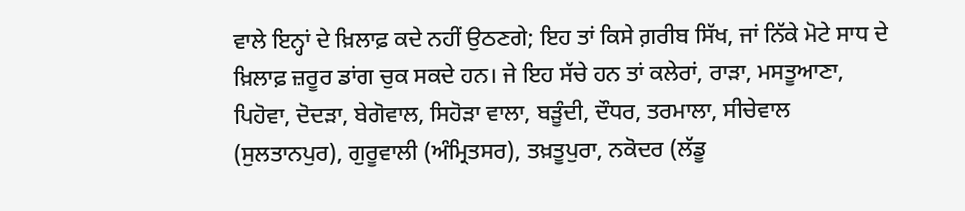ਵਾਲੇ ਇਨ੍ਹਾਂ ਦੇ ਖ਼ਿਲਾਫ਼ ਕਦੇ ਨਹੀਂ ਉਠਣਗੇ; ਇਹ ਤਾਂ ਕਿਸੇ ਗ਼ਰੀਬ ਸਿੱਖ, ਜਾਂ ਨਿੱਕੇ ਮੋਟੇ ਸਾਧ ਦੇ ਖ਼ਿਲਾਫ਼ ਜ਼ਰੂਰ ਡਾਂਗ ਚੁਕ ਸਕਦੇ ਹਨ। ਜੇ ਇਹ ਸੱਚੇ ਹਨ ਤਾਂ ਕਲੇਰਾਂ, ਰਾੜਾ, ਮਸਤੂਆਣਾ, ਪਿਹੋਵਾ, ਦੋਦੜਾ, ਬੇਗੋਵਾਲ, ਸਿਹੋੜਾ ਵਾਲਾ, ਬੜੂੰਦੀ, ਦੌਧਰ, ਤਰਮਾਲਾ, ਸੀਚੇਵਾਲ (ਸੁਲਤਾਨਪੁਰ), ਗੁਰੂਵਾਲੀ (ਅੰਮ੍ਰਿਤਸਰ), ਤਖ਼ਤੂਪੁਰਾ, ਨਕੋਦਰ (ਲੱਡੂ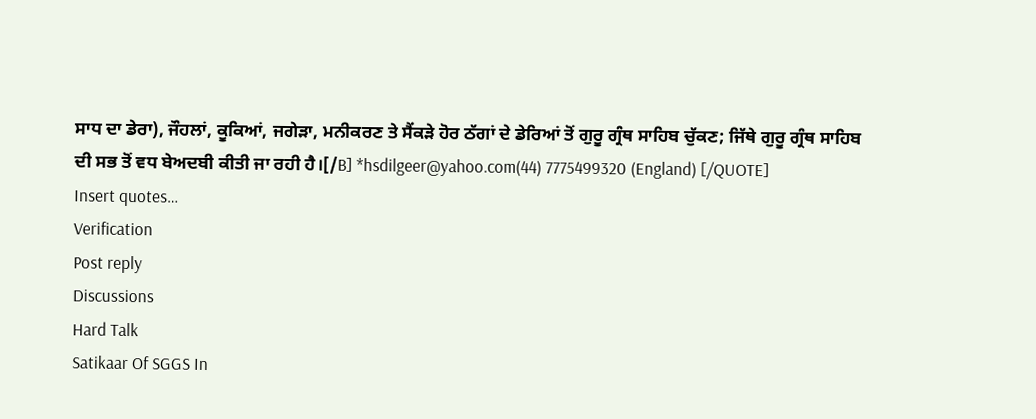ਸਾਧ ਦਾ ਡੇਰਾ), ਜੌਹਲਾਂ, ਕੂਕਿਆਂ, ਜਗੇੜਾ, ਮਨੀਕਰਣ ਤੇ ਸੈਂਕੜੇ ਹੋਰ ਠੱਗਾਂ ਦੇ ਡੇਰਿਆਂ ਤੋਂ ਗੁਰੂ ਗ੍ਰੰਥ ਸਾਹਿਬ ਚੁੱਕਣ; ਜਿੱਥੇ ਗੁਰੂ ਗ੍ਰੰਥ ਸਾਹਿਬ ਦੀ ਸਭ ਤੋਂ ਵਧ ਬੇਅਦਬੀ ਕੀਤੀ ਜਾ ਰਹੀ ਹੈ।[/B] *hsdilgeer@yahoo.com(44) 7775499320 (England) [/QUOTE]
Insert quotes…
Verification
Post reply
Discussions
Hard Talk
Satikaar Of SGGS In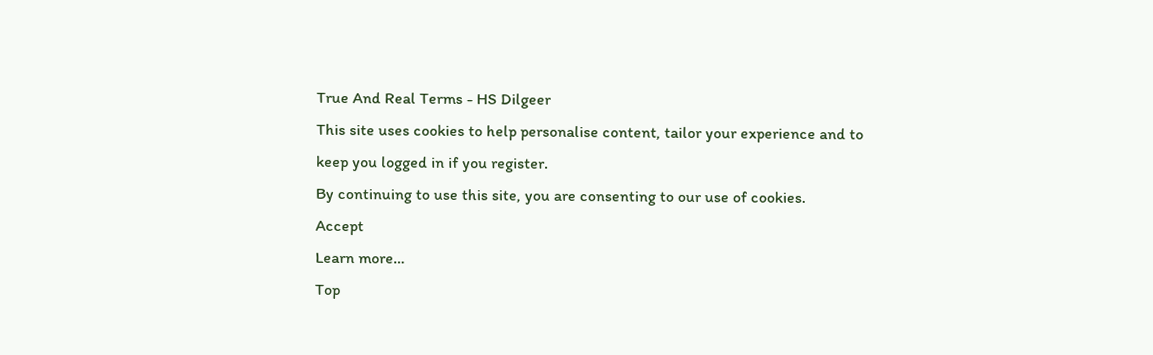True And Real Terms - HS Dilgeer
This site uses cookies to help personalise content, tailor your experience and to keep you logged in if you register.
By continuing to use this site, you are consenting to our use of cookies.
Accept
Learn more…
Top